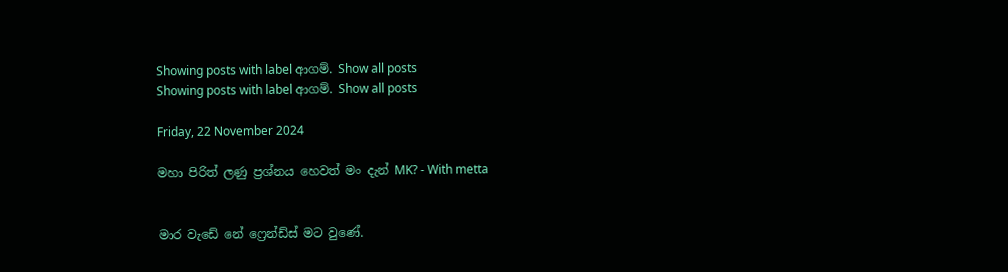Showing posts with label ආගම්. Show all posts
Showing posts with label ආගම්. Show all posts

Friday, 22 November 2024

මහා පිරිත් ලණු ප්‍රශ්නය හෙවත් මං දැන් MK? - With metta


මාර වැඩේ නේ ෆ්‍රෙන්ඩ්ස් මට වුණේ.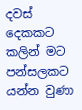දවස් දෙකකට කලින් මට පන්සලකට යන්න වුණා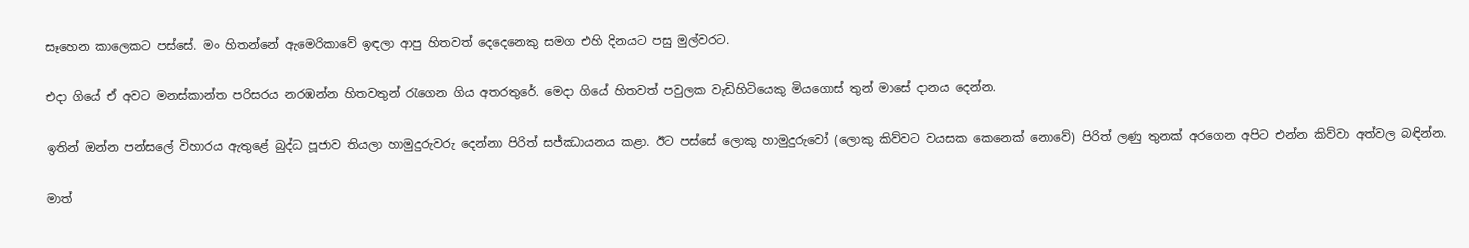සෑහෙන කාලෙකට පස්සේ. මං හිතන්නේ ඇමෙරිකාවේ ඉඳලා ආපු හිතවත් දෙදෙනෙකු සමග එහි දිනයට පසු මුල්වරට.

එදා ගියේ ඒ අවට මනස්කාන්ත පරිසරය නරඹන්න හිතවතුන් රැගෙන ගිය අතරතුරේ. මෙදා ගියේ හිතවත් පවුලක වැඩිහිටියෙකු මියගොස් තුන් මාසේ දානය දෙන්න.

ඉතින් ඔන්න පන්සලේ විහාරය ඇතුළේ බුද්ධ පූජාව තියලා හාමුදුරුවරු දෙන්නා පිරිත් සජ්ඣායනය කළා. ඊට පස්සේ ලොකු හාමුදුරුවෝ (ලොකු කිව්වට වයසක කෙනෙක් නොවේ) පිරිත් ලණු තුනක් අරගෙන අපිට එන්න කිව්වා අත්වල බඳින්න.

මාත්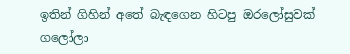ඉතින් ගිහින් අතේ බැඳගෙන හිටපු ඔරලෝසුවක් ගලෝලා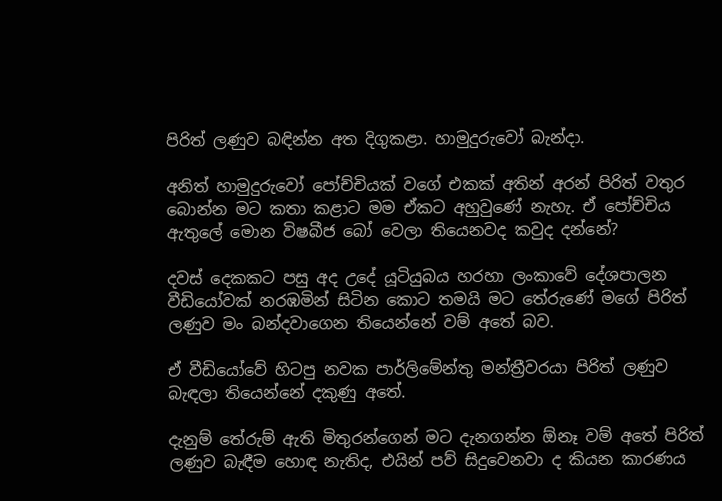පිරිත් ලණුව බඳින්න අත දිගුකළා. හාමුදුරුවෝ බැන්දා.

අනිත් හාමුදුරුවෝ පෝච්චියක් වගේ එකක් අතින් අරන් පිරිත් වතුර බොන්න මට කතා කළාට මම ඒකට අහුවුණේ නැහැ. ඒ පෝච්චිය ඇතුලේ මොන විෂබීජ බෝ වෙලා තියෙනවද කවුද දන්නේ?

දවස් දෙකකට පසු අද උදේ යූටියුබය හරහා ලංකාවේ දේශපාලන වීඩියෝවක් නරඹමින් සිටින කොට තමයි මට තේරුණේ මගේ පිරිත් ලණුව මං බන්දවාගෙන තියෙන්නේ වම් අතේ බව.

ඒ වීඩියෝවේ හිටපු නවක පාර්ලිමේන්තු මන්ත්‍රීවරයා පිරිත් ලණුව බැඳලා තියෙන්නේ දකුණු අතේ.

දැනුම් තේරුම් ඇති මිතුරන්ගෙන් මට දැනගන්න ඕනෑ වම් අතේ පිරිත් ලණුව බැඳීම හොඳ නැතිද, එයින් පව් සිදුවෙනවා ද කියන කාරණය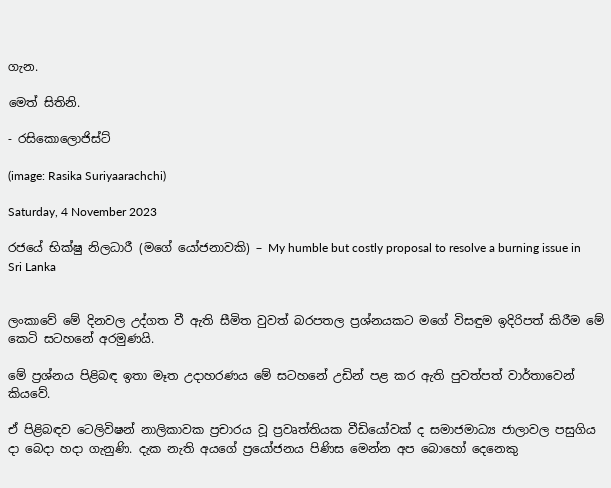ගැන.

මෙත් සිතිනි.

- රසිකොලොජිස්ට්

(image: Rasika Suriyaarachchi)

Saturday, 4 November 2023

රජයේ භික්ෂු නිලධාරී (මගේ යෝජනාවකි) – My humble but costly proposal to resolve a burning issue in Sri Lanka


ලංකාවේ මේ දිනවල උද්ගත වී ඇති සීමිත වුවත් බරපතල ප්‍රශ්නයකට මගේ විසඳුම ඉදිරිපත් කිරීම මේ කෙටි සටහනේ අරමුණයි.

මේ ප්‍රශ්නය පිළිබඳ ඉතා මෑත උදාහරණය මේ සටහනේ උඩින් පළ කර ඇති පුවත්පත් වාර්තාවෙන් කියවේ.

ඒ පිළිබඳව ටෙලිවිෂන් නාලිකාවක ප්‍රචාරය වූ ප්‍රවෘත්තියක වීඩියෝවක් ද සමාජමාධ්‍ය ජාලාවල පසුගිය දා බෙදා හදා ගැනුණි. දැක නැති අයගේ ප්‍රයෝජනය පිණිස මෙන්න අප බොහෝ දෙනෙකු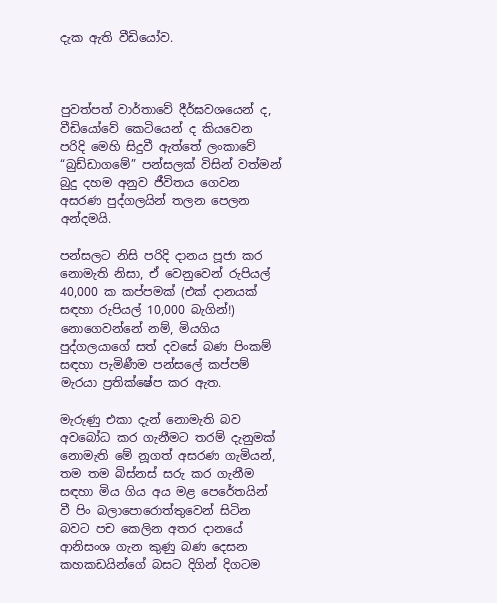දැක ඇති වීඩියෝව.



පුවත්පත් වාර්තාවේ දීර්ඝවශයෙන් ද, වීඩියෝවේ කෙටියෙන් ද කියවෙන පරිදි මෙහි සිදුවී ඇත්තේ ලංකාවේ “බුඩ්ඩාගමේ” පන්සලක් විසින් වත්මන් බුදු දහම අනුව ජීවිතය ගෙවන අසරණ පුද්ගලයින් තලන පෙලන අන්දමයි.

පන්සලට නිසි පරිදි දානය පූජා කර නොමැති නිසා, ඒ වෙනුවෙන් රුපියල් 40,000 ක කප්පමක් (එක් දානයක් සඳහා රුපියල් 10,000 බැගින්!) නොගෙවන්නේ නම්, මියගිය පුද්ගලයාගේ සත් දවසේ බණ පිංකම් සඳහා පැමිණීම පන්සලේ කප්පම් මැරයා ප්‍රතික්ෂේප කර ඇත.

මැරුණු එකා දැන් නොමැති බව අවබෝධ කර ගැනීමට තරම් දැනුමක් නොමැති මේ නූගත් අසරණ ගැමියන්, තම තම බිස්නස් සරු කර ගැනීම සඳහා මිය ගිය අය මළ පෙරේතයින් වී පිං බලාපොරොත්තුවෙන් සිටින බවට පච කෙලින අතර දානයේ ආනිසංශ ගැන කුණු බණ දෙසන කහකඩයින්ගේ බසට දිගින් දිගටම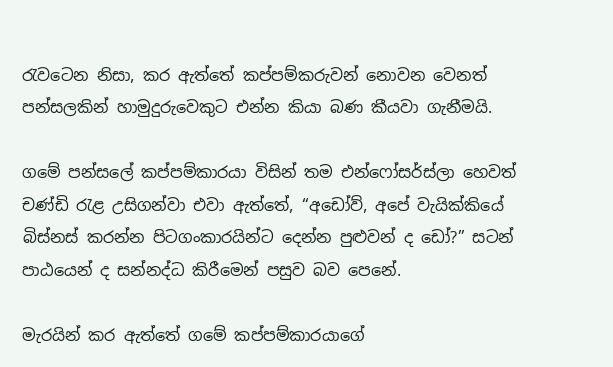රැවටෙන නිසා, කර ඇත්තේ කප්පම්කරුවන් නොවන වෙනත් පන්සලකින් හාමුදුරුවෙකුට එන්න කියා බණ කීයවා ගැනීමයි.

ගමේ පන්සලේ කප්පම්කාරයා විසින් තම එන්ෆෝසර්ස්ලා හෙවත් චණ්ඩි රැළ උසිගන්වා එවා ඇත්තේ, “අඩෝව්, අපේ වැයික්කියේ බිස්නස් කරන්න පිටගංකාරයින්ට දෙන්න පුළුවන් ද ඩෝ?” සටන් පාඨයෙන් ද සන්නද්ධ කිරීමෙන් පසුව බව පෙනේ.

මැරයින් කර ඇත්තේ ගමේ කප්පම්කාරයාගේ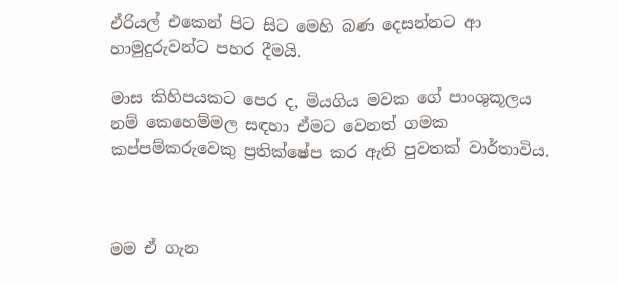ඒරියල් එකෙන් පිට සිට මෙහි බණ දෙසන්නට ආ හාමුදුරුවන්ට පහර දීමයි.

මාස කිහිපයකට පෙර ද, මියගිය මවක ගේ පාංශුකූලය නම් කෙහෙම්මල සඳහා ඒමට වෙනත් ගමක කප්පම්කරුවෙකු ප්‍රතික්ෂේප කර ඇති පුවතක් වාර්තාවිය.



මම ඒ ගැන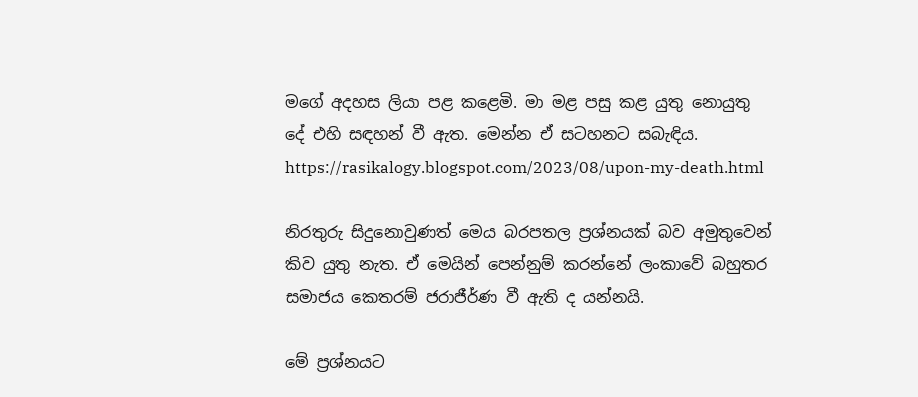මගේ අදහස ලියා පළ කළෙමි. මා මළ පසු කළ යුතු නොයුතු දේ එහි සඳහන් වී ඇත. මෙන්න ඒ සටහනට සබැඳිය.
https://rasikalogy.blogspot.com/2023/08/upon-my-death.html

නිරතුරු සිදුනොවුණත් මෙය බරපතල ප්‍රශ්නයක් බව අමුතුවෙන් කිව යුතු නැත. ඒ මෙයින් පෙන්නුම් කරන්නේ ලංකාවේ බහුතර සමාජය කෙතරම් ජරාජීර්ණ වී ඇති ද යන්නයි.

මේ ප්‍රශ්නයට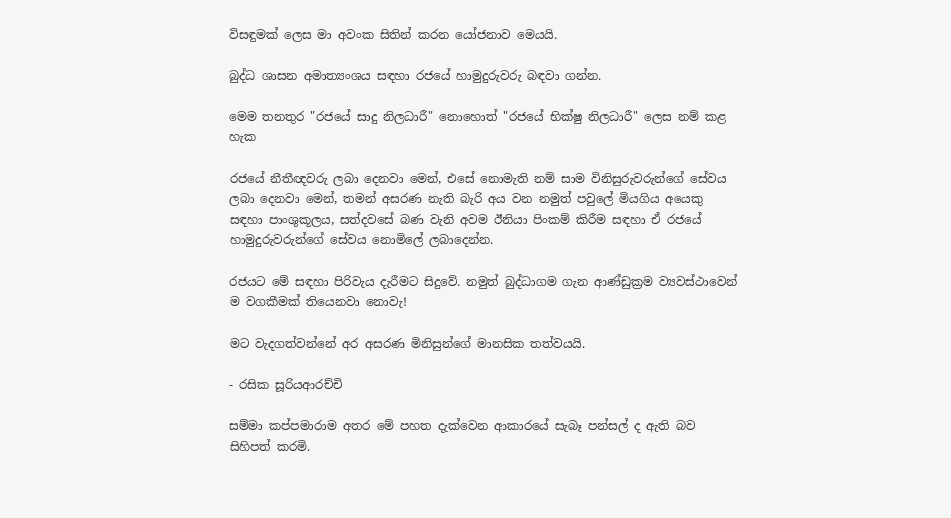විසඳුමක් ලෙස මා අවංක සිතින් කරන යෝජනාව මෙයයි.

බුද්ධ ශාසන අමාත්‍යංශය සඳහා රජයේ හාමුදුරුවරු බඳවා ගන්න.

මෙම තනතුර "රජයේ සාදු නිලධාරී" නොහොත් "රජයේ භික්ෂු නිලධාරී" ලෙස නම් කළ හැක

රජයේ නීතීඥවරු ලබා දෙනවා මෙන්, එසේ නොමැති නම් සාම විනිසුරුවරුන්ගේ සේවය ලබා දෙනවා මෙන්, තමන් අසරණ නැති බැරි අය වන නමුත් පවුලේ මියගිය අයෙකු සඳහා පාංශුකූලය, සත්දවසේ බණ වැනි අවම ඊනියා පිංකම් කිරීම සඳහා ඒ රජයේ හාමුදුරුවරුන්ගේ සේවය නොමිලේ ලබාදෙන්න.

රජයට මේ සඳහා පිරිවැය දැරීමට සිදුවේ. නමුත් බුද්ධාගම ගැන ආණ්ඩුක්‍රම ව්‍යවස්ථාවෙන් ම වගකීමක් තියෙනවා නොවැ!

මට වැදගත්වන්නේ අර අසරණ මිනිසුන්ගේ මානසික තත්වයයි.

- රසික සූරියආරච්චි

සම්මා කප්පමාරාම අතර මේ පහත දැක්වෙන ආකාරයේ සැබෑ පන්සල් ද ඇති බව සිහිපත් කරමි.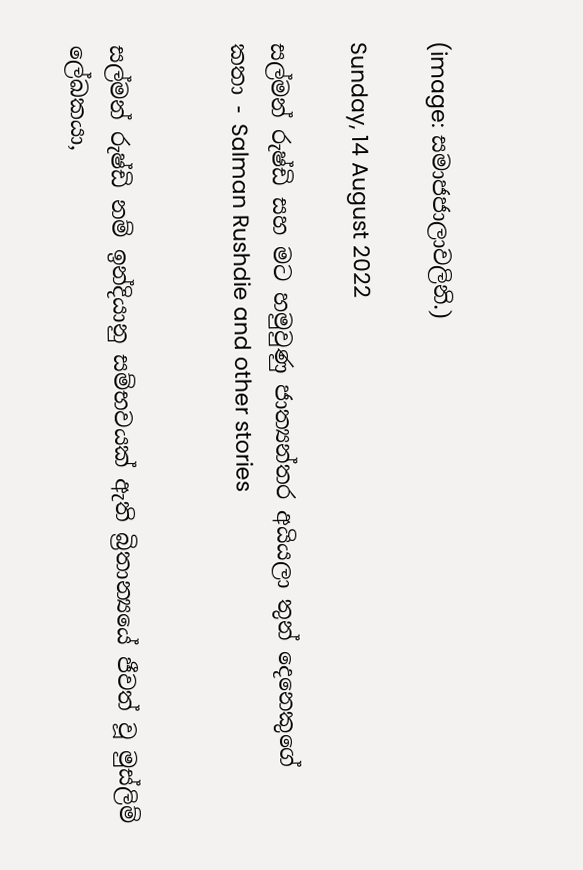(image: සමාජජාලාවලිනි.)

Sunday, 14 August 2022

සල්මන් රුෂ්ඩි සහ මට හමුවුණු ජාත්‍යන්තර අයියලා තුන් දෙනෙකුගේ කතා - Salman Rushdie and other stories


සල්මන් රුෂ්ඩි නම් ඉන්දියානු සම්භවයක් ඇති බ්‍රිතාන්‍යයේ ජීවත් වූ මුස්ලිම් ලේඛකයා,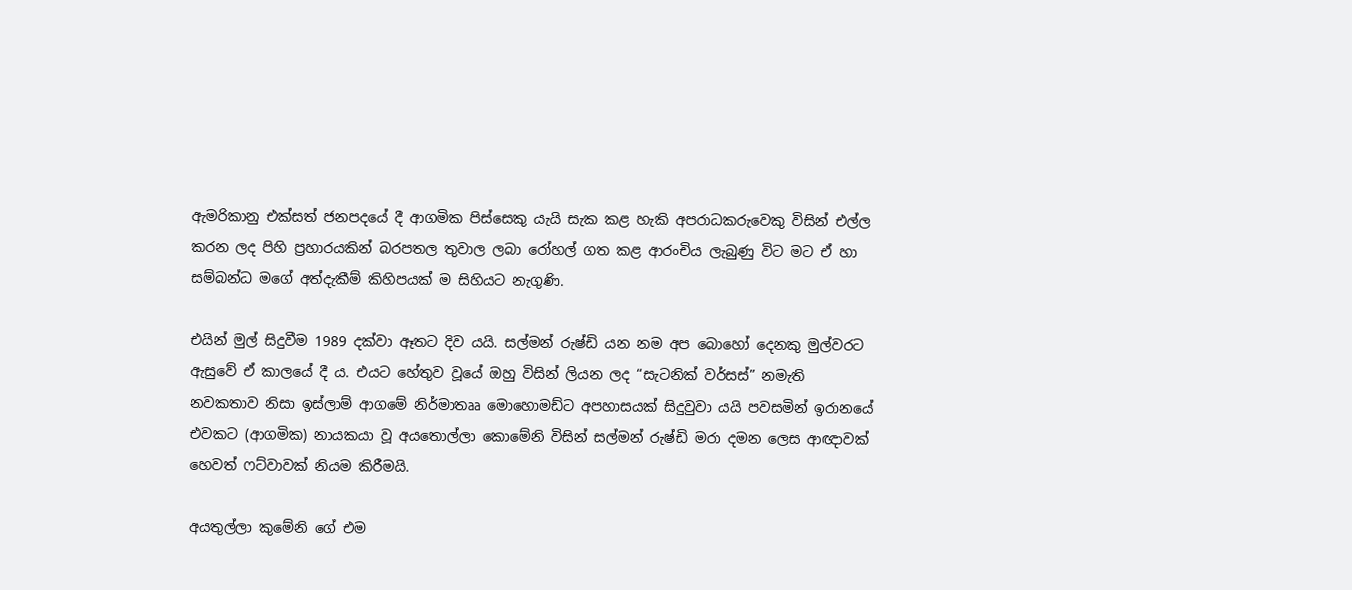ඇමරිකානු එක්සත් ජනපදයේ දී ආගමික පිස්සෙකු යැයි සැක කළ හැකි අපරාධකරුවෙකු විසින් එල්ල කරන ලද පිහි ප්‍රහාරයකින් බරපතල තුවාල ලබා රෝහල් ගත කළ ආරංචිය ලැබුණු විට මට ඒ හා සම්බන්ධ මගේ අත්දැකීම් කිහිපයක් ම සිහියට නැගුණි.

එයින් මුල් සිදුවීම 1989 දක්වා ඈතට දිව යයි. සල්මන් රුෂ්ඩි යන නම අප බොහෝ දෙනකු මුල්වරට ඇසුවේ ඒ කාලයේ දී ය. එයට හේතුව වූයේ ඔහු විසින් ලියන ලද “සැටනික් වර්සස්” නමැති නවකතාව නිසා ඉස්ලාම් ආගමේ නිර්මාතෲ මොහොමඩ්ට අපහාසයක් සිදුවුවා යයි පවසමින් ඉරානයේ එවකට (ආගමික) නායකයා වූ අයතොල්ලා කොමේනි විසින් සල්මන් රුෂ්ඩි මරා දමන ලෙස ආඥාවක් හෙවත් ෆට්වාවක් නියම කිරීමයි.

අයතුල්ලා කුමේනි ගේ එම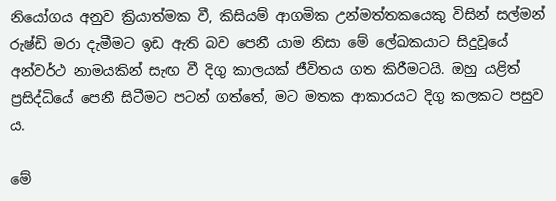නියෝගය අනුව ක්‍රියාත්මක වී, කිසියම් ආගමික උන්මත්තකයෙකු විසින් සල්මන් රුෂ්ඩි මරා දැමීමට ඉඩ ඇති බව පෙනී යාම නිසා මේ ලේඛකයාට සිදුවූයේ අන්වර්ථ නාමයකින් සැඟ වී දිගු කාලයක් ජීවිතය ගත කිරීමටයි. ඔහු යළිත් ප්‍රසිද්ධියේ පෙනී සිටීමට පටන් ගත්තේ, මට මතක ආකාරයට දිගු කලකට පසුව ය.

මේ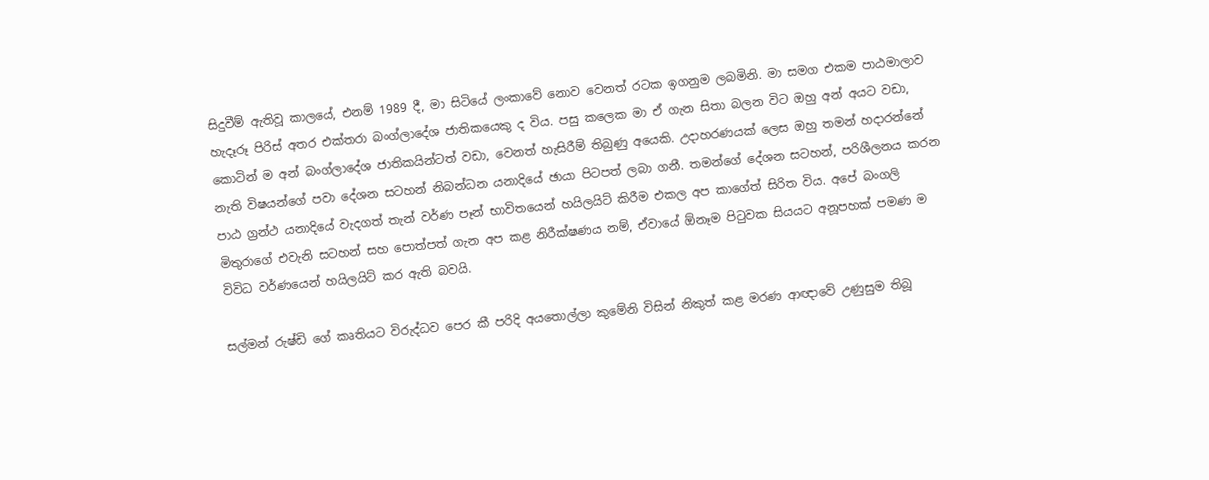සිදුවීම් ඇතිවූ කාලයේ, එනම් 1989 දී, මා සිටියේ ලංකාවේ නොව වෙනත් රටක ඉගනුම ලබමිනි. මා සමග එකම පාඨමාලාව හැදෑරූ පිරිස් අතර එක්තරා බංග්ලාදේශ ජාතිකයෙකු ද විය. පසු කලෙක මා ඒ ගැන සිතා බලන විට ඔහු අන් අයට වඩා, කොටින් ම අන් බංග්ලාදේශ ජාතිකයින්ටත් වඩා, වෙනත් හැසිරීම් තිබුණු අයෙකි. උදාහරණයක් ලෙස ඔහු තමන් හදාරන්නේ නැති විෂයන්ගේ පවා දේශන සටහන් නිබන්ධන යනාදියේ ඡායා පිටපත් ලබා ගනී. තමන්ගේ දේශන සටහන්, පරිශීලනය කරන පාඨ ග්‍රන්ථ යනාදියේ වැදගත් තැන් වර්ණ පෑන් භාවිතයෙන් හයිලයිට් කිරීම එකල අප කාගේත් සිරිත විය. අපේ බංගලි මිතුරාගේ එවැනි සටහන් සහ පොත්පත් ගැන අප කළ නිරීක්ෂණය නම්, ඒවායේ ඕනෑම පිටුවක සියයට අනූපහක් පමණ ම විවිධ වර්ණයෙන් හයිලයිට් කර ඇති බවයි.

සල්මන් රුෂ්ඩි ගේ කෘතියට විරුද්ධව පෙර කී පරිදි අයතොල්ලා කුමේනි විසින් නිකුත් කළ මරණ ආඥාවේ උණුසුම තිබූ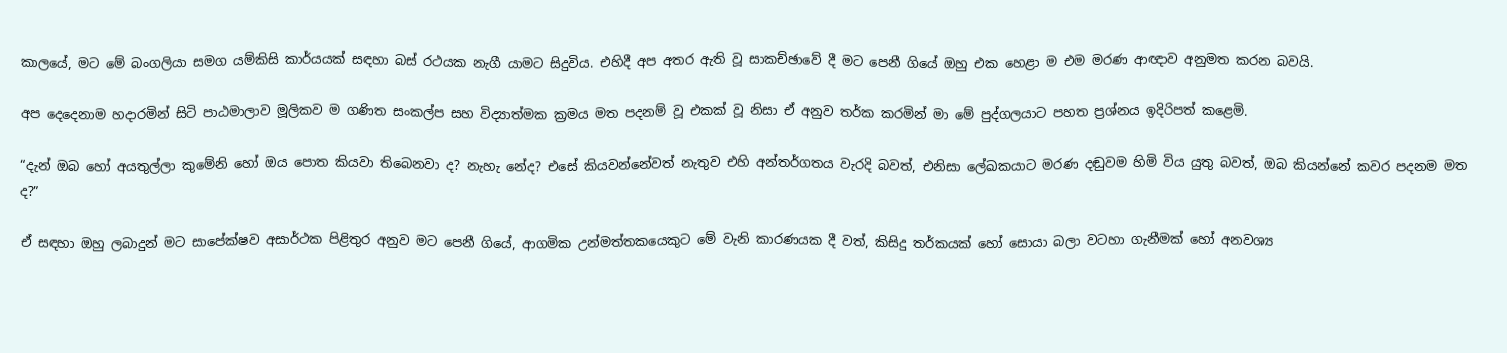කාලයේ, මට මේ බංගලියා සමග යම්කිසි කාර්යයක් සඳහා බස් රථයක නැගී යාමට සිදුවිය. එහිදී අප අතර ඇති වූ සාකච්ඡාවේ දී මට පෙනී ගියේ ඔහු එක හෙළා ම එම මරණ ආඥාව අනුමත කරන බවයි.

අප දෙදෙනාම හදාරමින් සිටි පාඨමාලාව මූලිකව ම ගණිත සංකල්ප සහ විද්‍යාත්මක ක්‍රමය මත පදනම් වූ එකක් වූ නිසා ඒ අනුව තර්ක කරමින් මා මේ පුද්ගලයාට පහත ප්‍රශ්නය ඉදිරිපත් කළෙමි.

“දැන් ඔබ හෝ අයතුල්ලා කුමේනි හෝ ඔය පොත කියවා තිබෙනවා ද? නැහැ නේද? එසේ කියවන්නේවත් නැතුව එහි අන්තර්ගතය වැරදි බවත්, එනිසා ලේඛකයාට මරණ දඬුවම හිමි විය යුතු බවත්, ඔබ කියන්නේ කවර පදනම මත ද?”

ඒ සඳහා ඔහු ලබාදුන් මට සාපේක්ෂව අසාර්ථක පිළිතුර අනුව මට පෙනී ගියේ, ආගමික උන්මත්තකයෙකුට මේ වැනි කාරණයක දී වත්, කිසිදු තර්කයක් හෝ සොයා බලා වටහා ගැනීමක් හෝ අනවශ්‍ය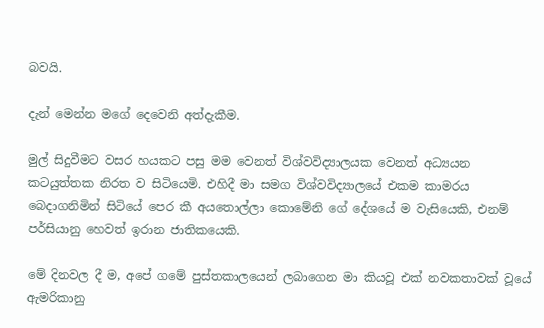බවයි.

දැන් මෙන්න මගේ දෙවෙනි අත්දැකීම.

මුල් සිදුවීමට වසර හයකට පසු මම වෙනත් විශ්වවිද්‍යාලයක වෙනත් අධ්‍යයන කටයුත්තක නිරත ව සිටියෙමි. එහිදී මා සමග විශ්වවිද්‍යාලයේ එකම කාමරය බෙදාගනිමින් සිටියේ පෙර කී අයතොල්ලා කොමේනි ගේ දේශයේ ම වැසියෙකි, එනම් පර්සියානු හෙවත් ඉරාන ජාතිකයෙකි.

මේ දිනවල දී ම, අපේ ගමේ පුස්තකාලයෙන් ලබාගෙන මා කියවූ එක් නවකතාවක් වූයේ ඇමරිකානු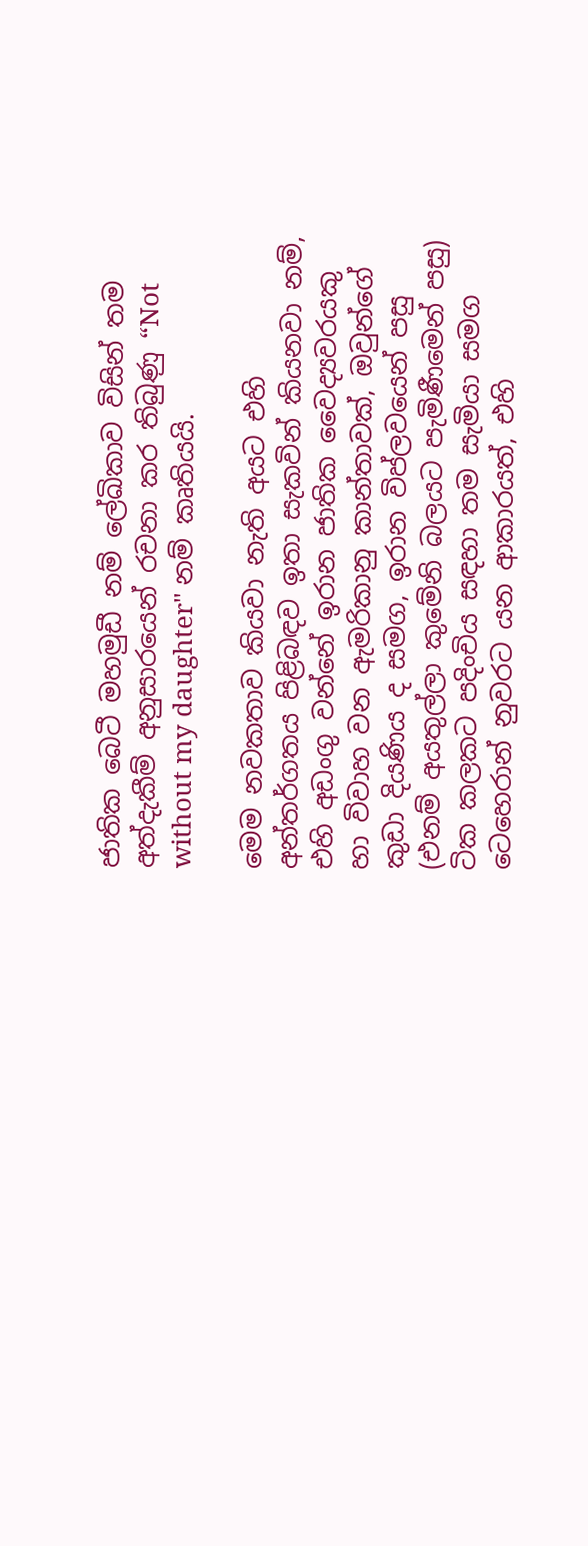ජාතික බෙටී මහමුඩී නම් ලේඛිකාව විසින් තම අත්දැකීම් අනුසාරයෙන් රචනා කර තිබුණු “Not without my daughter" නම් කෘතියයි.

මෙම නවකතාව කියවා නැති අයට එහි අන්තර්ගතය පිළිබඳව ඉතා සැකවින් කියනවා නම්, එහි අඩංගු වන්නේ ඉරාන ජාතික වෛද්‍යවරයකු හා විවාහ වන ඇමරිකානු කාන්තාවක්, ඔවුන්ගේ කුඩා දියණිය ද සමග, ඉරාන විප්ලවයෙන් පසු (එනම් අයතුල්ලා කුමේනි බලයට පැමිණීමෙන් පසු) ටික කලකට පදිංචිය සඳහා තම සැමියා සමග ටෙහෙරාන් නුවරට යන ආකාරයත්, එහි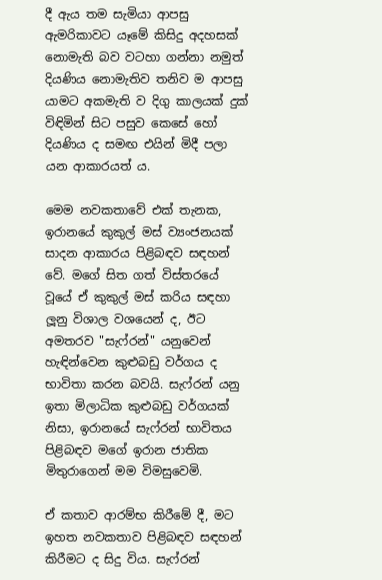දී ඇය තම සැමියා ආපසු ඇමරිකාවට යෑමේ කිසිදු අදහසක් නොමැති බව වටහා ගන්නා නමුත් දියණිය නොමැතිව තනිව ම ආපසු යාමට අකමැති ව දිගු කාලයක් දුක් විඳිමින් සිට පසුව කෙසේ හෝ දියණිය ද සමඟ එයින් මිදී පලා යන ආකාරයත් ය.

මෙම නවකතාවේ එක් තැනක, ඉරානයේ කුකුල් මස් ව්‍යංජනයක් සාදන ආකාරය පිළිබඳව සඳහන් වේ. මගේ සිත ගත් විස්තරයේ වූයේ ඒ කුකුල් මස් කරිය සඳහා ලූනු විශාල වශයෙන් ද, ඊට අමතරව "සැෆ්රන්" යනුවෙන් හැඳින්වෙන කුළුබඩු වර්ගය ද භාවිතා කරන බවයි. සැෆ්රන් යනු ඉතා මිලාධික කුළුබඩු වර්ගයක් නිසා, ඉරානයේ සැෆ්රන් භාවිතය පිළිබඳව මගේ ඉරාන ජාතික මිතුරාගෙන් මම විමසුවෙමි.

ඒ කතාව ආරම්භ කිරීමේ දී, මට ඉහත නවකතාව පිළිබඳව සඳහන් කිරීමට ද සිදු විය. සැෆ්රන්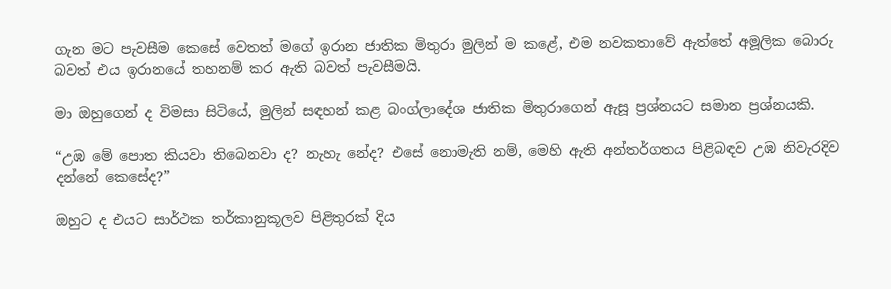ගැන මට පැවසීම කෙසේ වෙතත් මගේ ඉරාන ජාතික මිතුරා මුලින් ම කළේ, එම නවකතාවේ ඇත්තේ අමූලික බොරු බවත් එය ඉරානයේ තහනම් කර ඇති බවත් පැවසීමයි.

මා ඔහුගෙන් ද විමසා සිටියේ, මුලින් සඳහන් කළ බංග්ලාදේශ ජාතික මිතුරාගෙන් ඇසූ ප්‍රශ්නයට සමාන ප්‍රශ්නයකි.

“උඹ මේ පොත කියවා තිබෙනවා ද? නැහැ නේද? එසේ නොමැති නම්, මෙහි ඇති අන්තර්ගතය පිළිබඳව උඹ නිවැරදිව දන්නේ කෙසේද?”

ඔහුට ද එයට සාර්ථක තර්කානුකූලව පිළිතුරක් දිය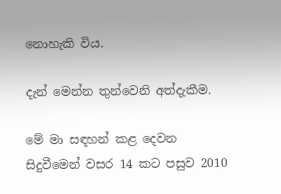නොහැකි විය.

දැන් මෙන්න තුන්වෙනි අත්දැකීම.

මේ මා සඳහන් කළ දෙවන සිදුවීමෙන් වසර 14 කට පසුව 2010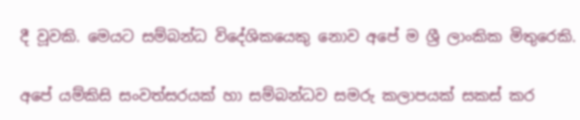දී වූවකි. මෙයට සම්බන්ධ විදේශිකයෙකු නොව අපේ ම ශ්‍රී ලාංකික මිතුරෙකි.

අපේ යම්කිසි සංවත්සරයක් හා සම්බන්ධව සමරු කලාපයක් සකස් කර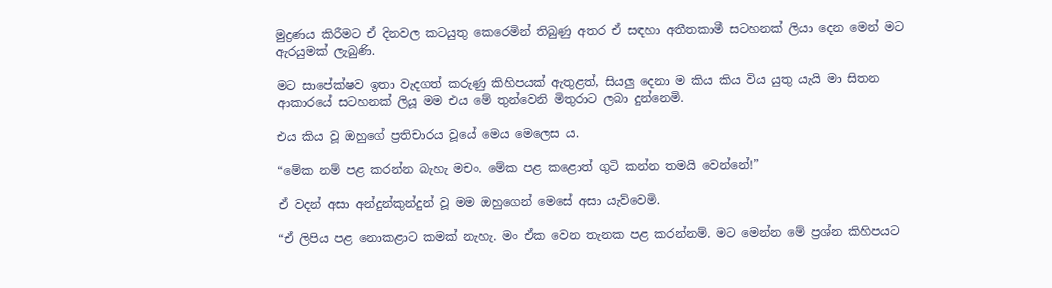මුද්‍රණය කිරීමට ඒ දිනවල කටයුතු කෙරෙමින් තිබුණු අතර ඒ සඳහා අතීතකාමී සටහනක් ලියා දෙන මෙන් මට ඇරයුමක් ලැබුණි.

මට සාපේක්ෂව ඉතා වැදගත් කරුණු කිහිපයක් ඇතුළත්, සියලු දෙනා ම කිය කිය විය යුතු යැයි මා සිතන ආකාරයේ සටහනක් ලියූ මම එය මේ තුන්වෙනි මිතුරාට ලබා දුන්නෙමි.

එය කිය වූ ඔහුගේ ප්‍රතිචාරය වූයේ මෙය මෙලෙස ය.

“මේක නම් පළ කරන්න බැහැ මචං. මේක පළ කළොත් ගුටි කන්න තමයි වෙන්නේ!”

ඒ වදන් අසා අන්දුන්කුන්දුන් වූ මම ඔහුගෙන් මෙසේ අසා යැව්වෙමි.

“ඒ ලිපිය පළ නොකළාට කමක් නැහැ. මං ඒක වෙන තැනක පළ කරන්නම්. මට මෙන්න මේ ප්‍රශ්න කිහිපයට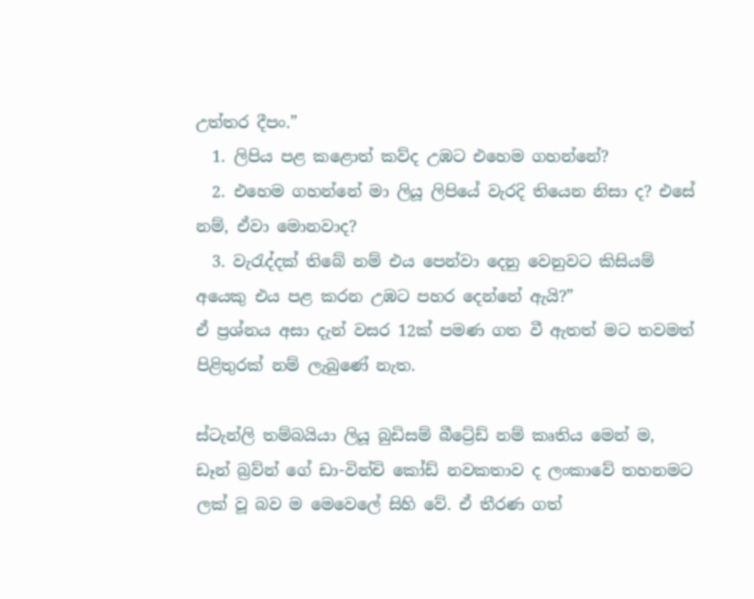උත්තර දීපං.”
  1. ලිපිය පළ කළොත් කව්ද උඹට එහෙම ගහන්නේ?
  2. එහෙම ගහන්නේ මා ලියූ ලිපියේ වැරදි තියෙන නිසා ද? එසේ නම්, ඒවා මොනවාද?
  3. වැරැද්දක් තිබේ නම් එය පෙන්වා දෙනු වෙනුවට කිසියම් අයෙකු එය පළ කරන උඹට පහර දෙන්නේ ඇයි?”
ඒ ප්‍රශ්නය අසා දැන් වසර 12ක් පමණ ගත වී ඇතත් මට තවමත් පිළිතුරක් නම් ලැබුණේ නැත.

ස්ටැන්ලි තම්බයියා ලියූ බුඩිසම් බීට්‍රේඩ් නම් කෘතිය මෙන් ම, ඩෑන් බ්‍රව්න් ගේ ඩා-වින්චි කෝඩ් නවකතාව ද ලංකාවේ තහනමට ලක් වූ බව ම මෙවෙලේ සිහි වේ. ඒ තීරණ ගත්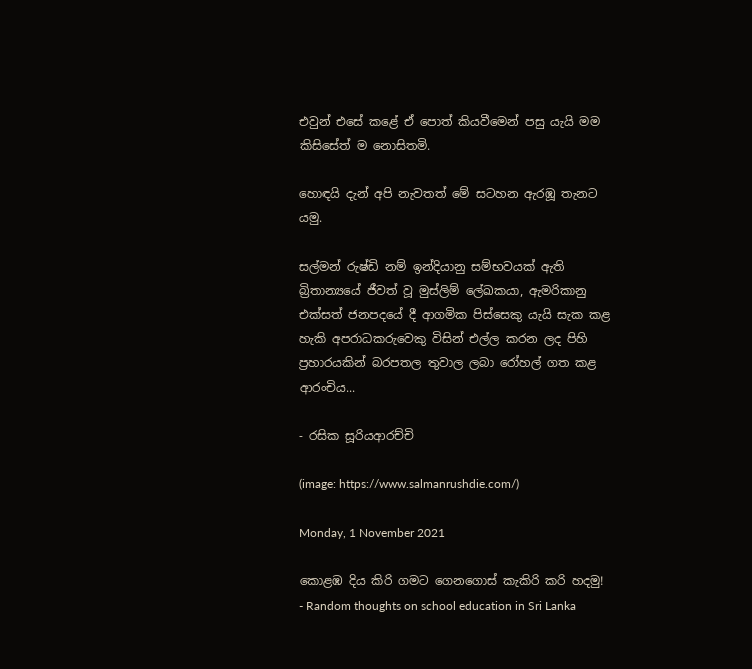එවුන් එසේ කළේ ඒ පොත් කියවීමෙන් පසු යැයි මම කිසිසේත් ම නොසිතමි.

හොඳයි දැන් අපි නැවතත් මේ සටහන ඇරඹූ තැනට යමු.

සල්මන් රුෂ්ඩි නම් ඉන්දියානු සම්භවයක් ඇති බ්‍රිතාන්‍යයේ ජීවත් වූ මුස්ලිම් ලේඛකයා, ඇමරිකානු එක්සත් ජනපදයේ දී ආගමික පිස්සෙකු යැයි සැක කළ හැකි අපරාධකරුවෙකු විසින් එල්ල කරන ලද පිහි ප්‍රහාරයකින් බරපතල තුවාල ලබා රෝහල් ගත කළ ආරංචිය...

- රසික සූරියආරච්චි

(image: https://www.salmanrushdie.com/)

Monday, 1 November 2021

කොළඹ දිය කිරි ගමට ගෙනගොස් කැකිරි කරි හදමු! - Random thoughts on school education in Sri Lanka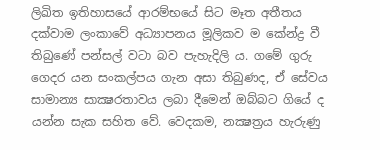ලිඛිත ඉතිහාසයේ ආරම්භයේ සිට මෑත අතීතය දක්වාම ලංකාවේ අධ්‍යාපනය මූලිකව ම කේන්ද්‍ර වී තිබුණේ පන්සල් වටා බව පැහැදිලි ය. ගමේ ගුරු ගෙදර යන සංකල්පය ගැන අසා තිබුණද, ඒ සේවය සාමාන්‍ය සාක්‍ෂරතාවය ලබා දීමෙන් ඔබ්බට ගියේ ද යන්න සැක සහිත වේ. වෙදකම, නක්‍ෂත්‍රය හැරුණු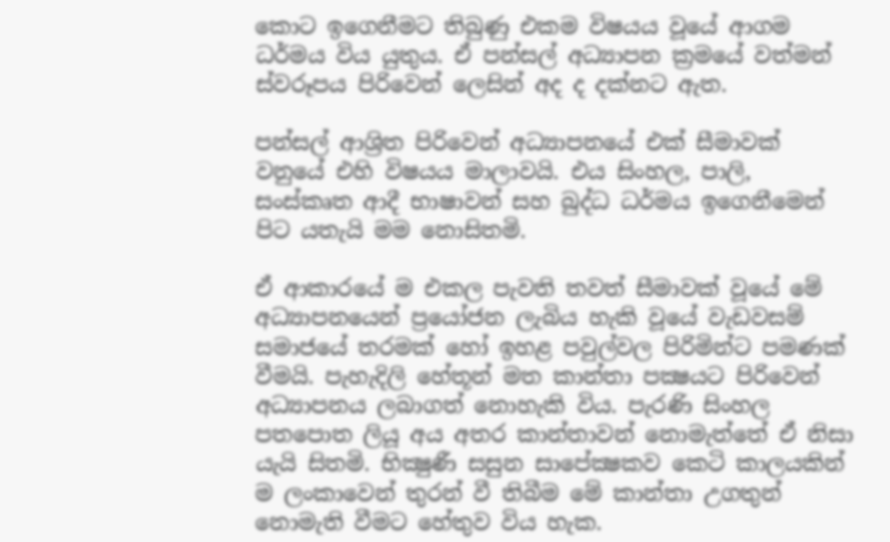කොට ඉගෙනීමට තිබුණු එකම විෂයය වූයේ ආගම ධර්මය විය යුතුය. ඒ පන්සල් අධ්‍යාපන ක්‍රමයේ වත්මන් ස්වරූපය පිරිවෙන් ලෙසින් අද ද දක්නට ඇත.

පන්සල් ආශ්‍රිත පිරිවෙන් අධ්‍යාපනයේ එක් සීමාවක් වනුයේ එහි විෂයය මාලාවයි. එය සිංහල, පාලි, සංස්කෘත ආදී භාෂාවන් සහ බුද්ධ ධර්මය ඉගෙනීමෙන් පිට යතැයි මම නොසිතමි.

ඒ ආකාරයේ ම එකල පැවති තවත් සීමාවක් වූයේ මේ අධ්‍යාපනයෙන් ප්‍රයෝජන ලැබිය හැකි වූයේ වැඩවසම් සමාජයේ තරමක් හෝ ඉහළ පවුල්වල පිරිමින්ට පමණක් වීමයි. පැහැදිලි හේතූන් මත කාන්තා පක්‍ෂයට පිරිවෙන් අධ්‍යාපනය ලබාගත් නොහැකි විය. පැරණි සිංහල පතපොත ලියූ අය අතර කාන්තාවන් නොමැත්තේ ඒ නිසා යැයි සිතමි. භික්‍ෂුණී සසුන සාපේක්‍ෂකව කෙටි කාලයකින් ම ලංකාවෙන් තුරන් වී තිබීම මේ කාන්තා උගතුන් නොමැති වීමට හේතුව විය හැක.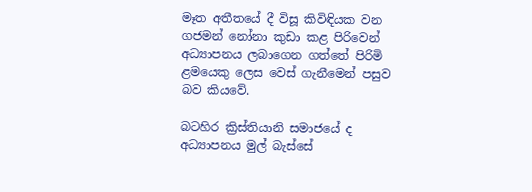මෑත අතීතයේ දී විසූ කිවිඳියක වන ගජමන් නෝනා කුඩා කළ පිරිවෙන් අධ්‍යාපනය ලබාගෙන ගත්තේ පිරිමි ළමයෙකු ලෙස වෙස් ගැනීමෙන් පසුව බව කියවේ.

බටහිර ක්‍රිස්තියානි සමාජයේ ද අධ්‍යාපනය මුල් බැස්සේ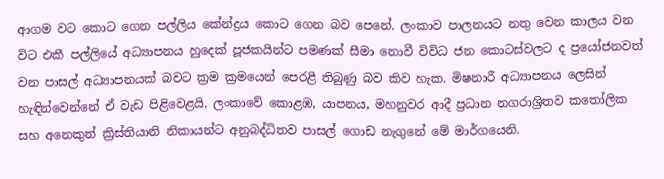ආගම වට කොට ගෙන පල්ලිය කේන්ද්‍රය කොට ගෙන බව පෙනේ. ලංකාව පාලනයට නතු වෙන කාලය වන විට එකී පල්ලියේ අධ්‍යාපනය හුදෙක් පූජකයින්ට පමණක් සීමා නොවී විවිධ ජන කොටස්වලට ද ප්‍රයෝජනවත් වන පාසල් අධ්‍යාපනයක් බවට ක්‍රම ක්‍රමයෙන් පෙරළී තිබුණු බව කිව හැක. මිෂනාරී අධ්‍යාපනය ලෙසින් හැඳින්වෙන්නේ ඒ වැඩ පිළිවෙළයි. ලංකාවේ කොළඹ, යාපනය, මහනුවර ආදී ප්‍රධාන නගරාශ්‍රිතව කතෝලික සහ අනෙකුත් ක්‍රිස්තියානි නිකායන්ට අනුබද්ධිතව පාසල් ගොඩ නැගුනේ මේ මාර්ගයෙනි.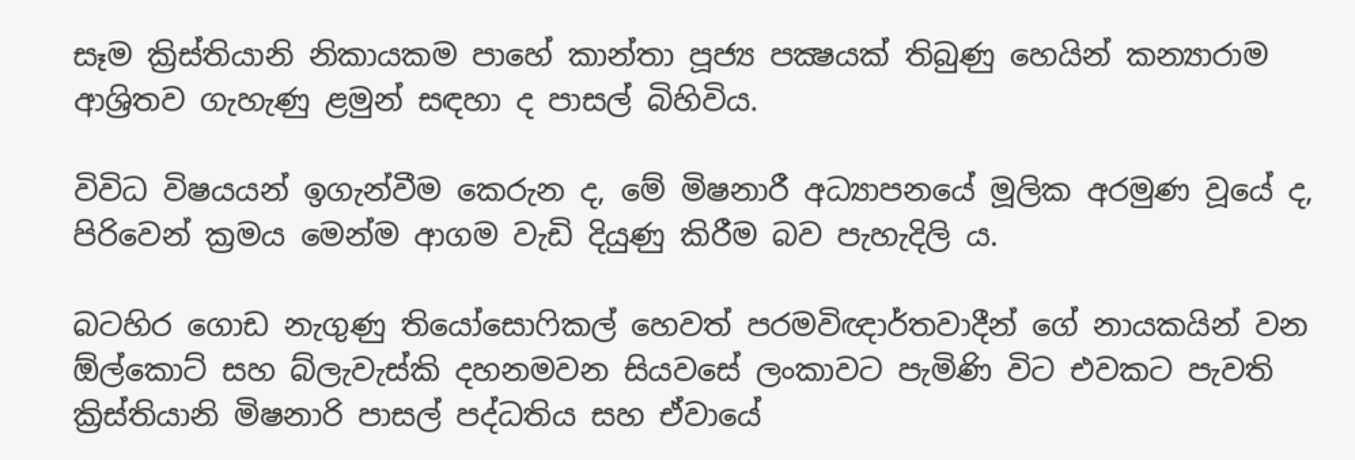සෑම ක්‍රිස්තියානි නිකායකම පාහේ කාන්තා පූජ්‍ය පක්‍ෂයක් තිබුණු හෙයින් කන්‍යාරාම ආශ්‍රිතව ගැහැණු ළමුන් සඳහා ද පාසල් බිහිවිය.

විවිධ විෂයයන් ඉගැන්වීම කෙරුන ද, මේ මිෂනාරී අධ්‍යාපනයේ මූලික අරමුණ වූයේ ද, පිරිවෙන් ක්‍රමය මෙන්ම ආගම වැඩි දියුණු කිරීම බව පැහැදිලි ය.

බටහිර ගොඩ නැගුණු තියෝසොෆිකල් හෙවත් පරමවිඥාර්තවාදීන් ගේ නායකයින් වන ඕල්කොට් සහ බ්ලැවැස්කි දහනමවන සියවසේ ලංකාවට පැමිණි විට එවකට පැවති ක්‍රිස්තියානි මිෂනාරි පාසල් පද්ධතිය සහ ඒවායේ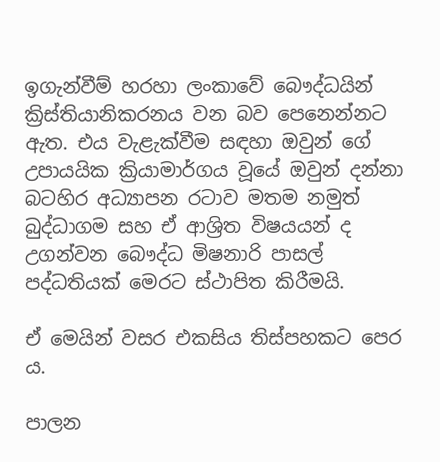ඉගැන්වීම් හරහා ලංකාවේ බෞද්ධයින් ක්‍රිස්තියානිකරනය වන බව පෙනෙන්නට ඇත. එය වැළැක්වීම සඳහා ඔවුන් ගේ උපායයික ක්‍රියාමාර්ගය වූයේ ඔවුන් දන්නා බටහිර අධ්‍යාපන රටාව මතම නමුත් බුද්ධාගම සහ ඒ ආශ්‍රිත විෂයයන් ද උගන්වන බෞද්ධ මිෂනාරි පාසල් පද්ධතියක් මෙරට ස්ථාපිත කිරීමයි.

ඒ මෙයින් වසර එකසිය තිස්පහකට පෙර ය.

පාලන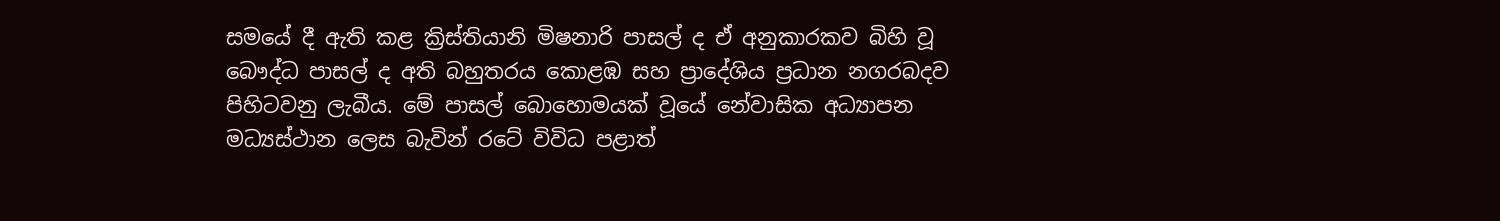සමයේ දී ඇති කළ ක්‍රිස්තියානි මිෂනාරි පාසල් ද ඒ අනුකාරකව බිහි වූ බෞද්ධ පාසල් ද අති බහුතරය කොළඹ සහ ප්‍රාදේශිය ප්‍රධාන නගරබදව පිහිටවනු ලැබීය. මේ පාසල් බොහොමයක් වූයේ නේවාසික අධ්‍යාපන මධ්‍යස්ථාන ලෙස බැවින් රටේ විවිධ පළාත්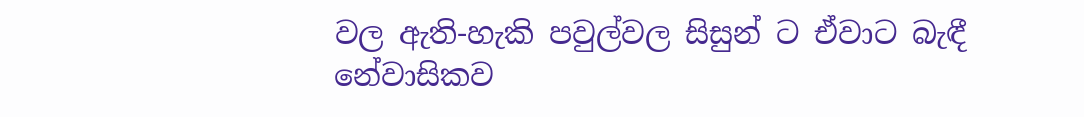වල ඇති-හැකි පවුල්වල සිසුන් ට ඒවාට බැඳී නේවාසිකව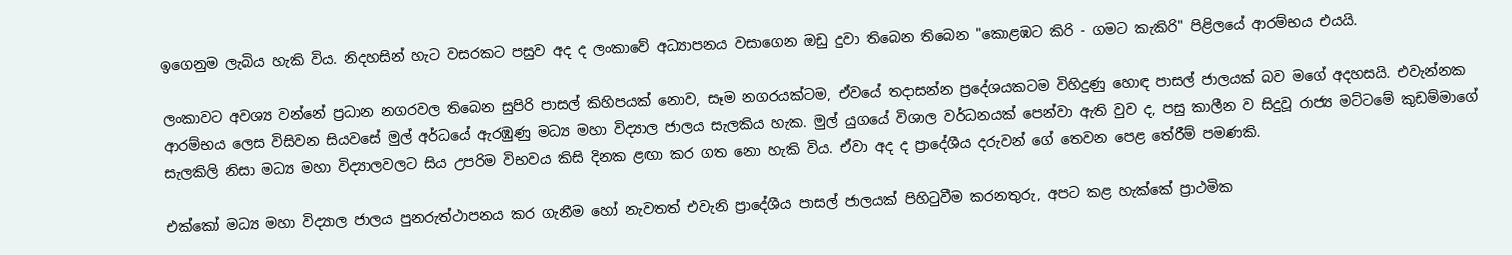ඉගෙනුම ලැබිය හැකි විය. නිදහසින් හැට වසරකට පසුව අද ද ලංකාවේ අධ්‍යාපනය වසාගෙන ඔඩු දුවා තිබෙන තිබෙන "කොළඹට කිරි - ගමට කැකිරි" පිළිලයේ ආරම්භය එයයි.

ලංකාවට අවශ්‍ය වන්නේ ප්‍රධාන නගරවල තිබෙන සුපිරි පාසල් කිහිපයක් නොව, සෑම නගරයක්ටම, ඒවයේ තදාසන්න ප්‍රදේශයකටම විහිදුණු හොඳ පාසල් ජාලයක් බව මගේ අදහසයි. එවැන්නක ආරම්භය ලෙස විසිවන සියවසේ මුල් අර්ධයේ ඇරඹුණු මධ්‍ය මහා විද්‍යාල ජාලය සැලකිය හැක. මුල් යුගයේ විශාල වර්ධනයක් පෙන්වා ඇති වුව ද, පසු කාලීන ව සිදුවූ රාජ්‍ය මට්ටමේ කුඩම්මාගේ සැලකිලි නිසා මධ්‍ය මහා විද්‍යාලවලට සිය උපරිම විභවය කිසි දිනක ළඟා කර ගත නො හැකි විය. ඒවා අද ද ප්‍රාදේශීය දරුවන් ගේ තෙවන පෙළ තේරීම් පමණකි.

එක්කෝ මධ්‍ය මහා විද්‍යාල ජාලය පුනරුත්ථාපනය කර ගැනීම හෝ නැවතත් එවැනි ප්‍රාදේශීය පාසල් ජාලයක් පිහිටුවීම කරනතුරු, අපට කළ හැක්කේ ප්‍රාථමික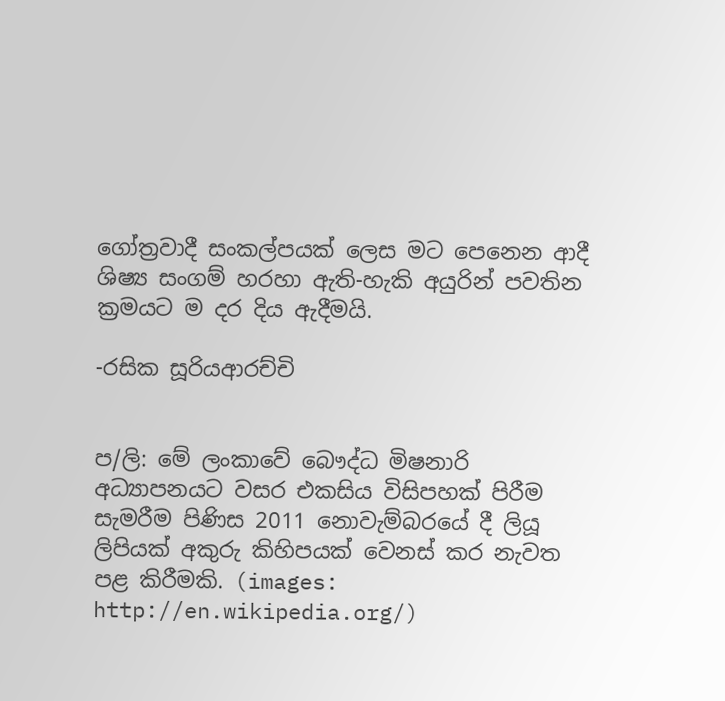ගෝත්‍රවාදී සංකල්පයක් ලෙස මට පෙනෙන ආදී ශිෂ්‍ය සංගම් හරහා ඇති-හැකි අයුරින් පවතින ක්‍රමයට ම දර දිය ඇදීමයි.

-රසික සූරියආරච්චි


ප/ලි: මේ ලංකාවේ බෞද්ධ මිෂනාරි අධ්‍යාපනයට වසර එකසිය විසිපහක් පිරීම සැමරීම පිණිස 2011 නොවැම්බරයේ දී ලියූ ලිපියක් අකුරු කිහිපයක් වෙනස් කර නැවත පළ කිරීමකි. (images: http://en.wikipedia.org/)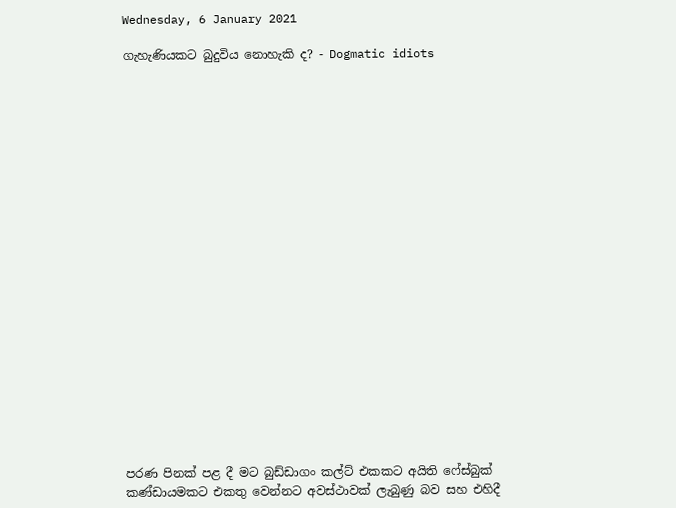Wednesday, 6 January 2021

ගැහැණියකට බුදුවිය නොහැකි ද? - Dogmatic idiots






















පරණ පිනක් පළ දී මට බුඩ්ඩාගං කල්ට් එකකට අයිති ෆේස්බුක් කණ්ඩායමකට එකතු වෙන්නට අවස්ථාවක් ලැබුණු බව සහ එහිදී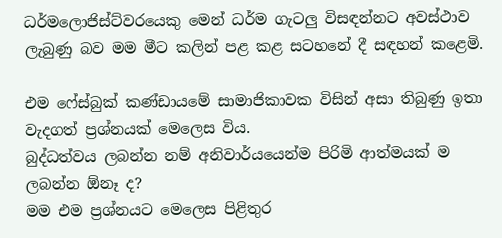ධර්මලොජිස්ට්වරයෙකු මෙන් ධර්ම ගැටලු විසඳන්නට අවස්ථාව ලැබුණු බව මම මීට කලින් පළ කළ සටහනේ දී සඳහන් කළෙමි.

එම ෆේස්බුක් කණ්ඩායමේ සාමාජිකාවක විසින් අසා තිබුණු ඉතා වැදගත් ප්‍රශ්නයක් මෙලෙස විය.
බුද්ධත්වය ලබන්න නම් අනිවාර්යයෙන්ම පිරිමි ආත්මයක් ම ලබන්න ඕනෑ ද?
මම එම ප්‍රශ්නයට මෙලෙස පිළිතුර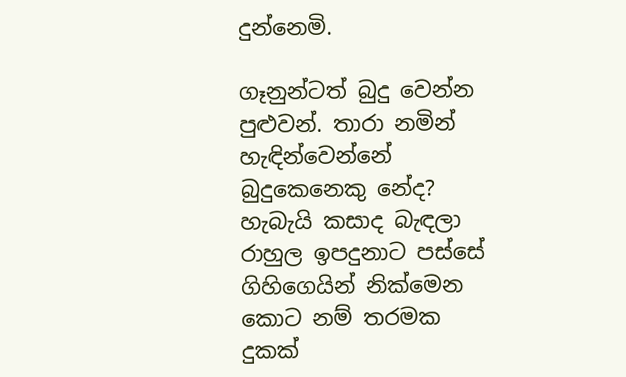දුන්නෙමි.

ගෑනුන්ටත් බුදු වෙන්න පුළුවන්. තාරා නමින් හැඳින්වෙන්නේ බුදුකෙනෙකු නේද? හැබැයි කසාද බැඳලා රාහුල ඉපදුනාට පස්සේ ගිහිගෙයින් නික්මෙන කොට නම් තරමක දුකක්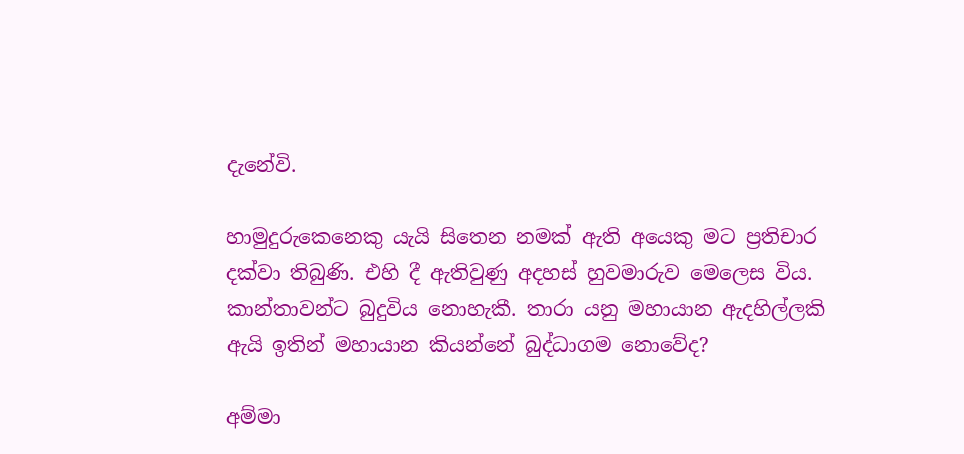දැනේවි.

හාමුදුරුකෙනෙකු යැයි සිතෙන නමක් ඇති අයෙකු මට ප්‍රතිචාර දක්වා තිබුණි. එහි දී ඇතිවුණු අදහස් හුවමාරුව මෙලෙස විය.
කාන්තාවන්ට බුදුවිය නොහැකී. තාරා යනු මහායාන ඇදහිල්ලකි
ඇයි ඉතින් මහායාන කියන්නේ බුද්ධාගම නොවේද?

අම්මා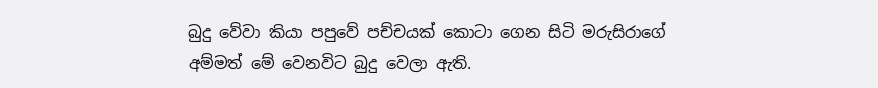බුදු වේවා කියා පපුවේ පච්චයක් කොටා ගෙන සිටි මරුසිරාගේ අම්මත් මේ වෙනවිට බුදු වෙලා ඇති.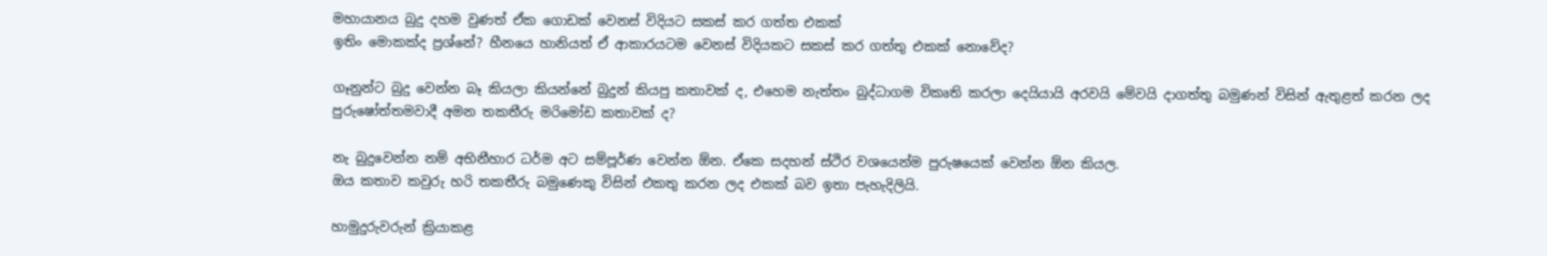මහායානය බුදු දහම වුණත් ඒක ගොඩක් වෙනස් විදියට සකස් කර ගත්ත එකක්
ඉතිං මොකක්ද ප්‍රශ්නේ? හීනයෙ හානියත් ඒ ආකාරයටම වෙනස් විදියකට සකස් කර ගත්තු එකක් නොවේද?

ගෑනුන්ට බුදු වෙන්න බෑ කියලා කියන්නේ බුදුන් කියපු කතාවක් ද, එහෙම නැත්තං බුද්ධාගම විකෘති කරලා දෙයියායි අරවයි මේවයි දාගත්තු බමුණන් විසින් ඇතුළත් කරන ලද පුරුෂෝත්තමවාදී අමන තකතීරු මරිමෝඩ කතාවක් ද?

නැ බුදුවෙන්න නම් අභිනීහාර ධර්ම අට සම්පූර්ණ වෙන්න ඕන. ඒකෙ සදහන් ස්ථිර වශයෙන්ම පුරුෂයෙක් වෙන්න ඕන කියල.
ඔය කතාව කවුරු හරි තකතීරු බමුණෙකු විසින් එකතු කරන ලද එකක් බව ඉතා පැහැදිලියි.

හාමුදුරුවරුන් ක්‍රියාකළ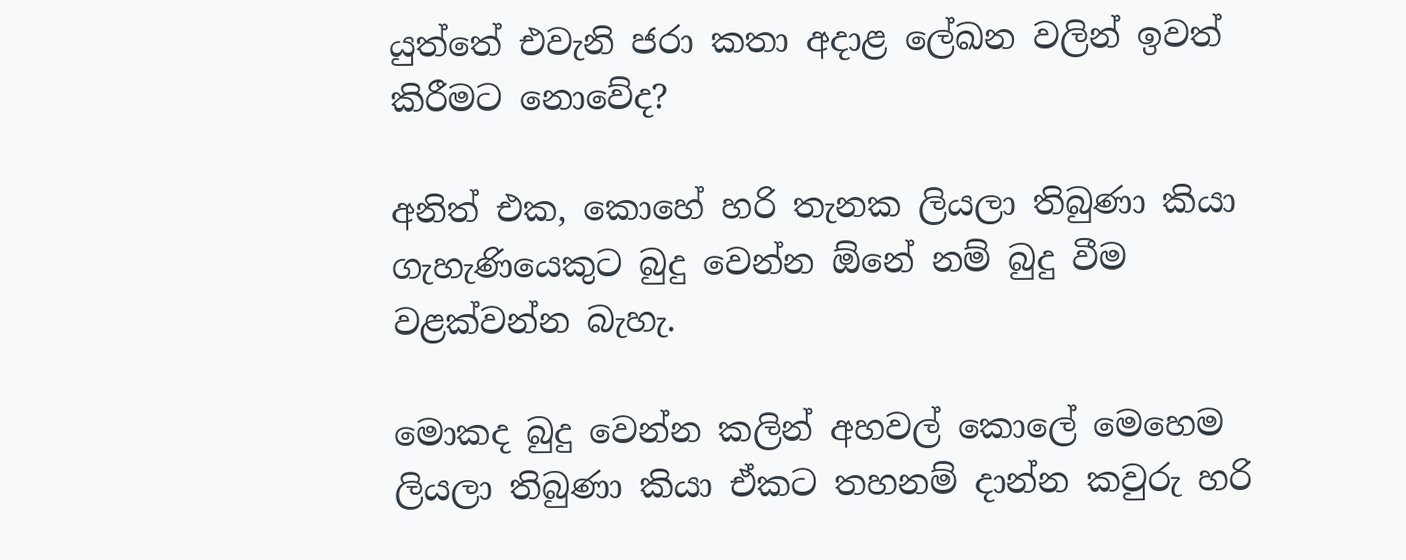යුත්තේ එවැනි ජරා කතා අදාළ ලේඛන වලින් ඉවත් කිරීමට නොවේද?

අනිත් එක, කොහේ හරි තැනක ලියලා තිබුණා කියා ගැහැණියෙකුට බුදු වෙන්න ඕනේ නම් බුදු වීම වළක්වන්න බැහැ.

මොකද බුදු වෙන්න කලින් අහවල් කොලේ මෙහෙම ලියලා තිබුණා කියා ඒකට තහනම් දාන්න කවුරු හරි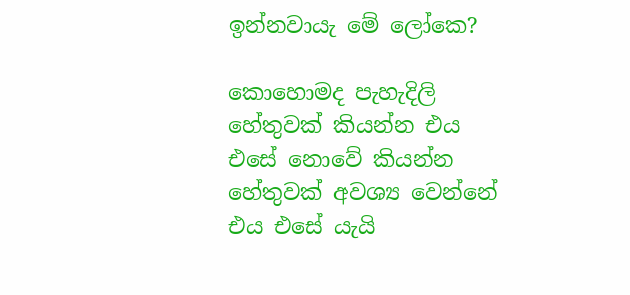ඉන්නවායැ මේ ලෝකෙ?

කොහොමද පැහැදිලි හේතුවක් කියන්න එය එසේ නොවේ කියන්න
හේතුවක් අවශ්‍ය වෙන්නේ එය එසේ යැයි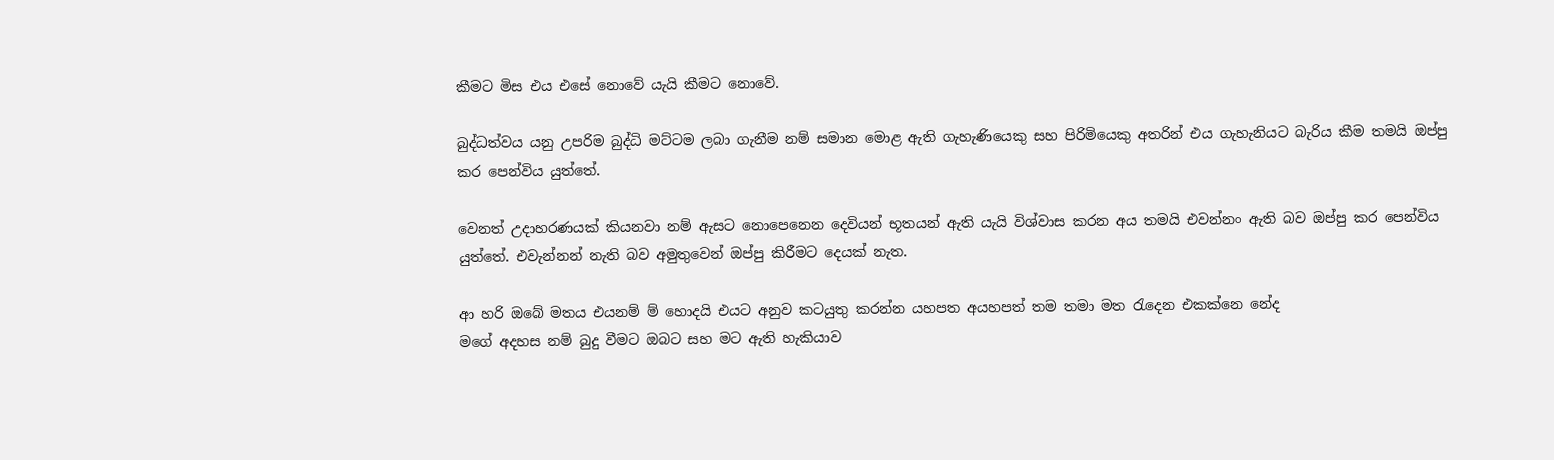කීමට මිස එය එසේ නොවේ යැයි කීමට නොවේ.

බුද්ධත්වය යනු උපරිම බුද්ධි මට්ටම ලබා ගැනීම නම් සමාන මොළ ඇති ගැහැණියෙකු සහ පිරිමියෙකු අතරින් එය ගැහැනියට බැරිය කීම තමයි ඔප්පු කර පෙන්විය යුත්තේ.

වෙනත් උදාහරණයක් කියනවා නම් ඇසට නොපෙනෙන දෙවියන් භූතයන් ඇති යැයි විශ්වාස කරන අය තමයි එවන්නං ඇති බව ඔප්පු කර පෙන්විය යුත්තේ. එවැන්නන් නැති බව අමුතුවෙන් ඔප්පු කිරීමට දෙයක් නැත.

ආ හරි ඔබේ මතය එයනම් ම් හොදයි එයට අනුව කටයුතු කරන්න යහපත අයහපත් තම තමා මත රැදෙන එකක්නෙ නේද
මගේ අදහස නම් බුදු වීමට ඔබට සහ මට ඇති හැකියාව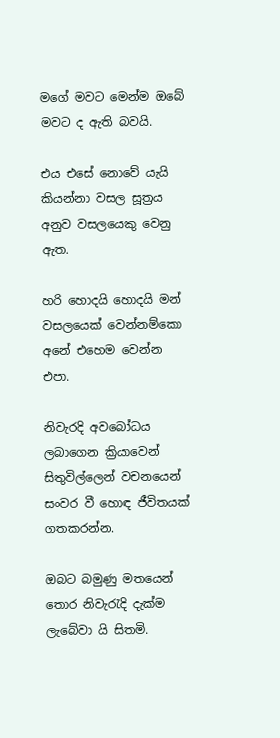මගේ මවට මෙන්ම ඔබේ මවට ද ඇති බවයි.

එය එසේ නොවේ යැයි කියන්නා වසල සූත්‍රය අනුව වසලයෙකු වෙනු ඇත.

හරි හොදයි හොදයි මන් වසලයෙක් වෙන්නම්කො
අනේ එහෙම වෙන්න එපා.

නිවැරදි අවබෝධය ලබාගෙන ක්‍රියාවෙන් සිතුවිල්ලෙන් වචනයෙන් සංවර වී හොඳ ජීවිතයක් ගතකරන්න.

ඔබට බමුණු මතයෙන් තොර නිවැරැදි දැක්ම ලැබේවා යි සිතමි.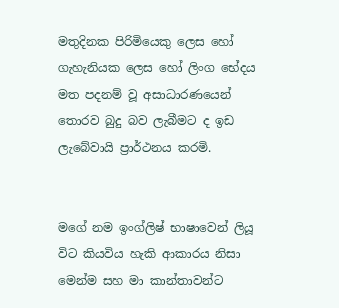මතුදිනක පිරිමියෙකු ලෙස හෝ ගැහැනියක ලෙස හෝ ලිංග භේදය මත පදනම් වූ අසාධාරණයෙන් තොරව බුදු බව ලැබීමට ද ඉඩ ලැබේවායි ප්‍රාර්ථනය කරමි.


මගේ නම ඉංග්ලිෂ් භාෂාවෙන් ලියූ විට කියවිය හැකි ආකාරය නිසා මෙන්ම සහ මා කාන්තාවන්ට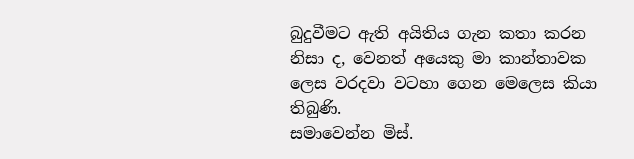බුදුවීමට ඇති අයිතිය ගැන කතා කරන නිසා ද, වෙනත් අයෙකු මා කාන්තාවක ලෙස වරදවා වටහා ගෙන මෙලෙස කියා තිබුණි.
සමාවෙන්න මිස්.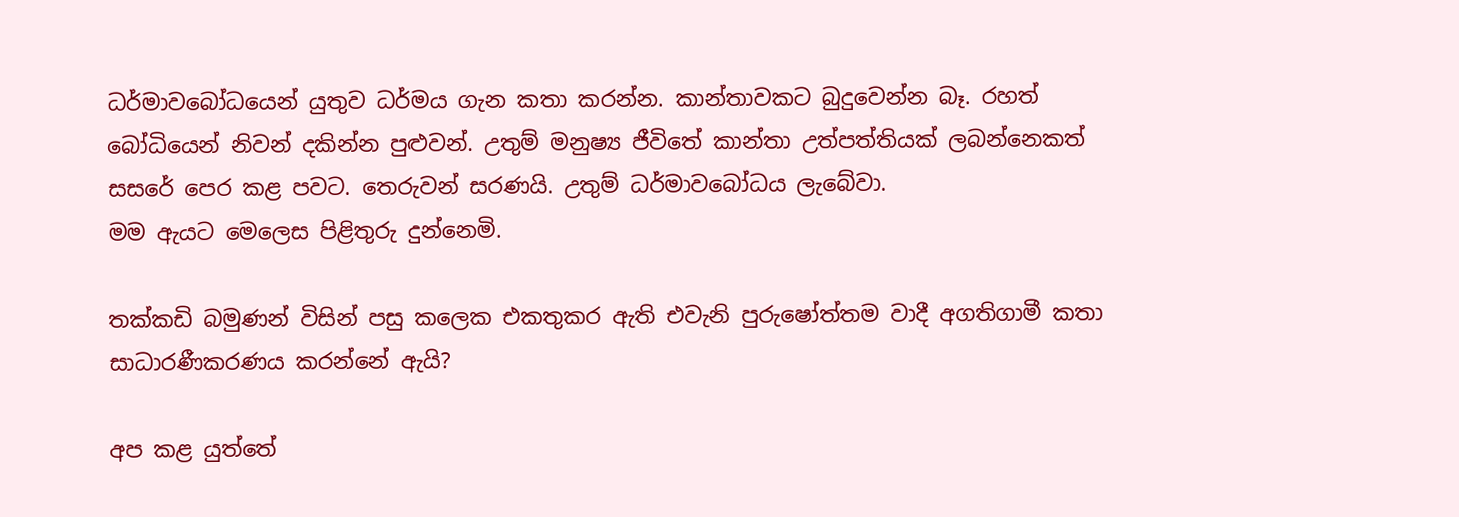ධර්මාවබෝධයෙන් යුතුව ධර්මය ගැන කතා කරන්න. කාන්තාවකට බුදුවෙන්න බෑ. රහත් බෝධියෙන් නිවන් දකින්න පුළුවන්. උතුම් මනුෂ්‍ය ජීවිතේ කාන්තා උත්පත්තියක් ලබන්නෙකත් සසරේ පෙර කළ පවට. තෙරුවන් සරණයි. උතුම් ධර්මාවබෝධය ලැබේවා.
මම ඇයට මෙලෙස පිළිතුරු දුන්නෙමි.

තක්කඩි බමුණන් විසින් පසු කලෙක එකතුකර ඇති එවැනි පුරුෂෝත්තම වාදී අගතිගාමී කතා සාධාරණීකරණය කරන්නේ ඇයි?

අප කළ යුත්තේ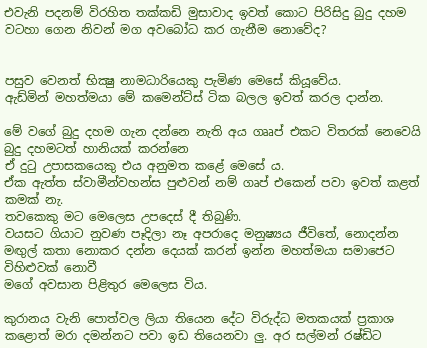එවැනි පදනම් විරහිත තක්කඩි මුසාවාද ඉවත් කොට පිරිසිදු බුදු දහම වටහා ගෙන නිවන් මග අවබෝධ කර ගැනීම නොවේද?


පසුව වෙනත් භික්‍ෂු නාමධාරියෙකු පැමිණ මෙසේ කියූවේය.
ඇඩ්මින් මහත්මයා මේ කමෙන්ට්ස් ටික බලල ඉවත් කරල දාන්න.

මේ වගේ බුදු දහම ගැන දන්නෙ නැති අය ගෲප් එකට විතරක් නෙවෙයි බුදු දහමටත් හානියක් කරන්නෙ
ඒ දුටු උපාසකයෙකු එය අනුමත කළේ මෙසේ ය.
ඒක ඇත්ත ස්වාමීන්වහන්ස පුළුවන් නම් ගෘප් එකෙන් පවා ඉවත් කළත් කමක් නැ.
තවකෙකු මට මෙලෙස උපදෙස් දී තිබුණි.
වයසට ගියාට නුවණ පෑදිලා නෑ අපරාදෙ මනුෂ්‍යය ජීවිතේ, නොදන්න මඟුල් කතා නොකර දන්න දෙයක් කරන් ඉන්න මහත්මයා සමාජෙට විහිළුවක් නොවී
මගේ අවසාන පිළිතුර මෙලෙස විය.

කුරානය වැනි පොත්වල ලියා තියෙන දේට විරුද්ධ මතකයක් ප්‍රකාශ කළොත් මරා දමන්නට පවා ඉඩ තියෙනවා ලු. අර සල්මන් රෂ්ඩිට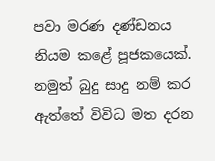පවා මරණ දණ්ඩනය නියම කළේ පූජකයෙක්. නමුත් බුදු සාදු නම් කර ඇත්තේ විවිධ මත දරන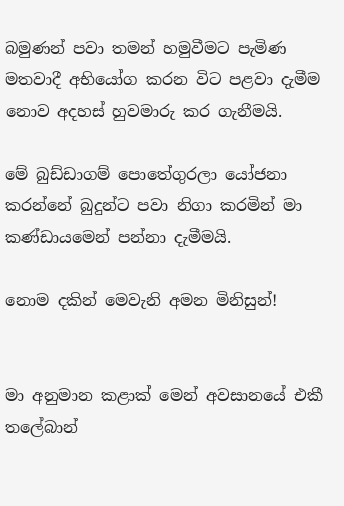බමුණන් පවා තමන් හමුවීමට පැමිණ මතවාදී අභියෝග කරන විට පළවා දැමීම නොව අදහස් හුවමාරු කර ගැනීමයි.

මේ බුඩ්ඩාගම් පොතේගුරලා යෝජනා කරන්නේ බුදුන්ට පවා නිගා කරමින් මා කණ්ඩායමෙන් පන්නා දැමීමයි.

නොම දකින් මෙවැනි අමන මිනිසුන්!


මා අනුමාන කළාක් මෙන් අවසානයේ එකී තලේබාන්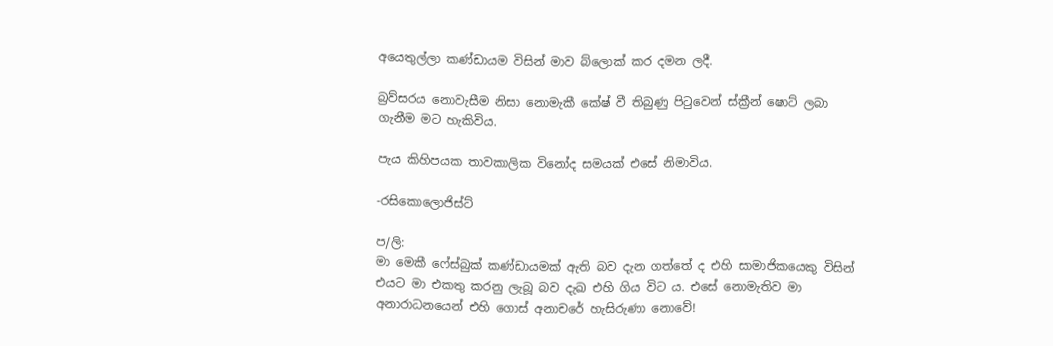අයෙතුල්ලා කණ්ඩායම විසින් මාව බ්ලොක් කර දමන ලදී.

බ්‍රව්සරය නොවැසීම නිසා නොමැකී කේෂ් වී තිබුණු පිටුවෙන් ස්ක්‍රීන් ෂොට් ලබා ගැනීම මට හැකිවිය.

පැය කිහිපයක තාවකාලික විනෝද සමයක් එසේ නිමාවිය.

-රසිකොලොජිස්ට්

ප/ලි:
මා මෙකී ෆේස්බුක් කණ්ඩායමක් ඇති බව දැන ගත්තේ ද එහි සාමාජිකයෙකු විසින් එයට මා එකතු කරනු ලැබූ බව දැඛ එහි ගිය විට ය. එසේ නොමැතිව මා අනාරාධනයෙන් එහි ගොස් අනාචරේ හැසිරුණා නොවේ!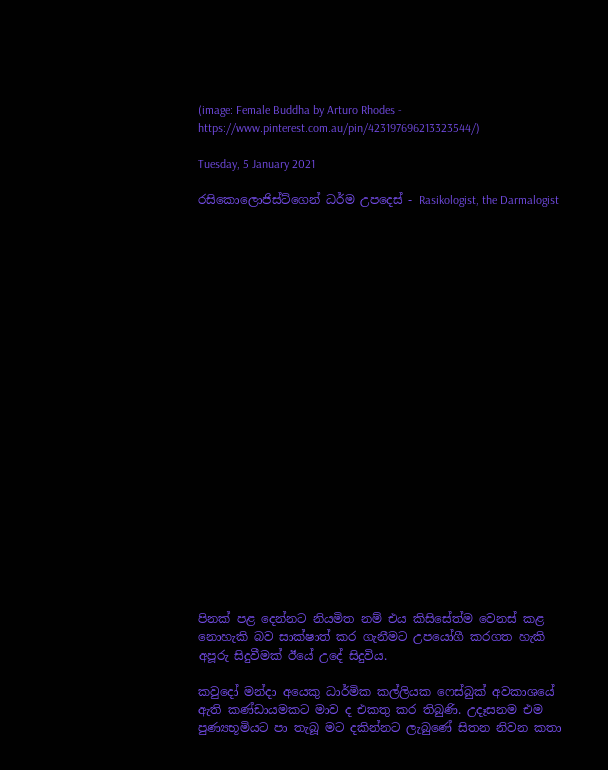(image: Female Buddha by Arturo Rhodes - https://www.pinterest.com.au/pin/423197696213323544/)

Tuesday, 5 January 2021

රසිකොලොජිස්ට්ගෙන් ධර්ම උපදෙස් - Rasikologist, the Darmalogist






















පිනක් පළ දෙන්නට නියමිත නම් එය කිසිසේත්ම වෙනස් කළ නොහැකි බව සාක්ෂාත් කර ගැනීමට උපයෝගී කරගත හැකි අපූරු සිදුවීමක් ඊයේ උදේ සිදුවිය.

කවුදෝ මන්දා අයෙකු ධාර්මික කල්ලියක ෆෙස්බුක් අවකාශයේ ඇති කණ්ඩායමකට මාව ද එකතු කර තිබුණි. උදෑසනම එම පුණ්‍යභූමියට පා තැබූ මට දකින්නට ලැබුණේ සිතන නිවන කතා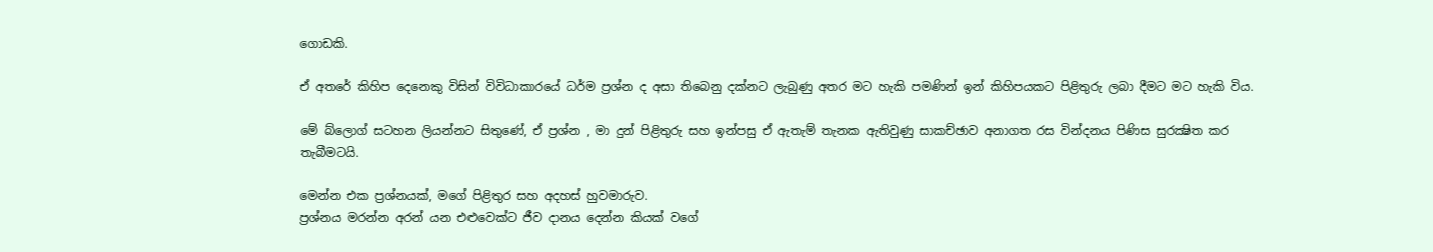ගොඩකි.

ඒ අතරේ කිහිප දෙනෙකු විසින් විවිධාකාරයේ ධර්ම ප්‍රශ්න ද අසා තිබෙනු දක්නට ලැබුණු අතර මට හැකි පමණින් ඉන් කිහිපයකට පිළිතුරු ලබා දීමට මට හැකි විය.

මේ බ්ලොග් සටහන ලියන්නට සිතුණේ, ඒ ප්‍රශ්න , මා දුන් පිළිතුරු සහ ඉන්පසු ඒ ඇතැම් තැනක ඇතිවුණු සාකච්ඡාව අනාගත රස වින්දනය පිණිස සුරක්‍ෂිත කර තැබීමටයි.

මෙන්න එක ප්‍රශ්නයක්, මගේ පිළිතුර සහ අදහස් හුවමාරුව.
ප්‍රශ්නය මරන්න අරන් යන එළුවෙක්ට ජීව දානය දෙන්න කියක් වගේ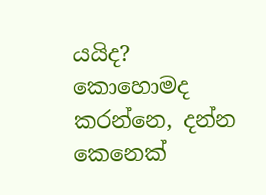යයිද? කොහොමද කරන්නෙ, දන්න කෙනෙක්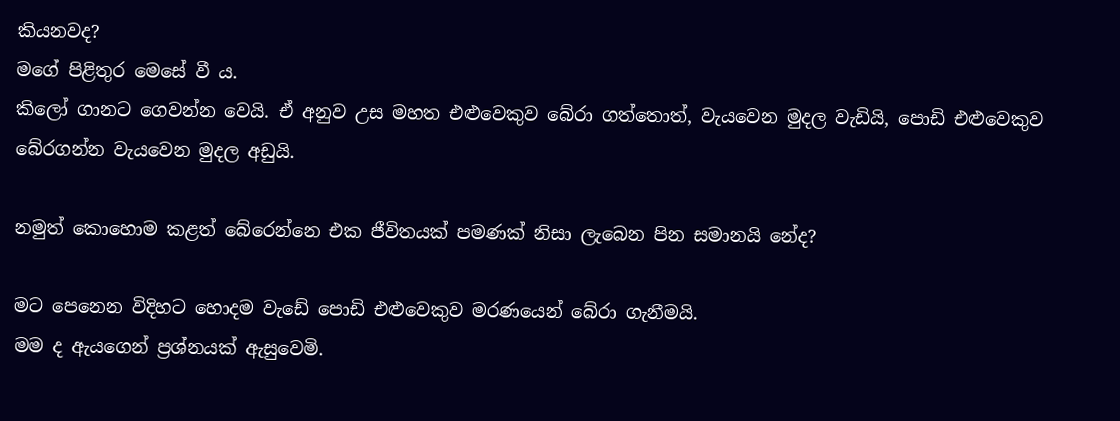කියනවද?
මගේ පිළිතුර මෙසේ වී ය.
කිලෝ ගානට ගෙවන්න වෙයි. ඒ අනුව උස මහත එළුවෙකුව බේරා ගත්තොත්, වැයවෙන මුදල වැඩියි, පොඩි එළුවෙකුව බේරගන්න වැයවෙන මුදල අඩුයි.

නමුත් කොහොම කළත් බේරෙන්නෙ එක ජීවිතයක් පමණක් නිසා ලැබෙන පින සමානයි නේද?

මට පෙනෙන විදිහට හොදම වැඩේ පොඩි එළුවෙකුව මරණයෙන් බේරා ගැනීමයි.
මම ද ඇයගෙන් ප්‍රශ්නයක් ඇසුවෙමි.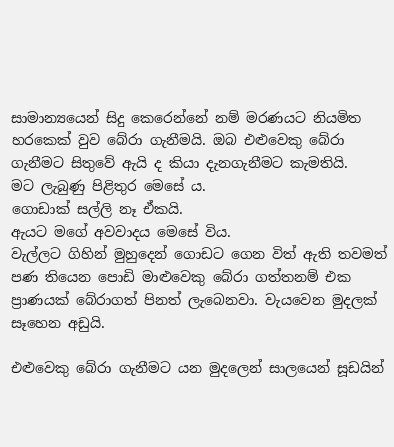සාමාන්‍යයෙන් සිදු කෙරෙන්නේ නම් මරණයට නියමිත හරකෙක් වුව බේරා ගැනීමයි. ඔබ එළුවෙකු බේරා ගැනීමට සිතුවේ ඇයි ද කියා දැනගැනීමට කැමතියි.
මට ලැබුණු පිළිතුර මෙසේ ය.
ගොඩාක් සල්ලි නෑ ඒකයි.
ඇයට මගේ අවවාදය මෙසේ විය.
වැල්ලට ගිහින් මුහුදෙන් ගොඩට ගෙන විත් ඇති තවමත් පණ තියෙන පොඩි මාළුවෙකු බේරා ගත්තනම් එක ප්‍රාණයක් බේරාගත් පිනත් ලැබෙනවා. වැයවෙන මුදලක් සෑහෙන අඩුයි.

එළුවෙකු බේරා ගැනීමට යන මුදලෙන් සාලයෙන් සූඩයින්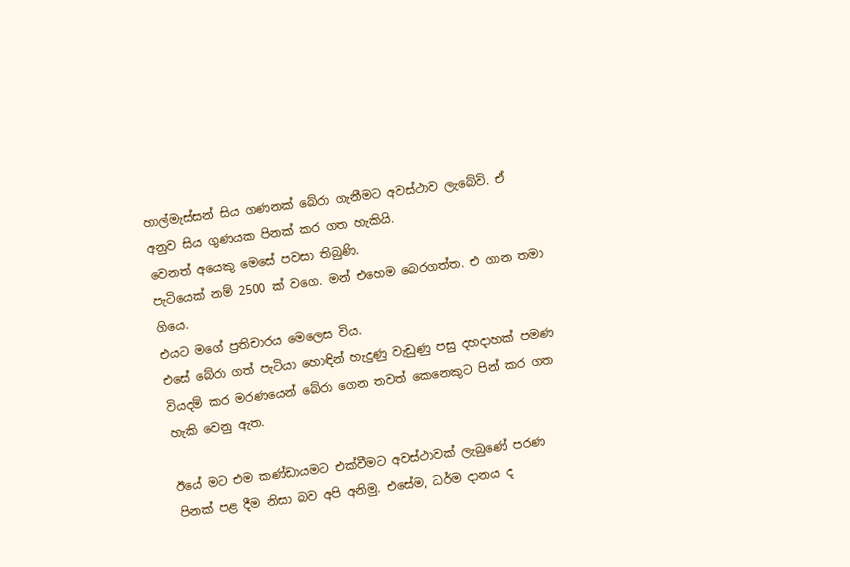හාල්මැස්සන් සිය ගණනක් බේරා ගැනීමට අවස්ථාව ලැබේවි. ඒ අනුව සිය ගුණයක පිනක් කර ගත හැකියි.
වෙනත් අයෙකු මෙසේ පවසා තිබුණි.
පැටියෙක් නම් 2500 ක් වගෙ. මන් එහෙම බෙරගත්ත. එ ගාන තමා ගියෙ.
එයට මගේ ප්‍රතිචාරය මෙලෙස විය.
එසේ බේරා ගත් පැටියා හොඳින් හැදුණු වැඩුණු පසු දහදාහක් පමණ වියදම් කර මරණයෙන් බේරා ගෙන තවත් කෙනෙකුට පින් කර ගත හැකි වෙනු ඇත.

ඊයේ මට එම කණ්ඩායමට එක්වීමට අවස්ථාවක් ලැබුණේ පරණ පිනක් පළ දීම නිසා බව අපි අනිමු. එසේම, ධර්ම දානය ද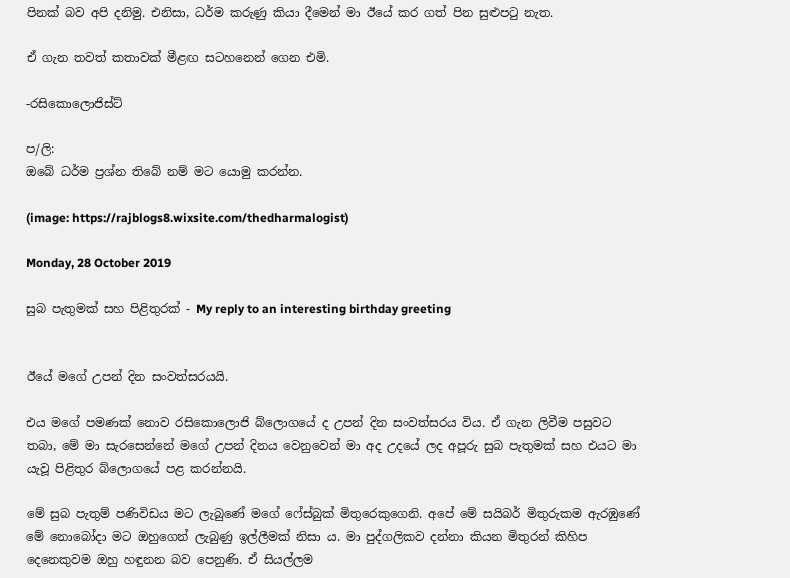පිනක් බව අපි දනිමු. එනිසා, ධර්ම කරුණු කියා දීමෙන් මා ඊයේ කර ගත් පින සුළුපටු නැත.

ඒ ගැන තවත් කතාවක් මීළඟ සටහනෙන් ගෙන එමි.

-රසිකොලොජිස්ට්

ප/ලි:
ඔබේ ධර්ම ප්‍රශ්න තිබේ නම් මට යොමු කරන්න.

(image: https://rajblogs8.wixsite.com/thedharmalogist)

Monday, 28 October 2019

සුබ පැතුමක් සහ පිළිතුරක් - My reply to an interesting birthday greeting


ඊයේ මගේ උපන් දින සංවත්සරයයි.

එය මගේ පමණක් නොව රසිකොලොජි බ්ලොගයේ ද උපන් දින සංවත්සරය විය. ඒ ගැන ලිවීම පසුවට තබා, මේ මා සැරසෙන්නේ මගේ උපන් දිනය වෙනුවෙන් මා අද උදයේ ලද අපූරු සුබ පැතුමක් සහ එයට මා යැවූ පිළිතුර බ්ලොගයේ පළ කරන්නයි.

මේ සුබ පැතුම් පණිවිඩය මට ලැබුණේ මගේ ෆේස්බුක් මිතුරෙකුගෙනි. අපේ මේ සයිබර් මිතුරුකම ඇරඹුණේ මේ නොබෝදා මට ඔහුගෙන් ලැබුණු ඉල්ලීමක් නිසා ය. මා පුද්ගලිකව දන්නා කියන මිතුරන් කිහිප දෙනෙකුවම ඔහු හඳුනන බව පෙනුණි. ඒ සියල්ලම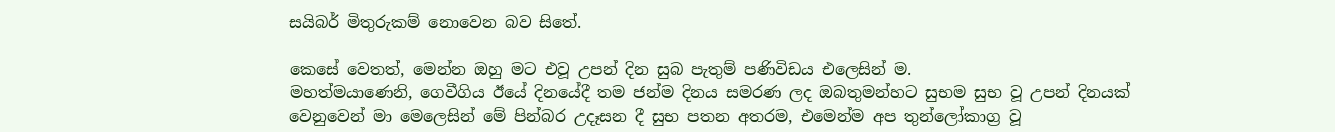සයිබර් මිතුරුකම් නොවෙන බව සිතේ.

කෙසේ වෙතත්, මෙන්න ඔහු මට එවූ උපන් දින සුබ පැතුම් පණිවිඩය එලෙසින් ම.
මහත්මයාණෙනි, ගෙවීගිය ඊයේ දිනයේදී තම ජන්ම දිනය සමරණ ලද ඔබතුමන්හට සුභම සුභ වූ උපන් දිනයක් වෙනුවෙන් මා මෙලෙසින් මේ පින්බර උදෑසන දී සුභ පතන අතරම, එමෙන්ම අප තුන්ලෝකාග්‍ර වූ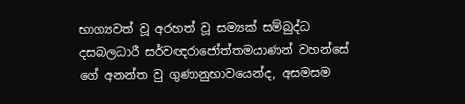භාග්‍යවත් වූ අරහත් වූ සම්‍යක් සම්බුද්ධ දසබලධාරී සර්වඥරාජෝත්තමයාණන් වහන්සේ ගේ අනන්ත වු ගුණානුභාවයෙන්ද, අසමසම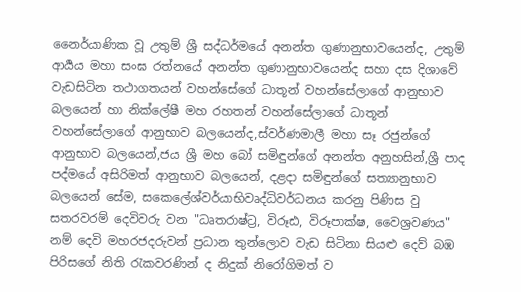නෛර්යාණික වූ උතුම් ශ්‍රී සද්ධර්මයේ අනන්ත ගුණානුභාවයෙන්ද, උතුම් ආර්‍යය මහා සංඝ රත්නයේ අනන්ත ගුණානුභාවයෙන්ද සහා දස දිශාවේ වැඩසිටින තථාගතයන් වහන්සේගේ ධාතූන් වහන්සේලාගේ ආනුභාව බලයෙන් හා නික්ලේෂී මහ රහතන් වහන්සේලාගේ ධාතූන් වහන්සේලාගේ ආනුභාව බලයෙන්ද,ස්වර්ණමාලී මහා සෑ රජුන්ගේ ආනුභාව බලයෙන්,ජය ශ්‍රී මහ බෝ සමිඳුන්ගේ අනන්ත අනුහසින්,ශ්‍රී පාද පද්මයේ අසිරිමත් ආනුභාව බලයෙන්, දළදා සමිඳුන්ගේ සත්‍යානුභාව බලයෙන් සේම, සකෙලේශ්වර්යාභිවෘද්ධිවර්ධනය කරනු පිණිස වු සතරවරම් දෙවිවරු වන "ධෘතරාෂ්ට්‍ර, විරූඪ, විරූපාක්ෂ, වෛශ්‍රවණය" නම් දෙවි මහරජදරුවන් ප්‍රධාන තුන්ලොව වැඩ සිටිනා සියළු දෙව් බඹ පිරිසගේ නිති ‍රැකවරණින් ද නිදුක් නිරෝගිමත් ව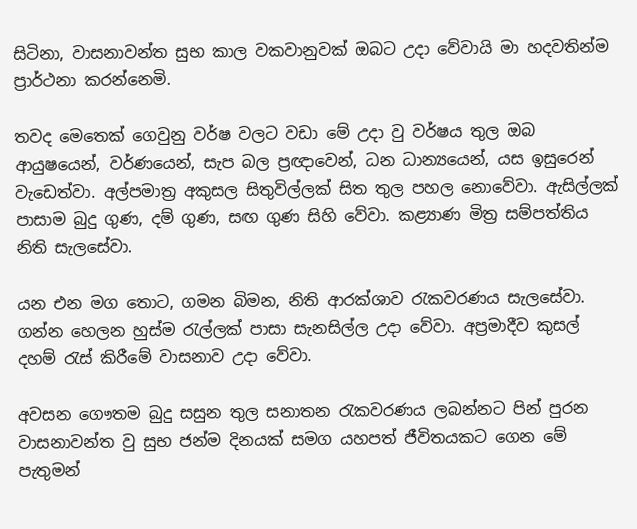සිටිනා, වාසනාවන්ත සුභ කාල වකවානුවක් ඔබට උදා වේවායි මා හදවතින්ම ප්‍රාර්ථනා කරන්නෙමි.

තවද මෙතෙක් ගෙවුනු වර්ෂ වලට වඩා මේ උදා වු වර්ෂය තුල ඔබ ආයුෂයෙන්, වර්ණයෙන්, සැප බල ප්‍රඥාවෙන්, ධන ධාන්‍යයෙන්, යස ඉසුරෙන් වැඩෙත්වා. අල්පමාත්‍ර අකුසල සිතුවිල්ලක් සිත තුල පහල නොවේවා. ඇසිල්ලක් පාසාම බුදු ගුණ, දම් ගුණ, සඟ ගුණ සිහි වේවා. කළ්‍යාණ මිත්‍ර සම්පත්තිය නිති සැලසේවා.

යන එන මග තොට, ගමන බිමන, නිති ආරක්ශාව ‍රැකවරණය සැලසේවා. ගන්න හෙලන හුස්ම ‍රැල්ලක් පාසා සැනසිල්ල උදා වේවා. අප්‍රමාදීව කුසල් දහම් ‍රැස් කිරීමේ වාසනාව උදා වේවා.

අවසන ගෞතම බුදු සසුන තුල සනාතන ‍රැකවරණය ලබන්නට පින් පුරන වාසනාවන්ත වු සුභ ජන්ම දිනයක් සමග යහපත් ජීවිතයකට ගෙන මේ පැතුමන්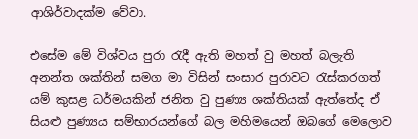ආශිර්වාදක්ම වේවා.

එසේම මේ විශ්වය පුරා රැදී ඇති මහත් වු මහත් බලැති අනන්ත ශක්තින් සමග මා විසින් සංසාර පුරාවට රැස්කරගත් යම් කුසළ ධර්මයකින් ජනිත වු පුණ්‍ය ශක්තියක් ඇත්තේද ඒ සියළු පුණ්‍යය සම්භාරයන්ගේ බල මහිමයෙන් ඔබගේ මෙලොව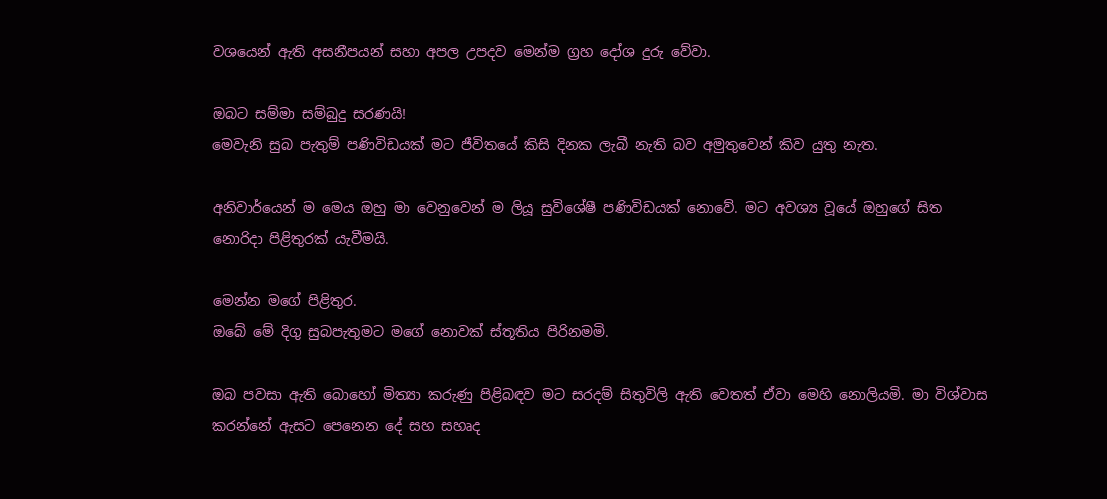වශයෙන් ඇති අසනීපයන් සහා අපල උපදව මෙන්ම ග්‍රහ දෝශ දුරු වේවා.

ඔබට සම්මා සම්බුදු සරණයි!
මෙවැනි සුබ පැතුම් පණිවිඩයක් මට ජීවිතයේ කිසි දිනක ලැබී නැති බව අමුතුවෙන් කිව යුතු නැත.

අනිවාර්යෙන් ම මෙය ඔහු මා වෙනුවෙන් ම ලියූ සුවිශේෂී පණිවිඩයක් නොවේ. මට අවශ්‍ය වූයේ ඔහුගේ සිත නොරිදා පිළිතුරක් යැවීමයි.

මෙන්න මගේ පිළිතුර.
ඔබේ මේ දිගු සුබපැතුමට මගේ නොවක් ස්තූතිය පිරිනමමි.

ඔබ පවසා ඇති බොහෝ මිත්‍යා කරුණු පිළිබඳව මට සරදම් සිතුවිලි ඇති වෙතත් ඒවා මෙහි නොලියමි. මා විශ්වාස කරන්නේ ඇසට පෙනෙන දේ සහ සහෘද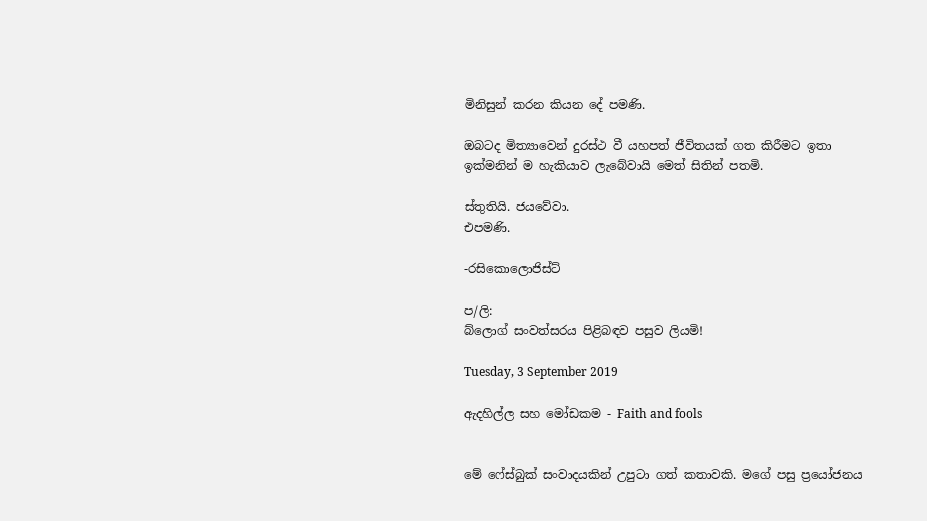මිනිසුන් කරන කියන දේ පමණි.

ඔබටද මිත්‍යාවෙන් දුරස්ථ වී යහපත් ජීවිතයක් ගත කිරීමට ඉතා ඉක්මනින් ම හැකියාව ලැබේවායි මෙත් සිතින් පතමි.

ස්තුතියි. ජයවේවා.
එපමණි.

-රසිකොලොජිස්ට්

ප/ලි:
බ්ලොග් සංවත්සරය පිළිබඳව පසුව ලියමි!

Tuesday, 3 September 2019

ඇදහිල්ල සහ මෝඩකම - Faith and fools


මේ ෆේස්බුක් සංවාදයකින් උපුටා ගත් කතාවකි. මගේ පසු ප්‍රයෝජනය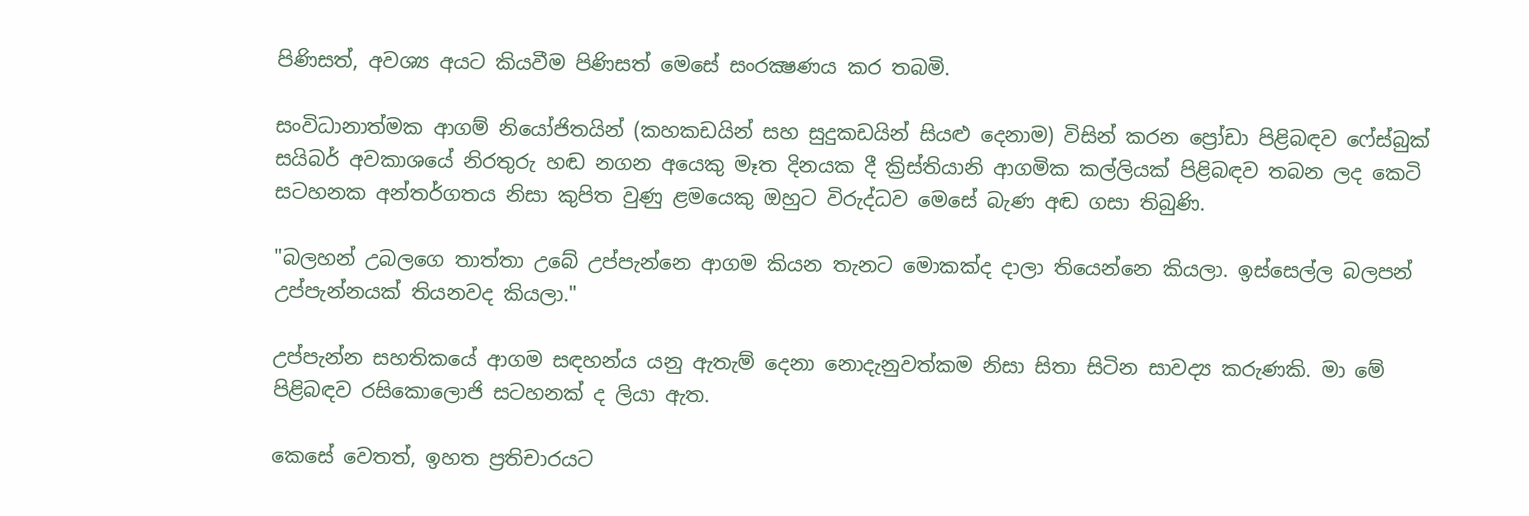පිණිසත්, අවශ්‍ය අයට කියවීම පිණිසත් මෙසේ සංරක්‍ෂණය කර තබමි.

සංවිධානාත්මක ආගම් නියෝජිතයින් (කහකඩයින් සහ සුදුකඩයින් සියළු දෙනාම) විසින් කරන ප්‍රෝඩා පිළිබඳව ෆේස්බුක් සයිබර් අවකාශයේ නිරතුරු හඬ නගන අයෙකු මෑත දිනයක දී ක්‍රිස්තියානි ආගමික කල්ලියක් පිළිබඳව තබන ලද කෙටි සටහනක අන්තර්ගතය නිසා කුපිත වුණු ළමයෙකු ඔහුට විරුද්ධව මෙසේ බැණ අඬ ගසා තිබුණි.

"බලහන් උබලගෙ තාත්තා උබේ උප්පැන්නෙ ආගම කියන තැනට මොකක්ද දාලා තියෙන්නෙ කියලා. ඉස්සෙල්ල බලපන් උප්පැන්නයක් තියනවද කියලා."

උප්පැන්න සහතිකයේ ආගම සඳහන්ය යනු ඇතැම් දෙනා නොදැනුවත්කම නිසා සිතා සිටින සාවද්‍ය කරුණකි. මා මේ පිළිබඳව රසිකොලොජි සටහනක් ද ලියා ඇත.

කෙසේ වෙතත්, ඉහත ප්‍රතිචාරයට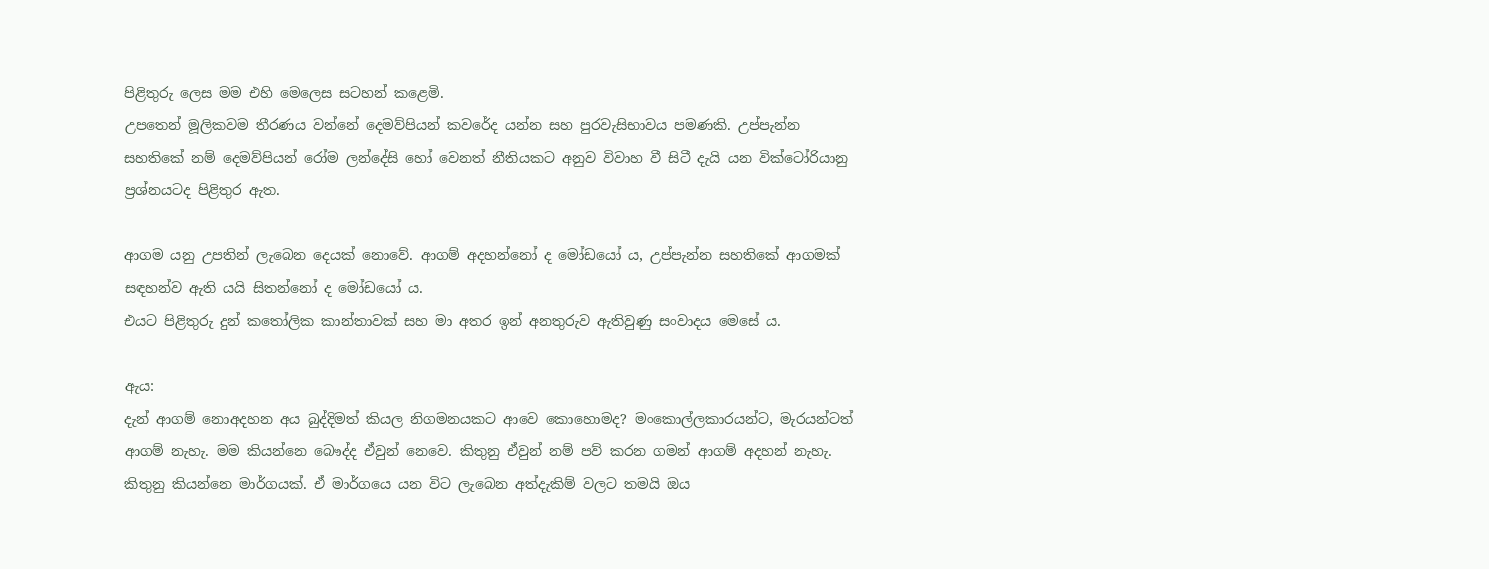පිළිතුරු ලෙස මම එහි මෙලෙස සටහන් කළෙමි.
උපතෙන් මූලිකවම තීරණය වන්නේ දෙමව්පියන් කවරේද යන්න සහ පුරවැසිභාවය පමණකි. උප්පැන්න සහතිකේ නම් දෙමව්පියන් රෝම ලන්දේසි හෝ වෙනත් නීතියකට අනුව විවාහ වී සිටී දැයි යන වික්ටෝරියානු ප්‍රශ්නයටද පිළිතුර ඇත.

ආගම යනු උපතින් ලැබෙන දෙයක් නොවේ. ආගම් අදහන්නෝ ද මෝඩයෝ ය, උප්පැන්න සහතිකේ ආගමක් සඳහන්ව ඇති යයි සිතන්නෝ ද මෝඩයෝ ය.
එයට පිළිතුරු දුන් කතෝලික කාන්තාවක් සහ මා අතර ඉන් අනතුරුව ඇතිවුණු සංවාදය මෙසේ ය.

ඇය:
දැන් ආගම් නොඅදහන අය බුද්දිමත් කියල නිගමනයකට ආවෙ කොහොමද? මංකොල්ලකාරයන්ට, මැරයන්ටත් ආගම් නැහැ. මම කියන්නෙ බෞද්ද ඒවුන් නෙවෙ. කිතුනු ඒවුන් නම් පව් කරන ගමන් ආගම් අදහන් නැහැ. කිතුනු කියන්නෙ මාර්ගයක්. ඒ මාර්ගයෙ යන විට ලැබෙන අත්දැකිම් වලට තමයි ඔය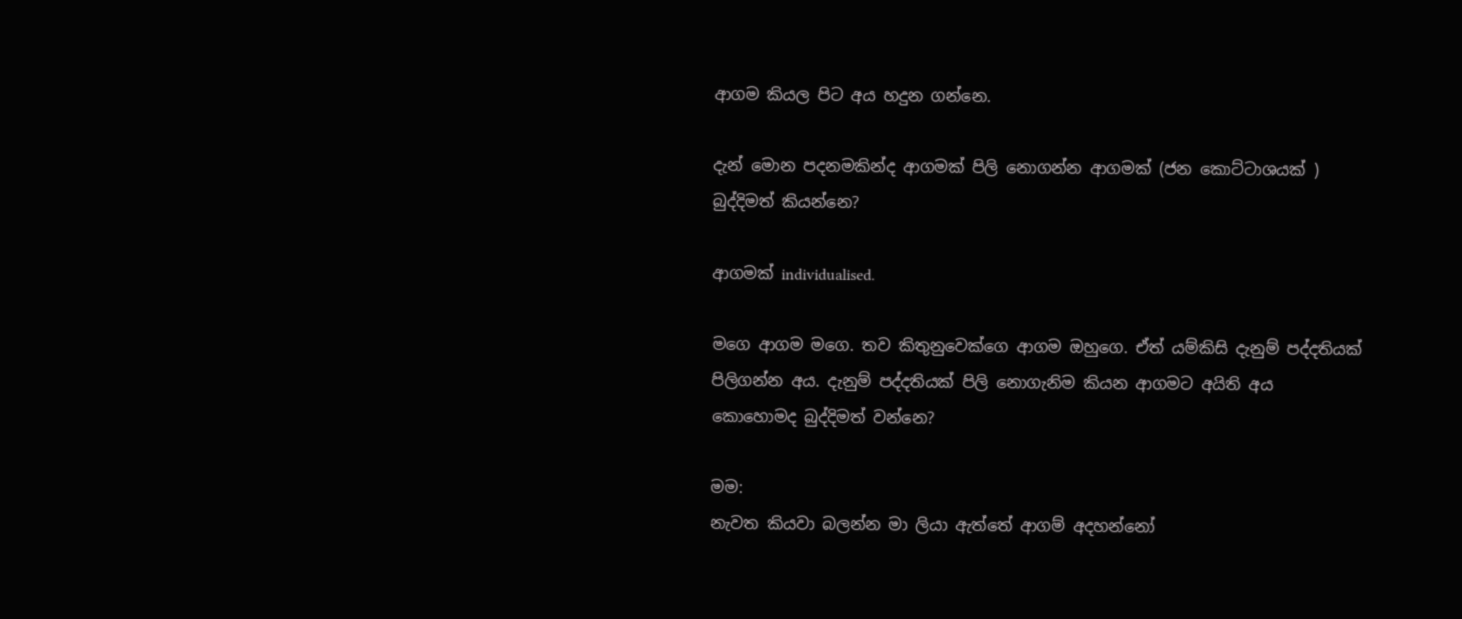ආගම කියල පිට අය හදුන ගන්නෙ.

දැන් මොන පදනමකින්ද ආගමක් පිලි නොගන්න ආගමක් (ජන කොට්ටාශයක් ) බුද්දිමත් කියන්නෙ?

ආගමක් individualised.

මගෙ ආගම මගෙ. තව කිතුනුවෙක්ගෙ ආගම ඔහුගෙ. ඒත් යම්කිසි දැනුම් පද්දතියක් පිලිගන්න අය. දැනුම් පද්දතියක් පිලි නොගැනිම කියන ආගමට අයිති අය කොහොමද බුද්දිමත් වන්නෙ?

මම:
නැවත කියවා බලන්න මා ලියා ඇත්තේ ආගම් අදහන්නෝ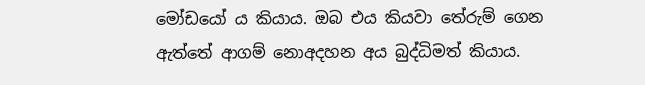මෝඩයෝ ය කියාය. ඔබ එය කියවා තේරුම් ගෙන ඇත්තේ ආගම් නොඅදහන අය බුද්ධිමත් කියාය.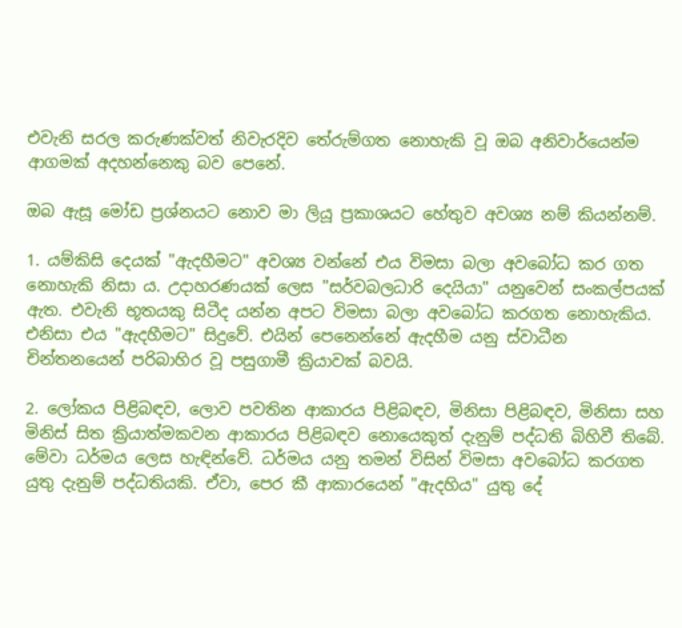එවැනි සරල කරුණක්වත් නිවැරදිව තේරුම්ගත නොහැකි වූ ඔබ අනිවාර්යෙන්ම ආගමක් අදහන්නෙකු බව පෙනේ.

ඔබ ඇසූ මෝඩ ප්‍රශ්නයට නොව මා ලියූ ප්‍රකාශයට හේතුව අවශ්‍ය නම් කියන්නම්.

1. යම්කිසි දෙයක් "ඇදහීමට" අවශ්‍ය වන්නේ එය විමසා බලා අවබෝධ කර ගත නොහැකි නිසා ය. උදාහරණයක් ලෙස "සර්වබලධාරි දෙයියා" යනුවෙන් සංකල්පයක් ඇත. එවැනි භූතයකු සිටීද යන්න අපට විමසා බලා අවබෝධ කරගත නොහැකිය. එනිසා එය "ඇදහීමට" සිදුවේ. එයින් පෙනෙන්නේ ඇදහීම යනු ස්වාධීන චින්තනයෙන් පරිබාහිර වූ පසුගාමී ක්‍රියාවක් බවයි.

2. ලෝකය පිළිබඳව, ලොව පවතින ආකාරය පිළිබඳව, මිනිසා පිළිබඳව, මිනිසා සහ මිනිස් සිත ක්‍රියාත්මකවන ආකාරය පිළිබඳව නොයෙකුත් දැනුම් පද්ධති බිහිවී තිබේ. මේවා ධර්මය ලෙස හැඳින්වේ. ධර්මය යනු තමන් විසින් විමසා අවබෝධ කරගත යුතු දැනුම් පද්ධතියකි. ඒවා, පෙර කී ආකාරයෙන් "ඇදහිය" යුතු දේ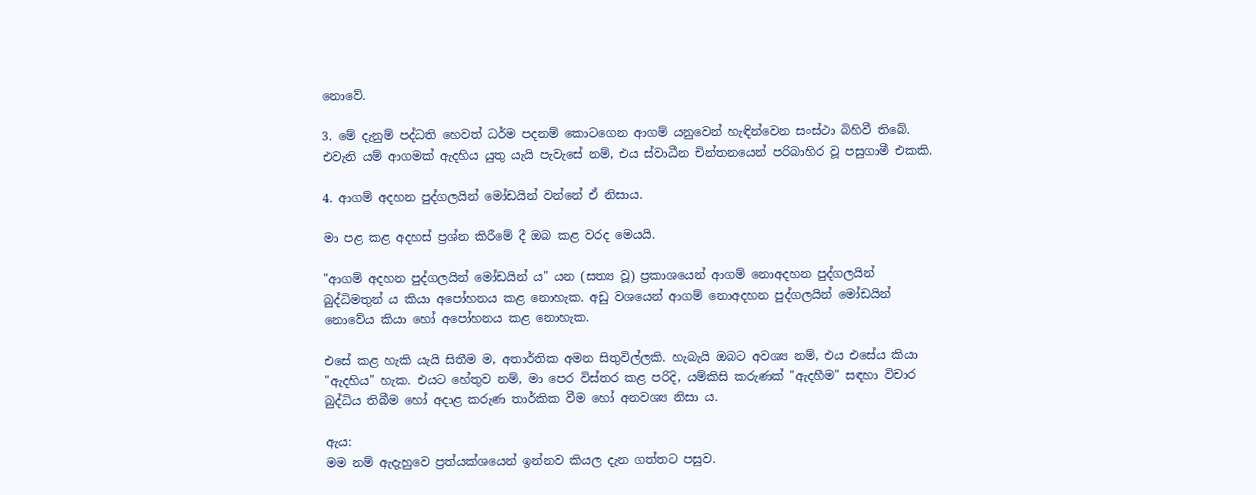නොවේ.

3. මේ දැනුම් පද්ධති හෙවත් ධර්ම පදනම් කොටගෙන ආගම් යනුවෙන් හැඳින්වෙන සංස්ථා බිහිවී තිබේ. එවැනි යම් ආගමක් ඇදහිය යුතු යැයි පැවැසේ නම්, එය ස්වාධීන චින්තනයෙන් පරිබාහිර වූ පසුගාමී එකකි.

4. ආගම් අදහන පුද්ගලයින් මෝඩයින් වන්නේ ඒ නිසාය.

මා පළ කළ අදහස් ප්‍රශ්න කිරීමේ දී ඔබ කළ වරද මෙයයි.

"ආගම් අදහන පුද්ගලයින් මෝඩයින් ය" යන (සත්‍ය වූ) ප්‍රකාශයෙන් ආගම් නොඅදහන පුද්ගලයින් බුද්ධිමතුන් ය කියා අපෝහනය කළ නොහැක. අඩු වශයෙන් ආගම් නොඅදහන පුද්ගලයින් මෝඩයින් නොවේය කියා හෝ අපෝහනය කළ නොහැක.

එසේ කළ හැකි යැයි සිතීම ම, අතාර්තික අමන සිතුවිල්ලකි. හැබැයි ඔබට අවශ්‍ය නම්, එය එසේය කියා "ඇදහිය" හැක. එයට හේතුව නම්, මා පෙර විස්තර කළ පරිදි, යම්කිසි කරුණක් "ඇදහීම" සඳහා විචාර බුද්ධිය තිබීම හෝ අදාළ කරුණ තාර්කික වීම හෝ අනවශ්‍ය නිසා ය.

ඇය:
මම නම් ඇදැහුවෙ ප්‍රත්යක්ශයෙන් ඉන්නව කියල දැන ගත්තට පසුව.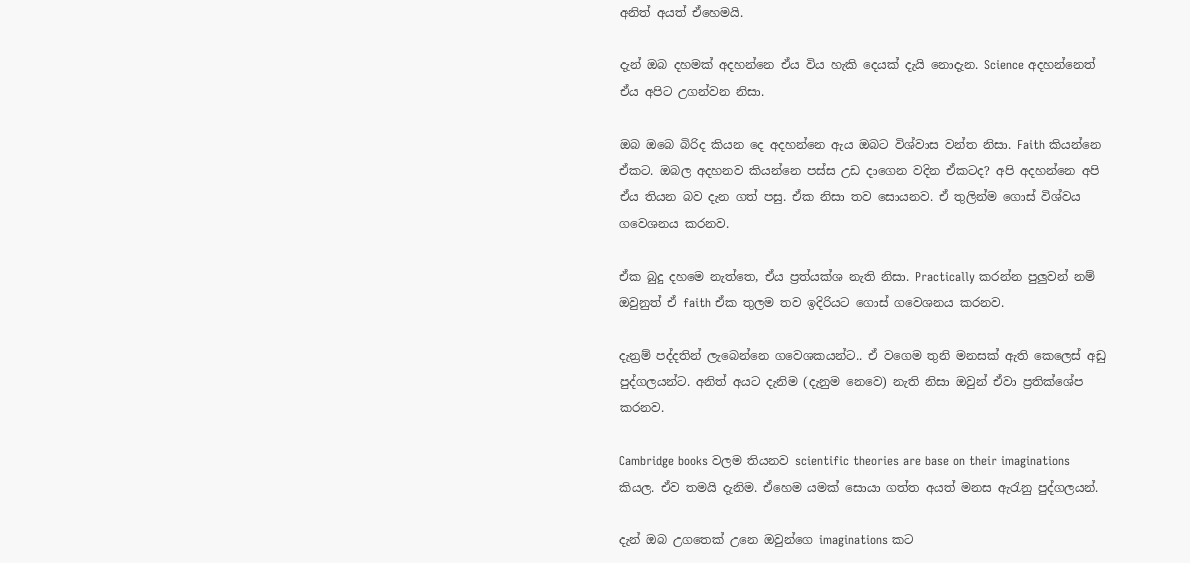අනිත් අයත් ඒහෙමයි.

දැන් ඔබ දහමක් අදහන්නෙ ඒය විය හැකි දෙයක් දැයි නොදැන. Science අදහන්නෙත් ඒය අපිට උගන්වන නිසා.

ඔබ ඔබෙ බිරිද කියන දෙ අදහන්නෙ ඇය ඔබට විශ්වාස වන්ත නිසා. Faith කියන්නෙ ඒකට. ඔබල අදහනව කියන්නෙ පස්ස උඩ දාගෙන වදින ඒකටද? අපි අදහන්නෙ අපි ඒය තියන බව දැන ගත් පසු. ඒක නිසා තව සොයනව. ඒ තුලින්ම ගොස් විශ්වය ගවෙශනය කරනව.

ඒක බුදු දහමෙ නැත්තෙ, ඒය ප්‍රත්යක්ශ නැති නිසා. Practically කරන්න පුලුවන් නම් ඔවුනුත් ඒ faith ඒක තුලම තව ඉදිරියට ගොස් ගවෙශනය කරනව.

දැන්‍රම් පද්දතින් ලැබෙන්නෙ ගවෙශකයන්ට.. ඒ වගෙම තුනි මනසක් ඇති කෙලෙස් අඩු පුද්ගලයන්ට. අනිත් අයට දැනිම (දැනුම නෙවෙ) නැති නිසා ඔවුන් ඒවා ප්‍රතික්ශේප කරනව.

Cambridge books වලම තියනව scientific theories are base on their imaginations කියල. ඒව තමයි දැනිම. ඒහෙම යමක් සොයා ගත්ත අයත් මනස ඇරැනු පුද්ගලයන්.

දැන් ඔබ උගතෙක් උනෙ ඔවුන්ගෙ imaginations කට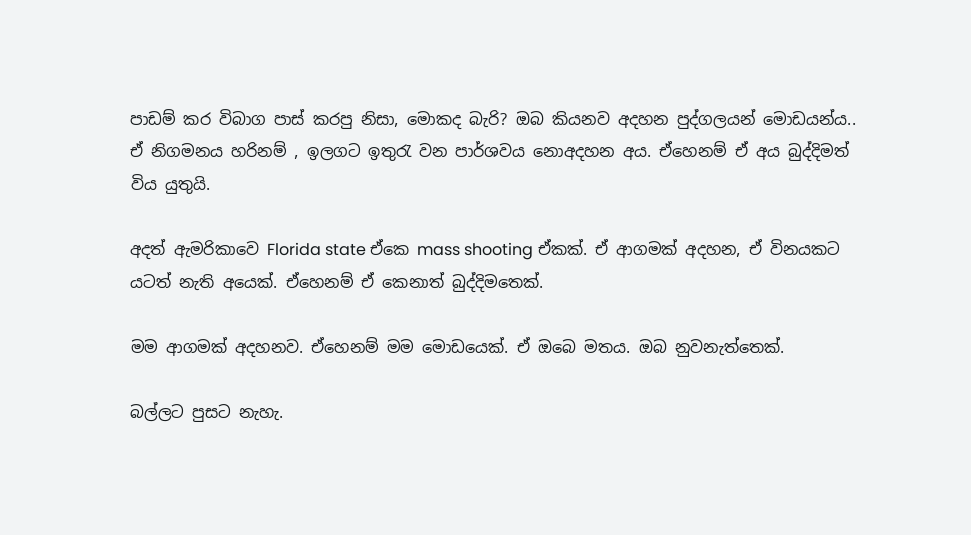පාඩම් කර විබාග පාස් කරපු නිසා, මොකද බැරි? ඔබ කියනව අදහන පුද්ගලයන් මොඩයන්ය.. ඒ නිගමනය හරිනම් , ඉලගට ඉතුරැ වන පාර්ශවය නොඅදහන අය. ඒහෙනම් ඒ අය බුද්දිමත් විය යුතුයි.

අදත් ඇමරිකාවෙ Florida state ඒකෙ mass shooting ඒකක්. ඒ ආගමක් අදහන, ඒ විනයකට යටත් නැති අයෙක්. ඒහෙනම් ඒ කෙනාත් බුද්දිමතෙක්.

මම ආගමක් අදහනව. ඒහෙනම් මම මොඩයෙක්. ඒ ඔබෙ මතය. ඔබ නුවනැත්තෙක්.

බල්ලට පුසට නැහැ.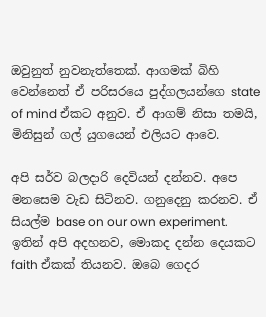ඔවුනුත් නුවනැත්තෙක්. ආගමක් බිහි වෙන්නෙත් ඒ පරිසරයෙ පුද්ගලයන්ගෙ state of mind ඒකට අනුව. ඒ ආගම් නිසා තමයි, මිනිසුන්‍ ගල් යුගයෙන් එලියට ආවෙ.

අපි සර්ව බලදාරි දෙවියන් දන්නව. අපෙ මනසෙම වැඩ සිටිනව. ගනුදෙනු කරනව. ඒ සියල්ම base on our own experiment. ඉතින් අපි අදහනව, මොකද දන්න දෙයකට faith ඒකක් තියනව. ඔබෙ ගෙදර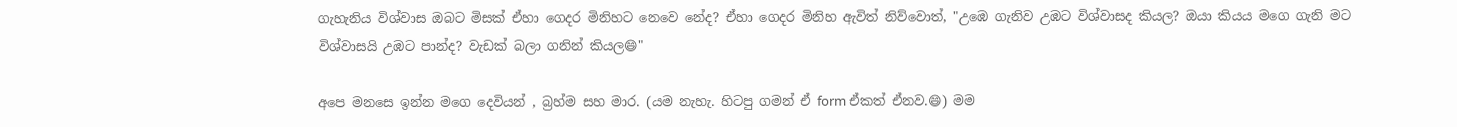ගැහැනිය විශ්වාස ඔබට මිසක් ඒහා ගෙදර මිනිහට නෙවෙ නේද? ඒහා ගෙදර මිනිහ ඇවිත් නිව්වොත්, "උඹෙ ගැනිව උඹට විශ්වාසද කියල? ඔයා කියය මගෙ ගැනි මට විශ්වාසයි උඹට පාන්ද? වැඩක් බලා ගනින් කියල😄"

අපෙ මනසෙ ඉන්න මගෙ දෙවියන් , බ්‍රහ්ම සහ මාර. (යම නැහැ. හිටපු ගමන් ඒ form ඒකත් ඒනව.😄) මම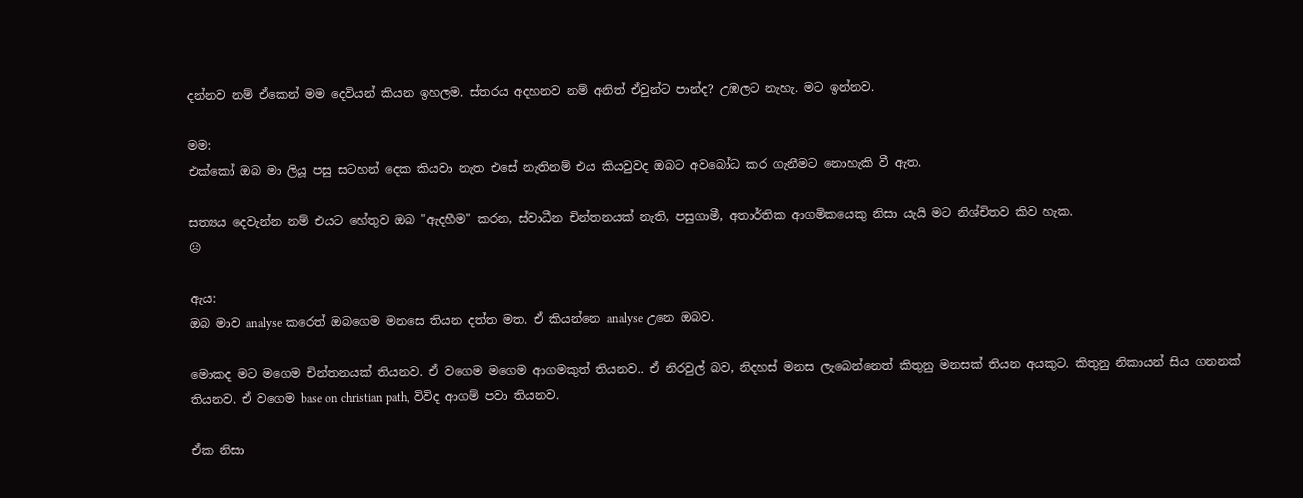දන්නව නම් ඒකෙන් මම දෙවියන් කියන ඉහලම. ස්තරය අදහනව නම් අනිත් ඒවුන්ට පාන්ද? උඹලට නැහැ. මට ඉන්නව.

මම:
එක්කෝ ඔබ මා ලියූ පසු සටහන් දෙක කියවා නැත එසේ නැතිනම් එය කියවුවද ඔබට අවබෝධ කර ගැනීමට නොහැකි වී ඇත.

සත්‍යය දෙවැන්න නම් එයට හේතුව ඔබ "ඇදහීම" කරන, ස්වාධීන චින්තනයක් නැති, පසුගාමී, අතාර්තික ආගමිකයෙකු නිසා යැයි මට නිශ්චිතව කිව හැක.
☹

ඇය:
ඔබ මාව analyse කරෙත් ඔබගෙම මනසෙ තියන දත්ත මත. ඒ කියන්නෙ analyse උනෙ ඔබව.

මොකද මට මගෙම චින්තනයක් තියනව. ඒ වගෙම මගෙම ආගමකුත් තියනව.. ඒ නිරවුල් බව, නිදහස් මනස ලැබෙන්නෙත් කිතුනු මනසක් තියන අයකුට. කිතුනු නිකායන් සිය ගනනක් තියනව. ඒ වගෙම base on christian path, විවිද ආගම් පවා තියනව.

ඒක නිසා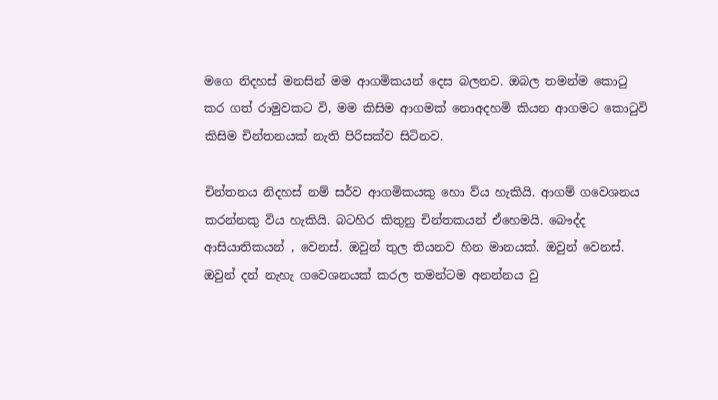මගෙ නිදහස් මනසින් මම ආගමිකයන් දෙස බලනව. ඔබල තමන්ම කොටු කර ගත් රාමුවකට වි, මම කිසිම ආගමක් නොඅදහමි කියන ආගමට කොටුවි කිසිම චින්තනයක් නැති පිරිසක්ව සිටිනව.

චින්තනය නිදහස් නම් සර්ව ආගමිකයකු හො ව්ය හැකියි. ආගම් ගවෙශනය කරන්නකු විය හැකියි. බටහිර කිතුනු චින්තකයන් ඒහෙමයි. බෞද්ද ආසියාතිකයන් , වෙනස්. ඔවුන් තුල තියනව හින මානයක්. ඔවුන් වෙනස්. ඔවුන් දන් නැහැ ගවෙශනයක් කරල තමන්ටම අනන්නය වු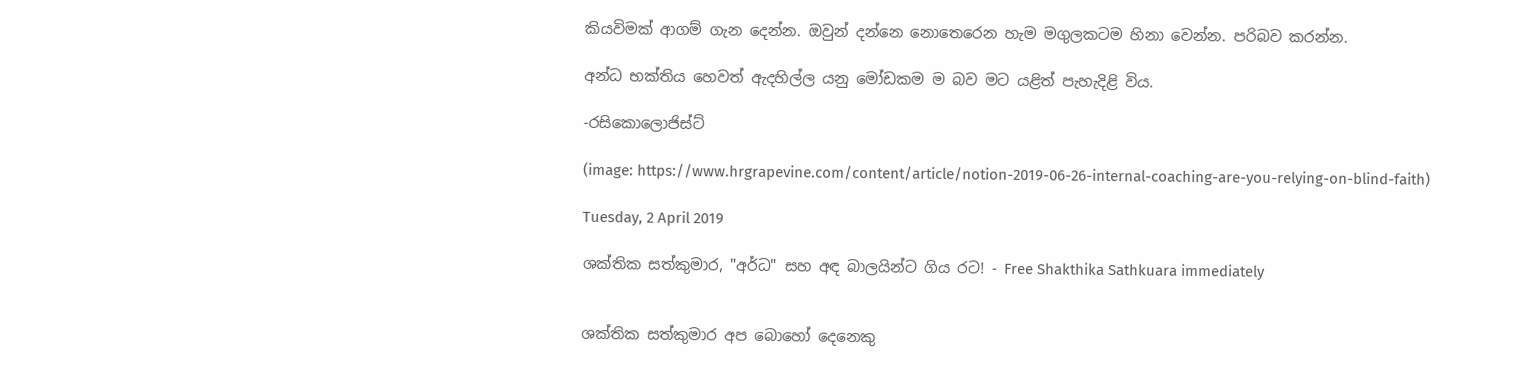කියවිමක් ආගම් ගැන දෙන්න. ඔවුන් දන්නෙ නොතෙරෙන හැම මගුලකටම හිනා වෙන්න. පරිබව කරන්න.

අන්ධ භක්තිය හෙවත් ඇදහිල්ල යනු මෝඩකම ම බව මට යළිත් පැහැදිළි විය.

-රසිකොලොජිස්ට්

(image: https://www.hrgrapevine.com/content/article/notion-2019-06-26-internal-coaching-are-you-relying-on-blind-faith)

Tuesday, 2 April 2019

ශක්තික සත්කුමාර, "අර්ධ" සහ අඳ බාලයින්ට ගිය රට! - Free Shakthika Sathkuara immediately


ශක්තික සත්කුමාර අප බොහෝ දෙනෙකු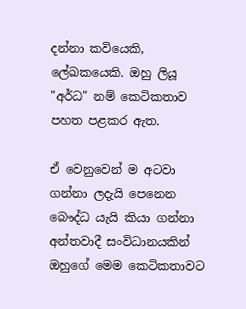දන්නා කවියෙකි, ලේඛකයෙකි. ඔහු ලියූ "අර්ධ" නම් කෙටිකතාව පහත පළකර ඇත.

ඒ වෙනුවෙන් ම අටවා ගන්නා ලදැයි පෙනෙන බෞද්ධ යැයි කියා ගන්නා අන්තවාදී සංවිධානයකින් ඔහුගේ මෙම කෙටිකතාවට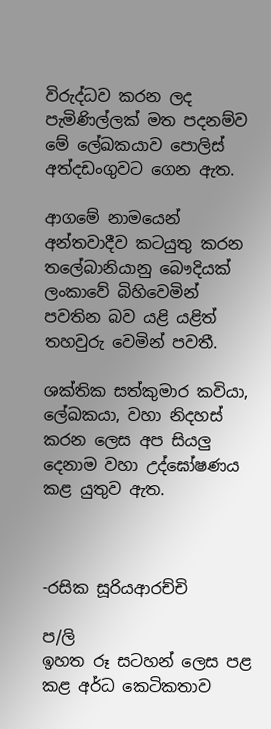විරුද්ධව කරන ලද පැමිණිල්ලක් මත පදනම්ව මේ ලේඛකයාව පොලිස් අත්දඩංගුවට ගෙන ඇත.

ආගමේ නාමයෙන් අන්තවාදීව කටයුතු කරන තලේබානියානු බෞදියක් ලංකාවේ බිහිවෙමින් පවතින බව යළි යළිත් තහවුරු වෙමින් පවතී.

ශක්තික සත්කුමාර කවියා, ලේඛකයා, වහා නිදහස් කරන ලෙස අප සියලු දෙනාම වහා උද්ඝෝෂණය කළ යුතුව ඇත.



-රසික සූරියආරච්චි

ප/ලි
ඉහත රූ සටහන් ලෙස පළ කළ අර්ධ කෙටිකතාව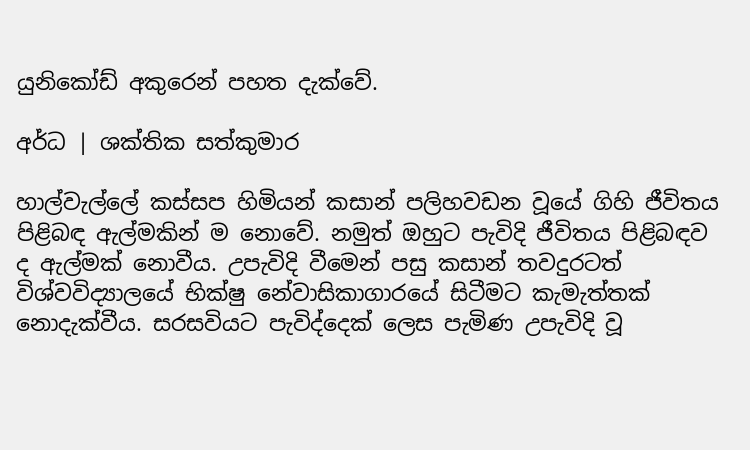යුනිකෝඩ් අකුරෙන් පහත දැක්වේ.

අර්ධ | ශක්තික සත්කුමාර

හාල්වැල්ලේ කස්සප හිමියන් කසාන් පලිහවඩන වූයේ ගිහි ජීවිතය පිළිබඳ ඇල්මකින් ම නොවේ. නමුත් ඔහුට පැවිදි ජීවිතය පිළිබඳව ද ඇල්මක් නොවීය. උපැවිදි වීමෙන් පසු කසාන් තවදුරටත් විශ්වවිද්‍යාලයේ භික්ෂු නේවාසිකාගාරයේ සිටීමට කැමැත්තක් නොදැක්වීය. සරසවියට පැවිද්දෙක් ලෙස පැමිණ උපැවිදි වූ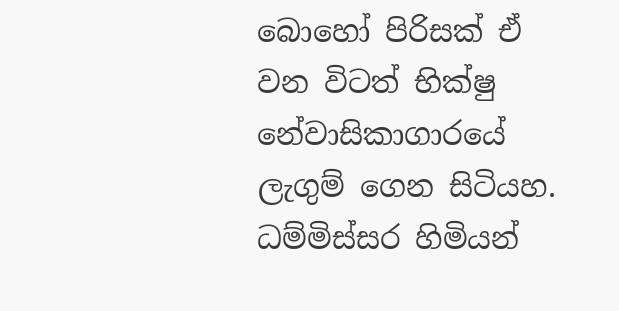බොහෝ පිරිසක් ඒ වන විටත් භික්ෂු නේවාසිකාගාරයේ ලැගුම් ගෙන සිටියහ. ධම්මිස්සර හිමියන්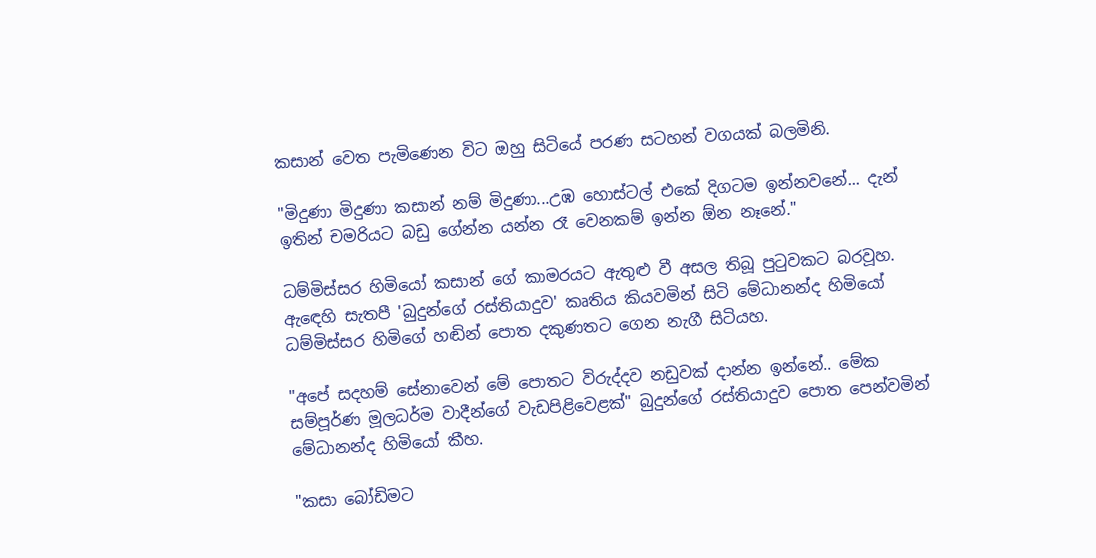කසාන් වෙත පැමිණෙන විට ඔහු සිටියේ පරණ සටහන් වගයක් බලමිනි.

"මිදුණා මිදුණා කසාන් නම් මිදුණා...උඹ හොස්ටල් එකේ දිගටම ඉන්නවනේ... දැන් ඉතින් චමරියට බඩු ගේන්න යන්න රෑ වෙනකම් ඉන්න ඕන නෑනේ."

ධම්මිස්සර හිමියෝ කසාන් ගේ කාමරයට ඇතුළු වී අසල තිබූ පුටුවකට බරවූහ. ඇඳෙහි සැතපී 'බුදුන්ගේ රස්තියාදුව' කෘතිය කියවමින් සිටි මේධානන්ද හිමියෝ ධම්මිස්සර හිමිගේ හඬින් පොත දකුණතට ගෙන නැගී සිටියහ.

"අපේ සදහම් සේනාවෙන් මේ පොතට විරුද්දව නඩුවක් දාන්න ඉන්නේ.. මේක සම්පූර්ණ මූලධර්ම වාදීන්ගේ වැඩපිළිවෙළක්" බුදුන්ගේ රස්තියාදුව පොත පෙන්වමින් මේධානන්ද හිමියෝ කීහ.

"කසා බෝඩිමට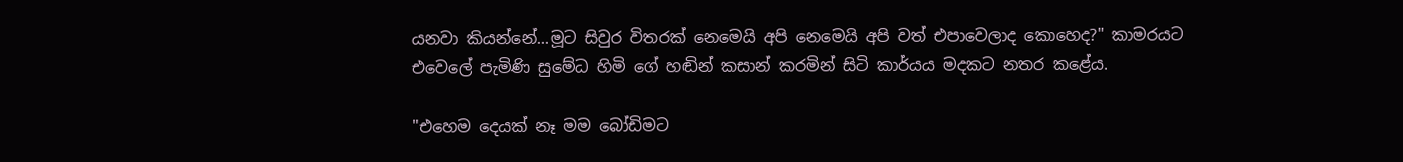යනවා කියන්නේ...මූට සිවුර විතරක් නෙමෙයි අපි නෙමෙයි අපි වත් එපාවෙලාද කොහෙද?" කාමරයට එවෙලේ පැමිණි සුමේධ හිමි ගේ හඬින් කසාන් කරමින් සිටි කාර්යය මදකට නතර කළේය.

"එහෙම දෙයක් නෑ මම බෝඩිමට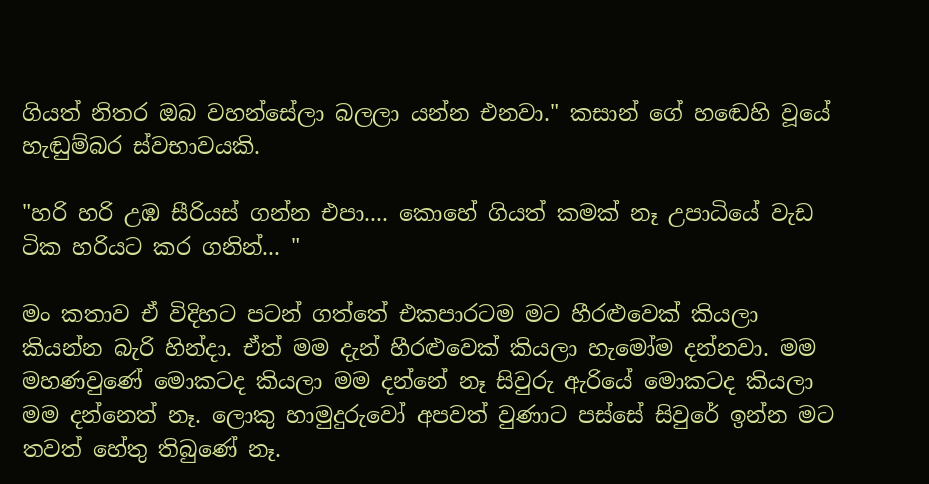ගියත් නිතර ඔබ වහන්සේලා බලලා යන්න එනවා." කසාන් ගේ හඬෙහි වූයේ හැඬුම්බර ස්වභාවයකි.

"හරි හරි උඹ සීරියස් ගන්න එපා.... කොහේ ගියත් කමක් නෑ උපාධියේ වැඩ ටික හරියට කර ගනින්... "

මං කතාව ඒ විදිහට පටන් ගත්තේ එකපාරටම මට හීරළුවෙක් කියලා කියන්න බැරි හින්දා. ඒත් මම දැන් හීරළුවෙක් කියලා හැමෝම දන්නවා. මම මහණවුණේ මොකටද කියලා මම දන්නේ නෑ සිවුරු ඇරියේ මොකටද කියලා මම දන්නෙත් නෑ. ලොකු හාමුදුරුවෝ අපවත් වුණාට පස්සේ සිවුරේ ඉන්න මට තවත් හේතු තිබුණේ නෑ.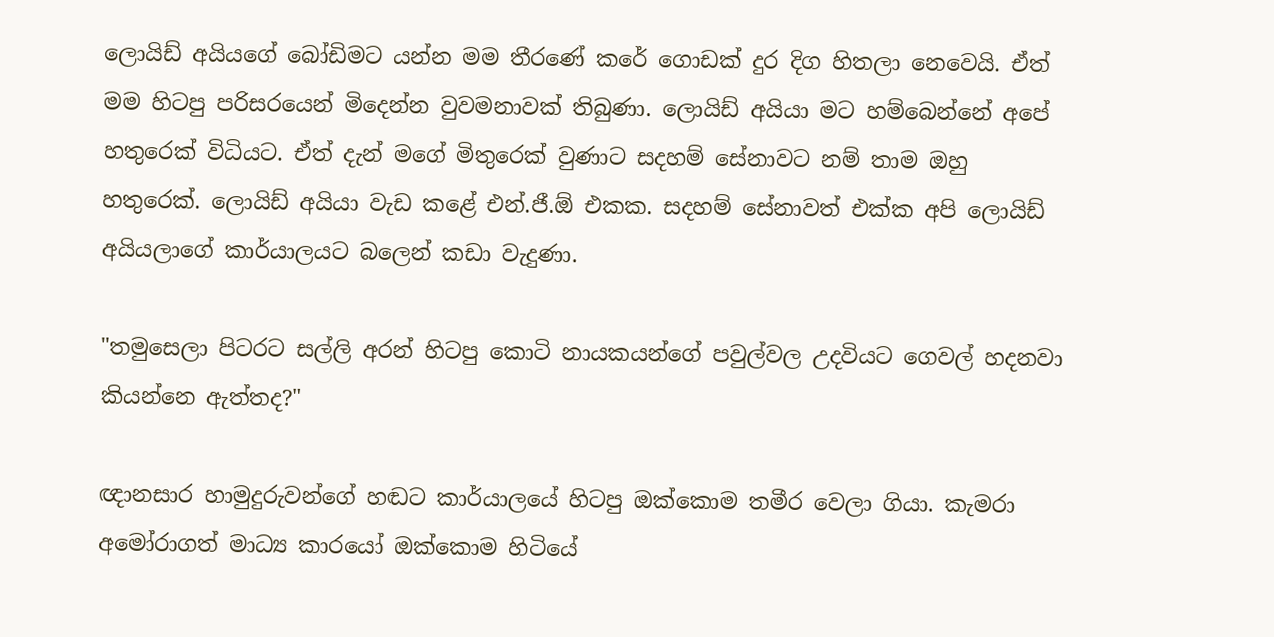ලොයිඩ් අයියගේ බෝඩිමට යන්න මම තීරණේ කරේ ගොඩක් දුර දිග හිතලා නෙවෙයි. ඒත් මම හිටපු පරිසරයෙන් මිදෙන්න වුවමනාවක් තිබුණා. ලොයිඩ් අයියා මට හම්බෙන්නේ අපේ හතුරෙක් විධියට. ඒත් දැන් මගේ මිතුරෙක් වුණාට සදහම් සේනාවට නම් තාම ඔහු හතුරෙක්. ලොයිඩ් අයියා වැඩ කළේ එන්.ජී.ඕ එකක. සදහම් සේනාවත් එක්ක අපි ලොයිඩ් අයියලාගේ කාර්යාලයට බලෙන් කඩා වැදුණා.

"තමුසෙලා පිටරට සල්ලි අරන් හිටපු කොටි නායකයන්ගේ පවුල්වල උදවියට ගෙවල් හදනවා කියන්නෙ ඇත්තද?"

ඥානසාර හාමුදුරුවන්ගේ හඬට කාර්යාලයේ හිටපු ඔක්කොම තමීර වෙලා ගියා. කැමරා අමෝරාගත් මාධ්‍ය කාරයෝ ඔක්කොම හිටියේ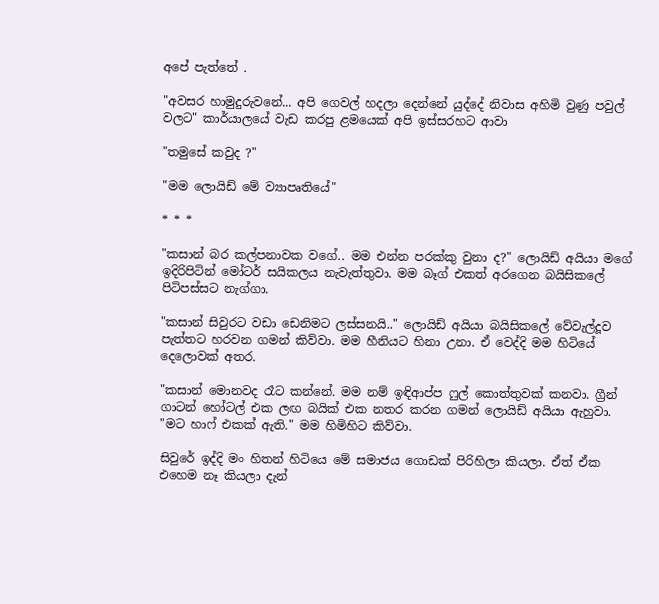අපේ පැත්තේ .

"අවසර හාමුදුරුවනේ... අපි ගෙවල් හදලා දෙන්නේ යුද්දේ නිවාස අහිමි වුණු පවුල් වලට" කාර්යාලයේ වැඩ කරපු ළමයෙක් අපි ඉස්සරහට ආවා

"තමුසේ කවුද ?"

"මම ලොයිඩ් මේ ව්‍යාපෘතියේ"

* * *

"කසාන් බර කල්පනාවක වගේ.. මම එන්න පරක්කු වුනා ද?" ලොයිඩ් අයියා මගේ ඉදිරිපිටින් මෝටර් සයිකලය නැවැත්තුවා. මම බෑග් එකත් අරගෙන බයිසිකලේ පිටිපස්සට නැග්ගා.

"කසාන් සිවුරට වඩා ඩෙනිමට ලස්සනයි.." ලොයිඩ් අයියා බයිසිකලේ වේවැල්දූව පැත්තට හරවන ගමන් කිව්වා. මම හීනියට හිනා උනා. ඒ වෙද්දි මම හිටියේ දෙලොවක් අතර.

"කසාන් මොනවද රෑට කන්නේ. මම නම් ඉඳිආප්ප ෆුල් කොත්තුවක් කනවා. ග්‍රීන් ගාටන් හෝටල් එක ලඟ බයික් එක නතර කරන ගමන් ලොයිඩ් අයියා ඇහුවා. "මට හාෆ් එකක් ඇති." මම හිමිහිට කිව්වා.

සිවුරේ ඉද්දි මං හිතන් හිටියෙ මේ සමාජය ගොඩක් පිරිහිලා කියලා. ඒත් ඒක එහෙම නෑ කියලා දැන්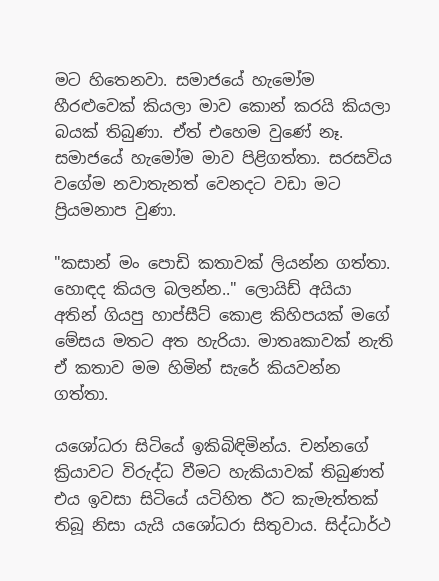මට හිතෙනවා. සමාජයේ හැමෝම හීරළුවෙක් කියලා මාව කොන් කරයි කියලා බයක් තිබුණා. ඒත් එහෙම වුණේ නෑ. සමාජයේ හැමෝම මාව පිළිගත්තා. සරසවිය වගේම නවාතැනත් වෙනදට වඩා මට ප්‍රියමනාප වුණා.

"කසාන් මං පොඩි කතාවක් ලියන්න ගත්තා. හොඳද කියල බලන්න.." ලොයිඩ් අයියා අතින් ගියපු හාප්සීට් කොළ කිහිපයක් මගේ මේසය මතට අත හැරියා. මාතෘකාවක් නැති ඒ කතාව මම හිමින් සැරේ කියවන්න ගත්තා.

යශෝධරා සිටියේ ඉකිබිඳිමින්ය. චන්නගේ ක්‍රියාවට විරුද්ධ වීමට හැකියාවක් තිබුණත් එය ඉවසා සිටියේ යටිහිත ඊට කැමැත්තක් තිබූ නිසා යැයි යශෝධරා සිතුවාය. සිද්ධාර්ථ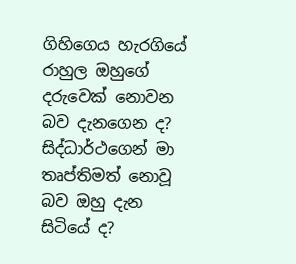ගිහිගෙය හැරගියේ රාහුල ඔහුගේ දරුවෙක් නොවන බව දැනගෙන ද? සිද්ධාර්ථගෙන් මා තෘප්තිමත් නොවූ බව ඔහු දැන සිටියේ ද?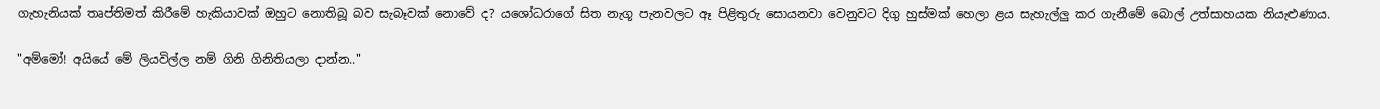ගැහැනියක් තෘප්තිමත් කිරීමේ හැකියාවක් ඔහුට නොතිබූ බව සැබෑවක් නොවේ ද? යශෝධරාගේ සිත නැගූ පැනවලට ඈ පිළිතුරු සොයනවා වෙනුවට දිගු හුස්මක් හෙලා ළය සැහැල්ලු කර ගැනීමේ බොල් උත්සාහයක නියැළුණාය.

"අම්මෝ! අයියේ මේ ලියවිල්ල නම් ගිනි ගිනිතියලා දාන්න.."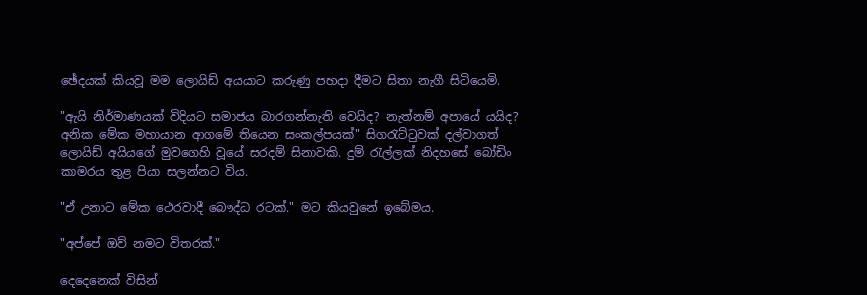ඡේදයක් කියවූ මම ලොයිඩ් අයයාට කරුණු පහදා දීමට සිතා නැගී සිටියෙමි.

"ඇයි නිර්මාණයක් විදියට සමාජය බාරගන්නැති වෙයිද? නැත්නම් අපායේ යයිද? අනික මේක මහායාන ආගමේ තියෙන සංකල්පයක්" සිගරැට්ටුවක් දල්වාගත් ලොයිඩ් අයියගේ මුවගෙහි වූයේ සරදම් සිනාවකි. දුම් රැල්ලක් නිදහසේ බෝඩිං කාමරය තුළ පියා සලන්නට විය.

"ඒ උනාට මේක ථෙරවාදී බෞද්ධ රටක්." මට කියවුනේ ඉබේමය.

"අප්පේ ඔව් නමට විතරක්."

දෙදෙනෙක් විසින්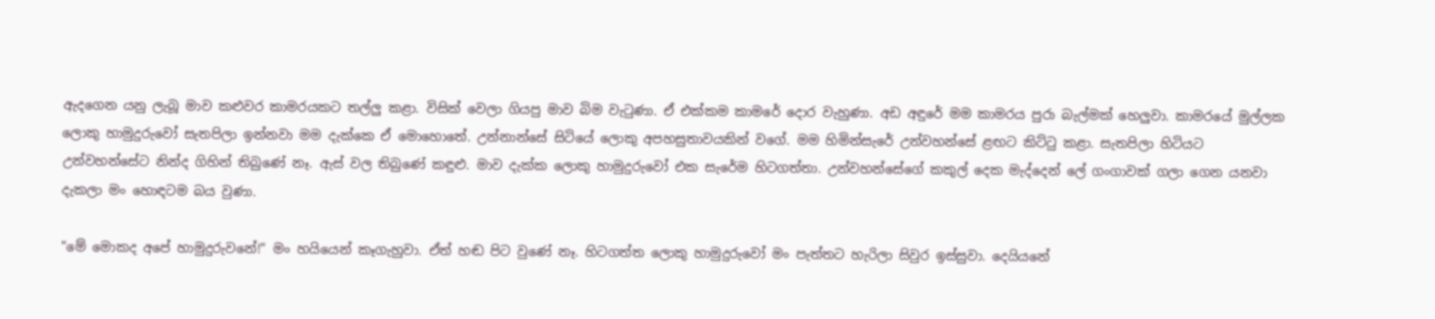ඇදගෙන යනු ලැබූ මාව කළුවර කාමරයකට තල්ලු කළා. විසික් වෙලා ගියපු මාව බිම වැටුණා. ඒ එක්කම කාමරේ දොර වැහුණා. අඩ අඳුරේ මම කාමරය පුරා බැල්මක් හෙලුවා. කාමරයේ මුල්ලක ලොකු හාමුදුරුවෝ සැතපිලා ඉන්නවා මම දැක්කෙ ඒ මොහොතේ. උන්නාන්සේ සිටියේ ලොකු අපහසුතාවයකින් වගේ. මම හිමින්සැරේ උන්වහන්සේ ළඟට කිට්ටු කළා. සැතපිලා හිටියට උන්වහන්සේට නින්ද ගිහින් තිබුණේ නෑ. ඇස් වල තිබුණේ කඳුළු. මාව දැක්ක ලොකු හාමුදුරුවෝ එක සැරේම හිටගත්තා. උන්වහන්සේගේ කකුල් දෙක මැද්දෙන් ලේ ගංගාවක් ගලා ගෙන යනවා දැකලා මං හොඳටම බය වුණා.

"මේ මොකද අපේ හාමුදුරුවනේ!" මං හයියෙන් කෑගැහුවා. ඒත් හඬ පිට වුණේ නෑ. හිටගත්ත ලොකු හාමුදුරුවෝ මං පැත්තට හැරිලා සිවුර ඉස්සුවා. දෙයියනේ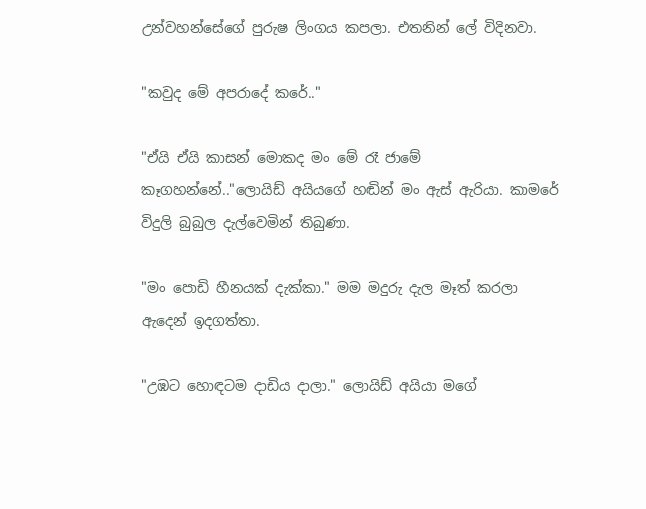උන්වහන්සේගේ පුරුෂ ලිංගය කපලා. එතනින් ලේ විදිනවා.

"කවුද මේ අපරාදේ කරේ.."

"ඒයි ඒයි කාසන් මොකද මං මේ රෑ ජාමේ කෑගහන්නේ.."ලොයිඩ් අයියගේ හඬින් මං ඇස් ඇරියා. කාමරේ විදුලි බුබුල දැල්වෙමින් තිබුණා.

"මං පොඩි හීනයක් දැක්කා." මම මදුරු දැල මෑත් කරලා ඇදෙන් ඉදගත්තා.

"උඹට හොඳටම දාඩිය දාලා." ලොයිඩ් අයියා මගේ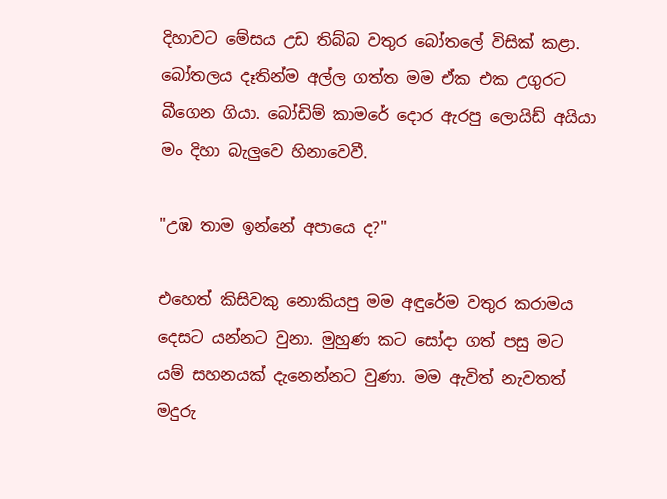දිහාවට මේසය උඩ තිබ්බ වතුර බෝතලේ විසික් කළා. බෝතලය දෑතින්ම අල්ල ගත්ත මම ඒක එක උගුරට බීගෙන ගියා. බෝඩිම් කාමරේ දොර ඇරපු ලොයිඩ් අයියා මං දිහා බැලුවෙ හිනාවෙවී.

"උඹ තාම ඉන්නේ අපායෙ ද?"

එහෙත් කිසිවකු නොකියපු මම අඳුරේම වතුර කරාමය දෙසට යන්නට වුනා. මුහුණ කට සෝදා ගත් පසු මට යම් සහනයක් දැනෙන්නට වුණා. මම ඇවිත් නැවතත් මදුරු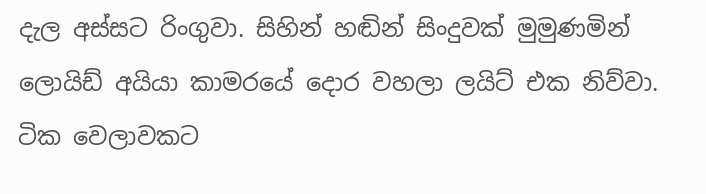දැල අස්සට රිංගුවා. සිහින් හඬින් සිංදුවක් මුමුණමින් ලොයිඩ් අයියා කාමරයේ දොර වහලා ලයිට් එක නිව්වා. ටික වෙලාවකට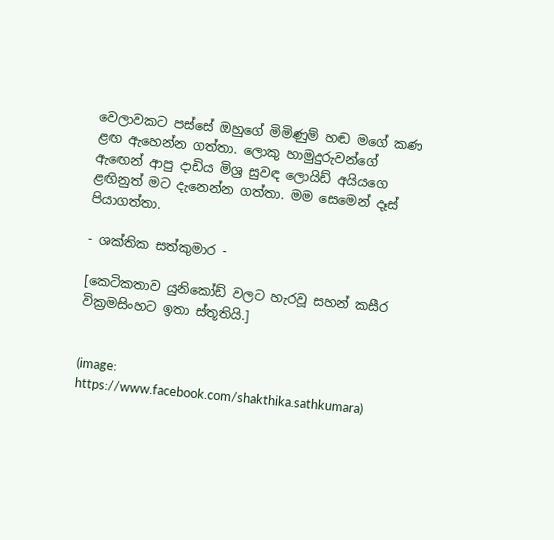වෙලාවකට පස්සේ ඔහුගේ මිමිණුම් හඬ මගේ කණ ළඟ ඇහෙන්න ගත්තා. ලොකු හාමුදුරුවන්ගේ ඇඟෙන් ආපු දාඩිය මිශ්‍ර සුවඳ ලොයිඩ් අයියගෙ ළඟිනුත් මට දැනෙන්න ගත්තා. මම සෙමෙන් දෑස් පියාගත්තා.

- ශක්තික සත්කුමාර -

[කෙටිකතාව යුනිකෝඩ් වලට හැරවූ සහන් කසීර වික්‍රමසිංහට ඉතා ස්තූතියි.]


(image: https://www.facebook.com/shakthika.sathkumara)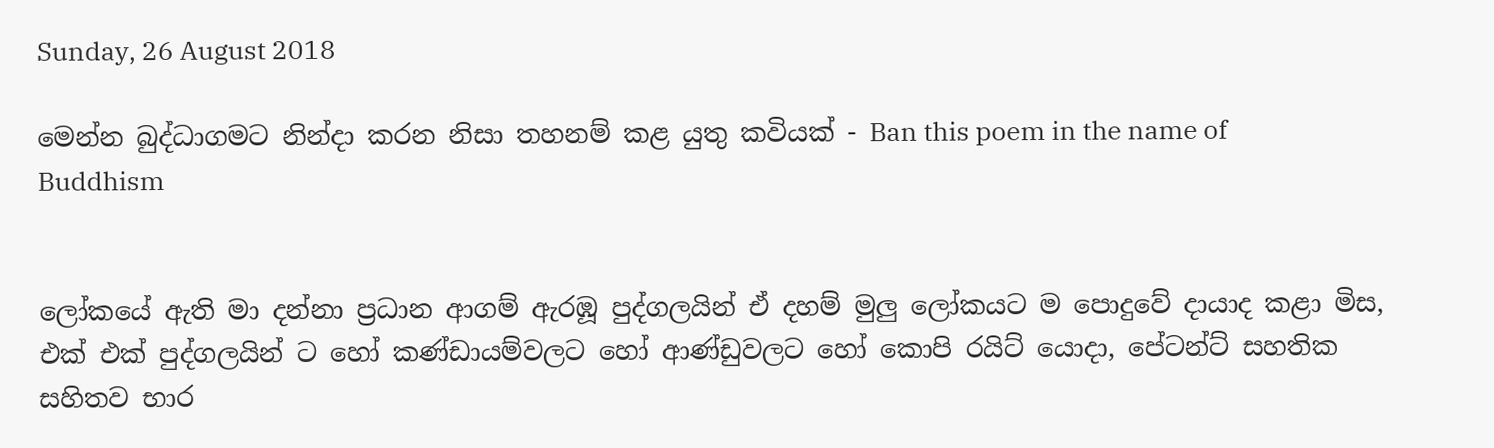Sunday, 26 August 2018

මෙන්න බුද්ධාගමට නින්දා කරන නිසා තහනම් කළ යුතු කවියක් - Ban this poem in the name of Buddhism


ලෝකයේ ඇති මා දන්නා ප්‍රධාන ආගම් ඇරඹූ පුද්ගලයින් ඒ දහම් මුලු ලෝකයට ම පොදුවේ දායාද කළා මිස, එක් එක් පුද්ගලයින් ට හෝ කණ්ඩායම්වලට හෝ ආණ්ඩුවලට හෝ කොපි රයිට් යොදා, පේටන්ට් සහතික සහිතව භාර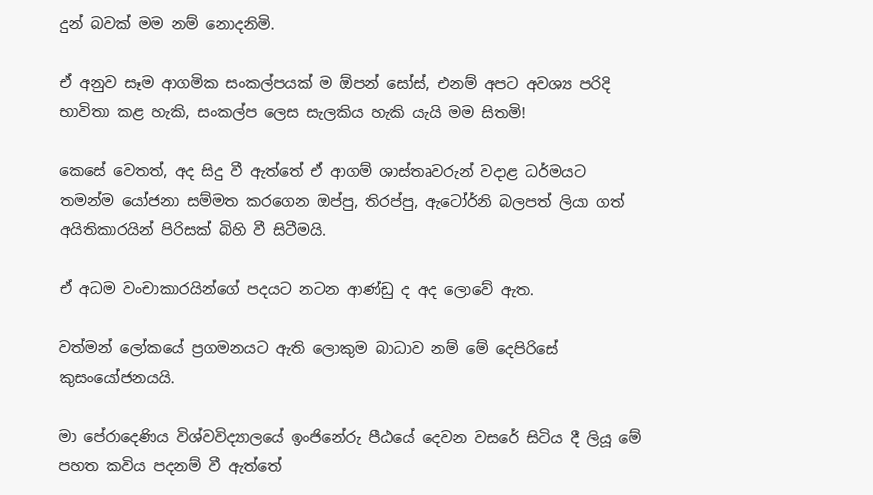දුන් බවක් මම නම් නොදනිමි.

ඒ අනුව සෑම ආගමික සංකල්පයක් ම ඕපන් සෝස්, එනම් අපට අවශ්‍ය පරිදි භාවිතා කළ හැකි, සංකල්ප ලෙස සැලකිය හැකි යැයි මම සිතමි!

කෙසේ වෙතත්, අද සිදු වී ඇත්තේ ඒ ආගම් ශාස්තෘවරුන් වදාළ ධර්මයට තමන්ම යෝජනා සම්මත කරගෙන ඔප්පු, තිරප්පු, ඇටෝර්නි බලපත් ලියා ගත් අයිතිකාරයින් පිරිසක් බිහි වී සිටීමයි.

ඒ අධම වංචාකාරයින්ගේ පදයට නටන ආණ්ඩු ද අද ලොවේ ඇත.

වත්මන් ලෝකයේ ප්‍රගමනයට ඇති ලොකුම බාධාව නම් මේ දෙපිරිසේ කුසංයෝජනයයි.

මා පේරාදෙණිය විශ්වවිද්‍යාලයේ ඉංජිනේරු පීඨයේ දෙවන වසරේ සිටිය දී ලියූ මේ පහත කවිය පදනම් වී ඇත්තේ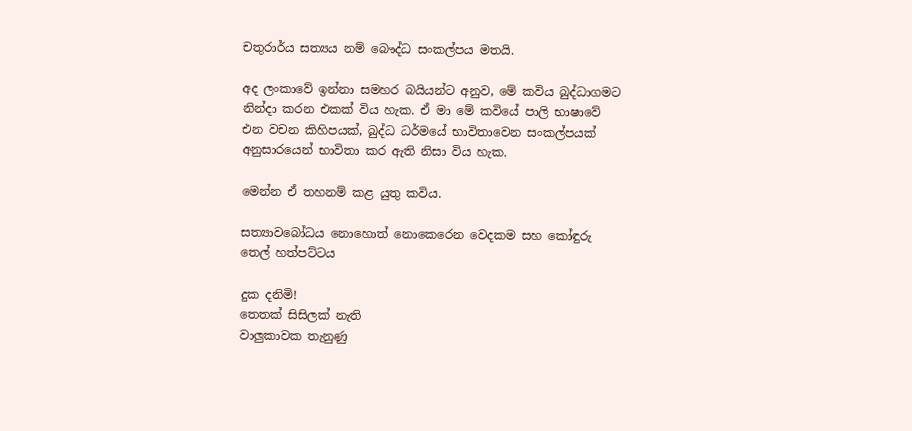චතුරාර්ය සත්‍යය නම් බෞද්ධ සංකල්පය මතයි.

අද ලංකාවේ ඉන්නා සමහර බයියන්ට අනුව, මේ කවිය බුද්ධාගමට නින්දා කරන එකක් විය හැක. ඒ මා මේ කවියේ පාලි භාෂාවේ එන වචන කිහිපයක්, බුද්ධ ධර්මයේ භාවිතාවෙන සංකල්පයක් අනුසාරයෙන් භාවිතා කර ඇති නිසා විය හැක.

මෙන්න ඒ තහනම් කළ යුතු කවිය.

සත්‍යාවබෝධය නොහොත් නොකෙරෙන වෙදකම සහ කෝඳුරු තෙල් හත්පට්ටය

දුක දනිමි!
තෙතක් සිසිලක් නැති
වාලුකාවක තැනුණු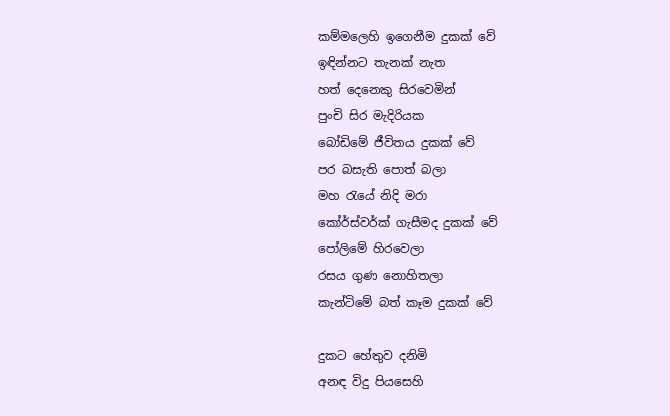කම්මලෙහි ඉගෙනීම දුකක් වේ
ඉඳින්නට තැනක් නැත
හත් දෙනෙකු සිරවෙමින්
පුංචි සිර මැදිරියක
බෝඩිමේ ජීවිතය දුකක් වේ
පර බසැති පොත් බලා
මහ රැයේ නිදි මරා
කෝර්ස්වර්ක් ගැසීමද දුකක් වේ
පෝලිමේ හිරවෙලා
රසය ගුණ නොහිතලා
කැන්ටිමේ බත් කෑම දුකක් වේ

දුකට හේතුව දනිමි
අනඳ විදු පියසෙහි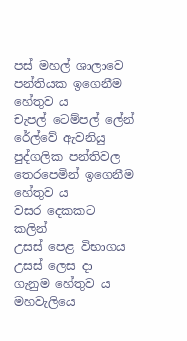පස් මහල් ශාලාවෙ
පන්තියක ඉගෙනීම හේතුව ය
චැපල් ටෙම්පල් ලේන්
රේල්වේ ඇවනියු
පුද්ගලික පන්තිවල
තෙරපෙමින් ඉගෙනීම හේතුව ය
වසර දෙකකට කලින්
උසස් පෙළ විභාගය
උසස් ලෙස දා ගැනුම හේතුව ය
මහවැලියෙ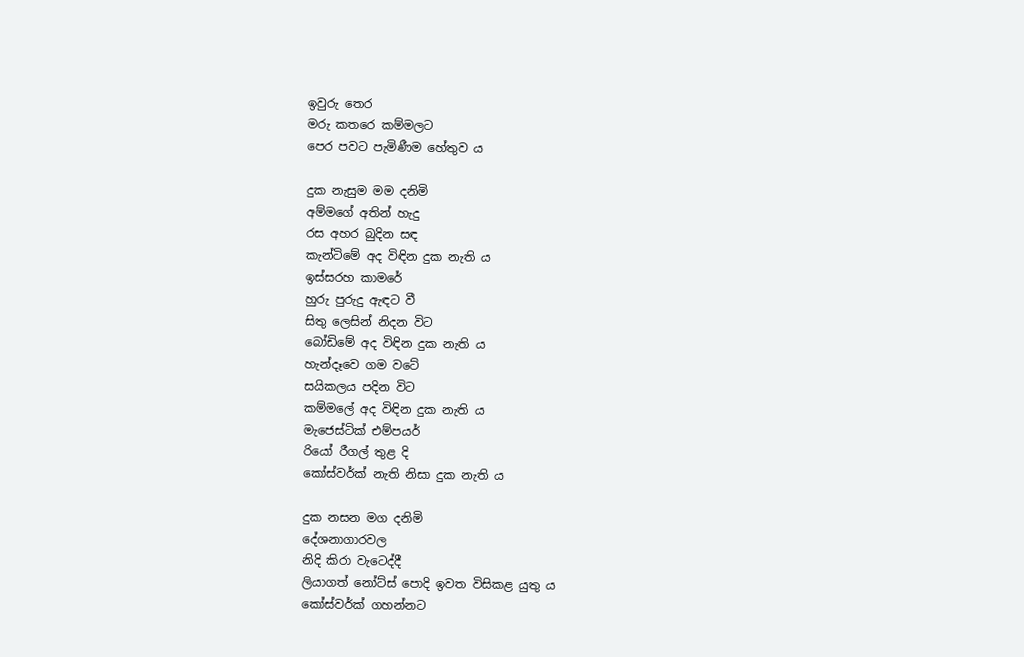ඉවුරු තෙර
මරු කතරෙ කම්මලට
පෙර පවට පැමිණීම හේතුව ය

දුක නැසුම මම දනිමි
අම්මගේ අතින් හැදු
රස අහර බුදින සඳ
කැන්ටිමේ අද විඳින දුක නැති ය
ඉස්සරහ කාමරේ
හුරු පුරුදු ඇඳට වී
සිතු ලෙසින් නිදන විට
බෝඩිමේ අද විඳින දුක නැති ය
හැන්දෑවෙ ගම වටේ
සයිකලය පදින විට
කම්මලේ අද විඳින දුක නැති ය
මැජෙස්ටික් එම්පයර්
රියෝ රීගල් තුළ දි
කෝස්වර්ක් නැති නිසා දුක නැති ය

දුක නසන මග දනිමි
දේශනාගාරවල
නිදි කිරා වැටෙද්දී
ලියාගත් නෝට්ස් පොදි ඉවත විසිකළ යුතු ය
කෝස්වර්ක් ගහන්නට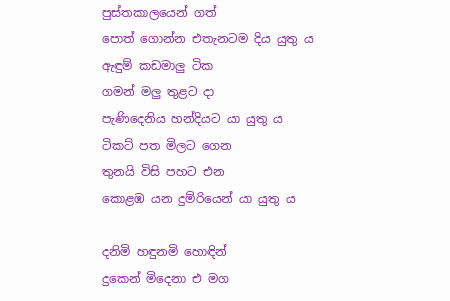පුස්තකාලයෙන් ගත්
පොත් ගොන්න එතැනටම දිය යුතු ය
ඇඳුම් කඩමාලු ටික
ගමන් මලු තුළට දා
පැණිදෙනිය හන්දියට යා යුතු ය
ටිකට් පත මිලට ගෙන
තුනයි විසි පහට එන
කොළඹ යන දුම්රියෙන් යා යුතු ය

දනිමි හඳුනමි හොඳින්
දුකෙන් මිදෙනා එ මග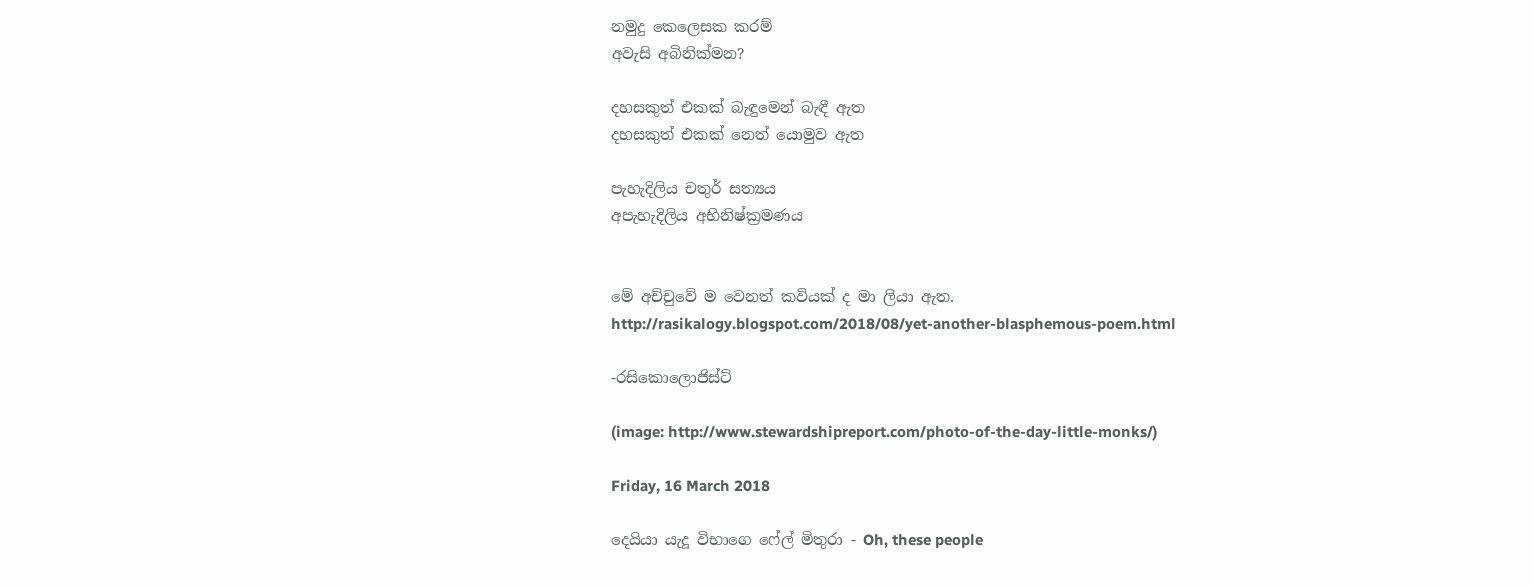නමුදු කෙලෙසක කරම්
අවැසි අබිනික්මන?

දහසකුත් එකක් බැඳුමෙන් බැඳී ඇත
දහසකුත් එකක් නෙත් යොමුව ඇත

පැහැදිලිය චතුර් සත්‍යය
අපැහැදිලිය අභිනිෂ්ක්‍රමණය


මේ අච්චුවේ ම වෙනත් කවියක් ද මා ලියා ඇත.
http://rasikalogy.blogspot.com/2018/08/yet-another-blasphemous-poem.html

-රසිකොලොජිස්ට්

(image: http://www.stewardshipreport.com/photo-of-the-day-little-monks/)

Friday, 16 March 2018

දෙයියා යැදූ විභාගෙ ෆේල් මිතුරා - Oh, these people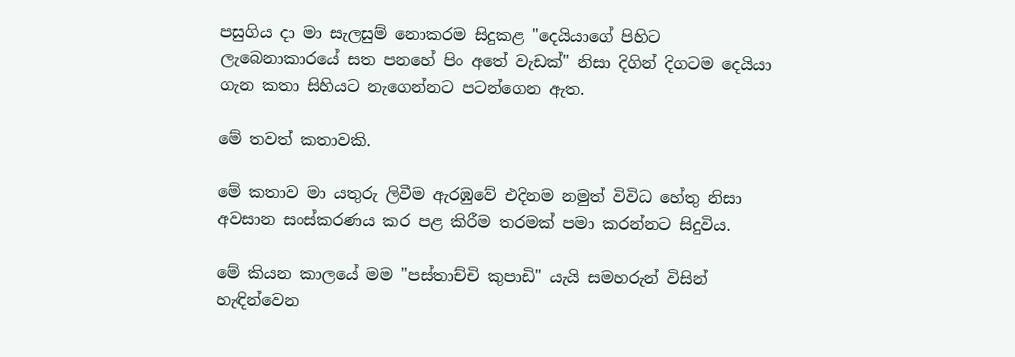පසුගිය දා මා සැලසුම් නොකරම සිදුකළ "දෙයියාගේ පිහිට ලැබෙනාකාරයේ සත පනහේ පිං අතේ වැඩක්" නිසා දිගින් දිගටම දෙයියා ගැන කතා සිහියට නැගෙන්නට පටන්ගෙන ඇත.

මේ තවත් කතාවකි.

මේ කතාව මා යතුරු ලිවීම ඇරඹුවේ එදිනම නමුත් විවිධ හේතු නිසා අවසාන සංස්කරණය කර පළ කිරීම තරමක් පමා කරන්නට සිදුවිය.

මේ කියන කාලයේ මම "පස්තාච්චි කුපාඩි" යැයි සමහරුන් විසින් හැඳින්වෙන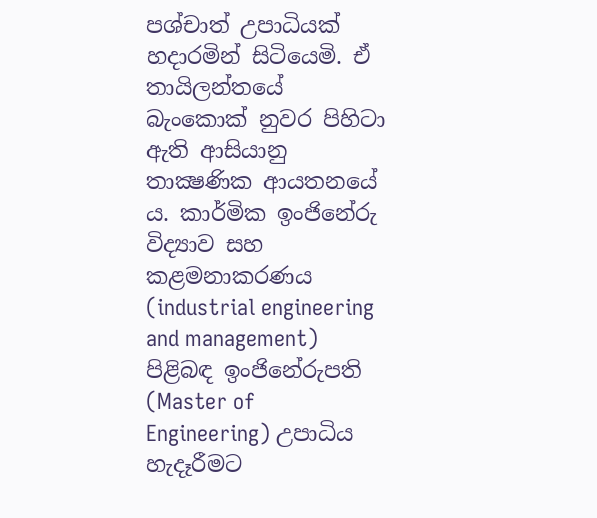පශ්චාත් උපාධියක් හදාරමින් සිටියෙමි. ඒ තායිලන්තයේ බැංකොක් නුවර පිහිටා ඇති ආසියානු තාක්‍ෂණික ආයතනයේ ය. කාර්මික ඉංජිනේරු විද්‍යාව සහ කළමනාකරණය (industrial engineering and management) පිළිබඳ ඉංජිනේරුපති (Master of Engineering) උපාධිය හැදෑරීමට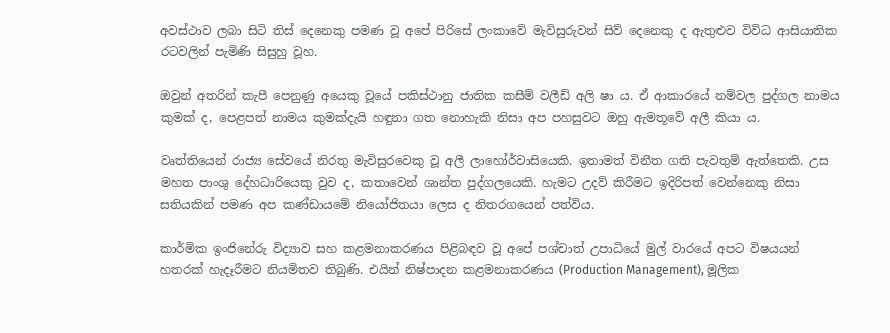අවස්ථාව ලබා සිටි තිස් දෙනෙකු පමණ වූ අපේ පිරිසේ ලංකාවේ මැවිසුරුවන් සිව් දෙනෙකු ද ඇතුළුව විවිධ ආසියාතික රටවලින් පැමිණි සිසුහු වූහ.

ඔවුන් අතරින් කැපී පෙනුණු අයෙකු වූයේ පකිස්ථානු ජාතික කසීම් වලීඩ් අලි ෂා ය. ඒ ආකාරයේ නම්වල පුද්ගල නාමය කුමක් ද, පෙළපත් නාමය කුමක්දැයි හඳුනා ගත නොහැකි නිසා අප පහසුවට ඔහු ඇමතූවේ අලී කියා ය.

වෘත්තියෙන් රාජ්‍ය සේවයේ නිරතු මැවිසුරවෙකු වූ අලී ලාහෝර්වාසියෙකි. ඉතාමත් විනීත ගති පැවතුම් ඇත්තෙකි. උස මහත පාංශු දේහධාරියෙකු වුව ද, කතාවෙන් ශාන්ත පුද්ගලයෙකි. හැමට උදව් කිරීමට ඉදිරිපත් වෙන්නෙකු නිසා සතියකින් පමණ අප කණ්ඩායමේ නියෝජිතයා ලෙස ද නිතරගයෙන් පත්විය.

කාර්මික ඉංජිනේරු විද්‍යාව සහ කළමනාකරණය පිළිබඳව වූ අපේ පශ්චාත් උපාධියේ මුල් වාරයේ අපට විෂයයන් හතරක් හැදෑරීමට නියමිතව තිබුණි. එයින් නිෂ්පාදන කළමනාකරණය (Production Management), මූලික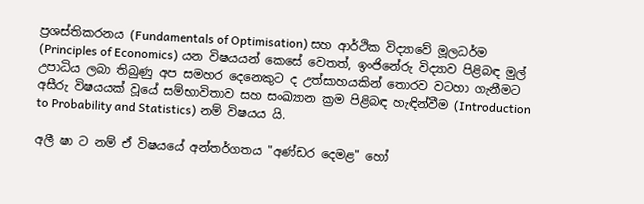ප්‍රශස්තිකරනය (Fundamentals of Optimisation) සහ ආර්ථික විද්‍යාවේ මූලධර්ම (Principles of Economics) යන විෂයයන් කෙසේ වෙතත්, ඉංජිනේරු විද්‍යාව පිළිබඳ මුල් උපාධිය ලබා තිබුණු අප සමහර දෙනෙකුට ද උත්සාහයකින් තොරව වටහා ගැනීමට අසීරු විෂයයක් වූයේ සම්භාවිතාව සහ සංඛ්‍යාන ක්‍රම පිළිබඳ හැඳින්වීම (Introduction to Probability and Statistics) නම් විෂයය යි.

අලී ෂා ට නම් ඒ විෂයයේ අන්තර්ගතය "අණ්ඩර දෙමළ" හෝ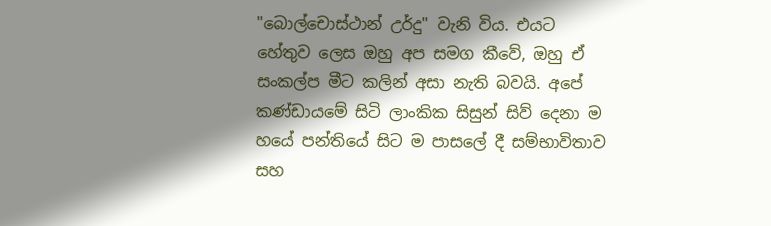"බොල්චොස්ථාන් උර්දු" වැනි විය. එයට හේතුව ලෙස ඔහු අප සමග කීවේ, ඔහු ඒ සංකල්ප මීට කලින් අසා නැති බවයි. අපේ කණ්ඩායමේ සිටි ලාංකික සිසුන් සිව් දෙනා ම හයේ පන්තියේ සිට ම පාසලේ දී සම්භාවිතාව සහ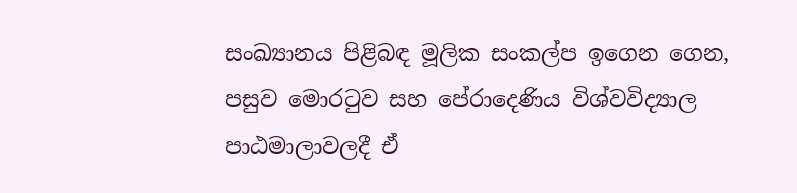සංඛ්‍යානය පිළිබඳ මූලික සංකල්ප ඉගෙන ගෙන, පසුව මොරටුව සහ පේරාදෙණිය විශ්වවිද්‍යාල පාඨමාලාවලදී ඒ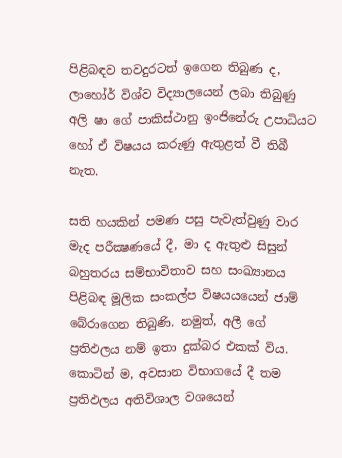පිළිබඳව තවදුරටත් ඉගෙන තිබුණ ද, ලාහෝර් විශ්ව විද්‍යාලයෙන් ලබා තිබුණු අලි ෂා ගේ පාකිස්ථානු ඉංජිනේරු උපාධියට හෝ ඒ විෂයය කරුණු ඇතුළත් වී තිබී නැත.

සති හයකින් පමණ පසු පැවැත්වුණු වාර මැද පරීක්‍ෂණයේ දී, මා ද ඇතුළු සිසුන් බහුතරය සම්භාවිතාව සහ සංඛ්‍යානය පිළිබඳ මූලික සංකල්ප විෂයයයෙන් ජාම් බේරාගෙන තිබුණි. නමුත්, අලී ගේ ප්‍රතිඵලය නම් ඉතා දුක්බර එකක් විය. කොටින් ම, අවසාන විභාගයේ දී තම ප්‍රතිඵලය අතිවිශාල වශයෙන්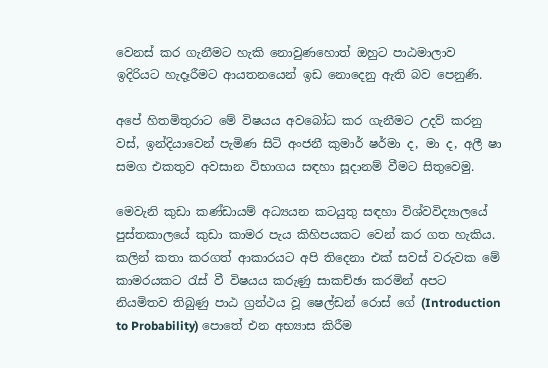වෙනස් කර ගැනීමට හැකි නොවුණහොත් ඔහුට පාඨමාලාව ඉදිරියට හැදෑරීමට ආයතනයෙන් ඉඩ නොදෙනු ඇති බව පෙනුණි.

අපේ හිතමිතුරාට මේ විෂයය අවබෝධ කර ගැනීමට උදව් කරනු වස්, ඉන්දියාවෙන් පැමිණ සිටි අංජනී කුමාර් ෂර්මා ද, මා ද, අලී ෂා සමග එකතුව අවසාන විභාගය සඳහා සූදානම් වීමට සිතුවෙමු.

මෙවැනි කුඩා කණ්ඩායම් අධ්‍යයන කටයුතු සඳහා විශ්වවිද්‍යාලයේ පුස්තකාලයේ කුඩා කාමර පැය කිහිපයකට වෙන් කර ගත හැකිය. කලින් කතා කරගත් ආකාරයට අපි තිදෙනා එක් සවස් වරුවක මේ කාමරයකට රැස් වී විෂයය කරුණු සාකච්ඡා කරමින් අපට නියමිතව තිබුණු පාඨ ග්‍රන්ථය වූ ෂෙල්ඩන් රොස් ගේ (Introduction to Probability) පොතේ එන අභ්‍යාස කිරීම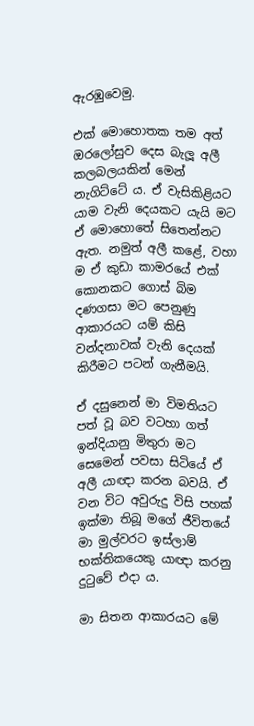ඇරඹුවෙමු.

එක් මොහොතක තම අත් ඔරලෝසුව දෙස බැලූ අලී කලබලයකින් මෙන් නැගිට්ටේ ය. ඒ වැසිකිළියට යාම වැනි දෙයකට යැයි මට ඒ මොහොතේ සිතෙන්නට ඇත. නමුත් අලී කළේ, වහා ම ඒ කුඩා කාමරයේ එක් කොනකට ගොස් බිම දණගසා මට පෙනුණු ආකාරයට යම් කිසි වන්දනාවක් වැනි දෙයක් කිරීමට පටන් ගැනීමයි.

ඒ දසුනෙන් මා විමතියට පත් වූ බව වටහා ගත් ඉන්දියානු මිතුරා මට සෙමෙන් පවසා සිටියේ ඒ අලී යාඥා කරන බවයි. ඒ වන විට අවුරුදු විසි පහක් ඉක්මා තිබූ මගේ ජීවිතයේ මා මුල්වරට ඉස්ලාම් භක්තිකයෙකු යාඥා කරනු දුටුවේ එදා ය.

මා සිතන ආකාරයට මේ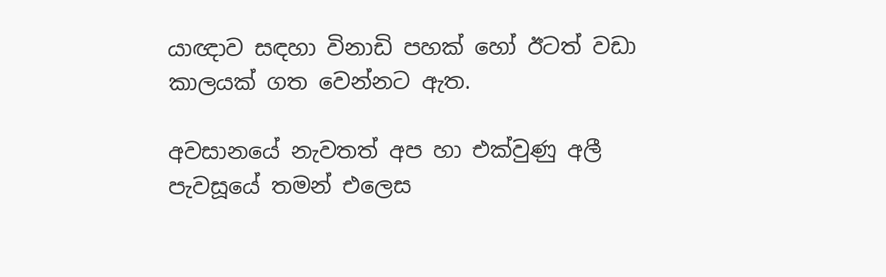යාඥාව සඳහා විනාඩි පහක් හෝ ඊටත් වඩා කාලයක් ගත වෙන්නට ඇත.

අවසානයේ නැවතත් අප හා එක්වුණු අලී පැවසූයේ තමන් එලෙස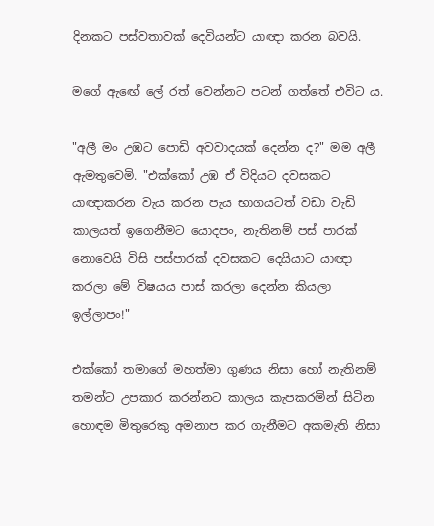දිනකට පස්වතාවක් දෙවියන්ට යාඥා කරන බවයි.

මගේ ඇඟේ ලේ රත් වෙන්නට පටන් ගත්තේ එවිට ය.

"අලී මං උඹට පොඩි අවවාදයක් දෙන්න ද?" මම අලී ඇමතුවෙමි. "එක්කෝ උඹ ඒ විදියට දවසකට යාඥාකරන වැය කරන පැය භාගයටත් වඩා වැඩි කාලයත් ඉගෙනීමට යොදපං, නැතිනම් පස් පාරක් නොවෙයි විසි පස්පාරක් දවසකට දෙයියාට යාඥා කරලා මේ විෂයය පාස් කරලා දෙන්න කියලා ඉල්ලාපං!"

එක්කෝ තමාගේ මහත්මා ගුණය නිසා හෝ නැතිනම් තමන්ට උපකාර කරන්නට කාලය කැපකරමින් සිටින හොඳම මිතුරෙකු අමනාප කර ගැනීමට අකමැති නිසා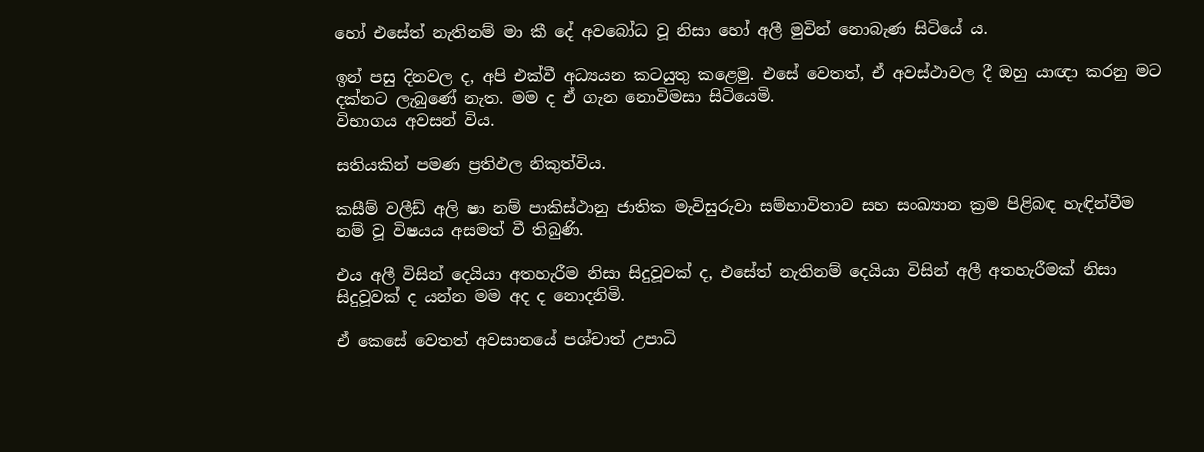හෝ එසේත් නැතිනම් මා කී දේ අවබෝධ වූ නිසා හෝ අලී මුවින් නොබැණ සිටියේ ය.

ඉන් පසු දිනවල ද, අපි එක්වී අධ්‍යයන කටයුතු කළෙමු. එසේ වෙතත්, ඒ අවස්ථාවල දී ඔහු යාඥා කරනු මට දක්නට ලැබුණේ නැත. මම ද ඒ ගැන නොවිමසා සිටියෙමි.
විභාගය අවසන් විය.

සතියකින් පමණ ප්‍රතිඵල නිකුත්විය.

කසීම් වලීඩ් අලි ෂා නම් පාකිස්ථානු ජාතික මැවිසුරුවා සම්භාවිතාව සහ සංඛ්‍යාන ක්‍රම පිළිබඳ හැඳින්වීම නම් වූ විෂයය අසමත් වී තිබුණි.

එය අලී විසින් දෙයියා අතහැරීම නිසා සිදුවූවක් ද, එසේත් නැතිනම් දෙයියා විසින් අලී අතහැරීමක් නිසා සිදුවූවක් ද යන්න මම අද ද නොදනිමි.

ඒ කෙසේ වෙතත් අවසානයේ පශ්චාත් උපාධි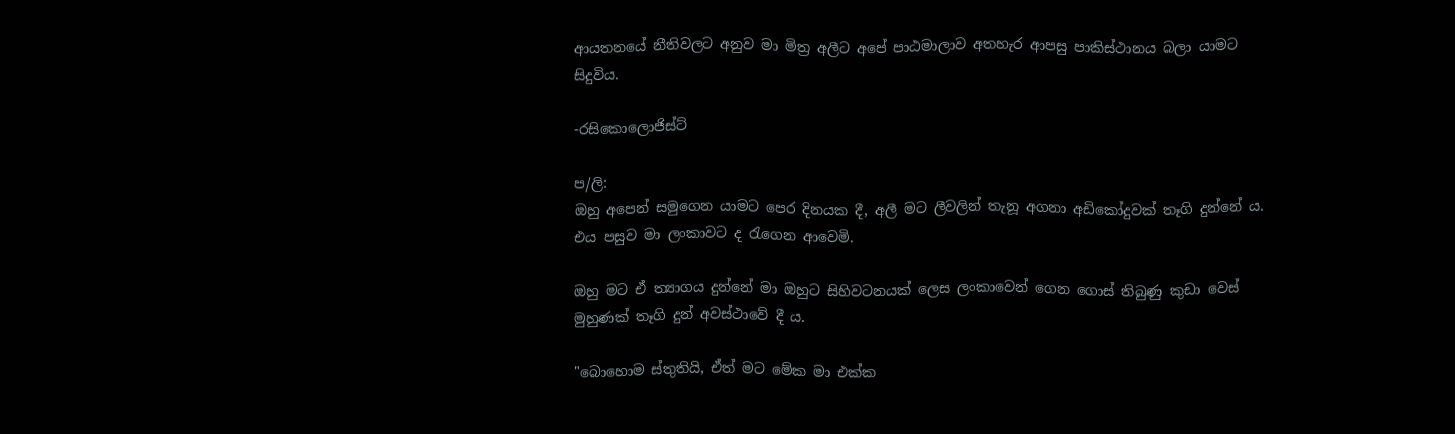ආයතනයේ නීතිවලට අනුව මා මිත්‍ර අලීට අපේ පාඨමාලාව අතහැර ආපසු පාකිස්ථානය බලා යාමට සිදුවිය.

-රසිකොලොජිස්ට්

ප/ලි:
ඔහු අපෙන් සමුගෙන යාමට පෙර දිනයක දී, අලී මට ලීවලින් තැනූ අගනා අඩිකෝදුවක් තෑගි දුන්නේ ය. එය පසුව මා ලංකාවට ද රැගෙන ආවෙමි.

ඔහු මට ඒ ත්‍යාගය දුන්නේ මා ඔහුට සිහිවටනයක් ලෙස ලංකාවෙන් ගෙන ගොස් තිබුණු කුඩා වෙස් මුහුණක් තෑගි දුන් අවස්ථාවේ දී ය.

"බොහොම ස්තුතියි, ඒත් මට මේක මා එක්ක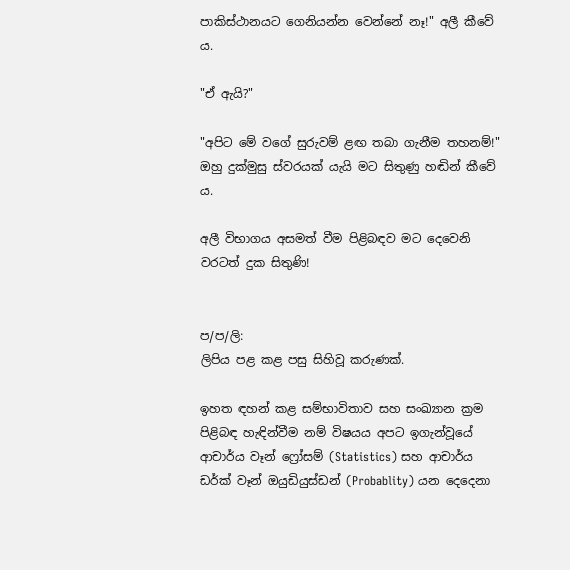පාකිස්ථානයට ගෙනියන්න වෙන්නේ නෑ!" අලී කීවේ ය.

"ඒ ඇයි?"

"අපිට මේ වගේ සුරුවම් ළඟ තබා ගැනීම තහනම්!" ඔහු දුක්මුසු ස්වරයක් යැයි මට සිතුණු හඬින් කීවේ ය.

අලී විභාගය අසමත් වීම පිළිබඳව මට දෙවෙනි වරටත් දුක සිතුණි!


ප/ප/ලි:
ලිපිය පළ කළ පසු සිහිවූ කරුණක්.

ඉහත ඳහන් කළ සම්භාවිතාව සහ සංඛ්‍යාන ක්‍රම පිළිබඳ හැඳින්වීම නම් විෂයය අපට ඉගැන්වූයේ ආචාර්ය වෑන් ෆ්‍රෝසම් (Statistics) සහ ආචාර්ය ඩර්ක් වෑන් ඔයුඩියුස්ඩන් (Probablity) යන දෙදෙනා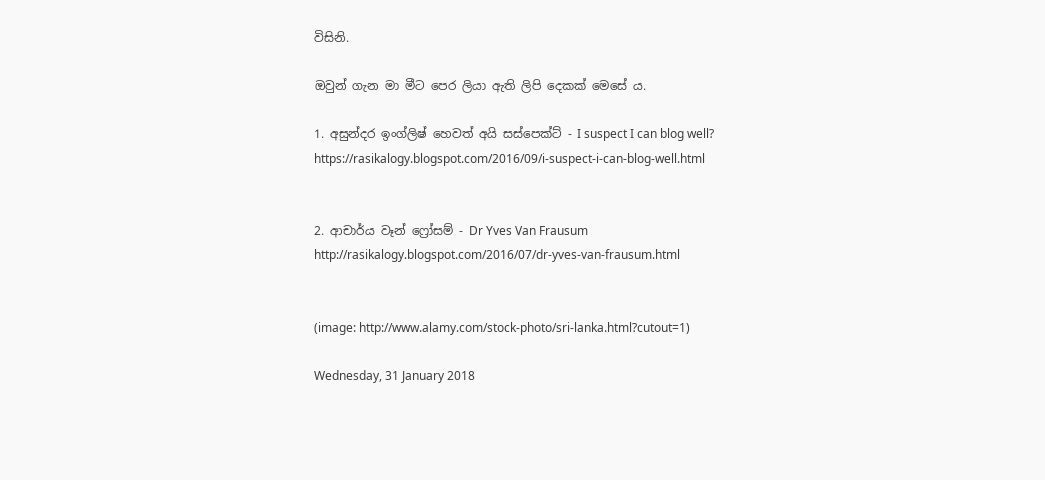විසිනි.

ඔවුන් ගැන මා මීට පෙර ලියා ඇති ලිපි දෙකක් මෙසේ ය.

1. අසුන්දර ඉංග්ලිෂ් හෙවත් අයි සස්පෙක්ට් - I suspect I can blog well?
https://rasikalogy.blogspot.com/2016/09/i-suspect-i-can-blog-well.html


2. ආචාර්ය වෑන් ෆ්‍රෝසම් - Dr Yves Van Frausum
http://rasikalogy.blogspot.com/2016/07/dr-yves-van-frausum.html


(image: http://www.alamy.com/stock-photo/sri-lanka.html?cutout=1)

Wednesday, 31 January 2018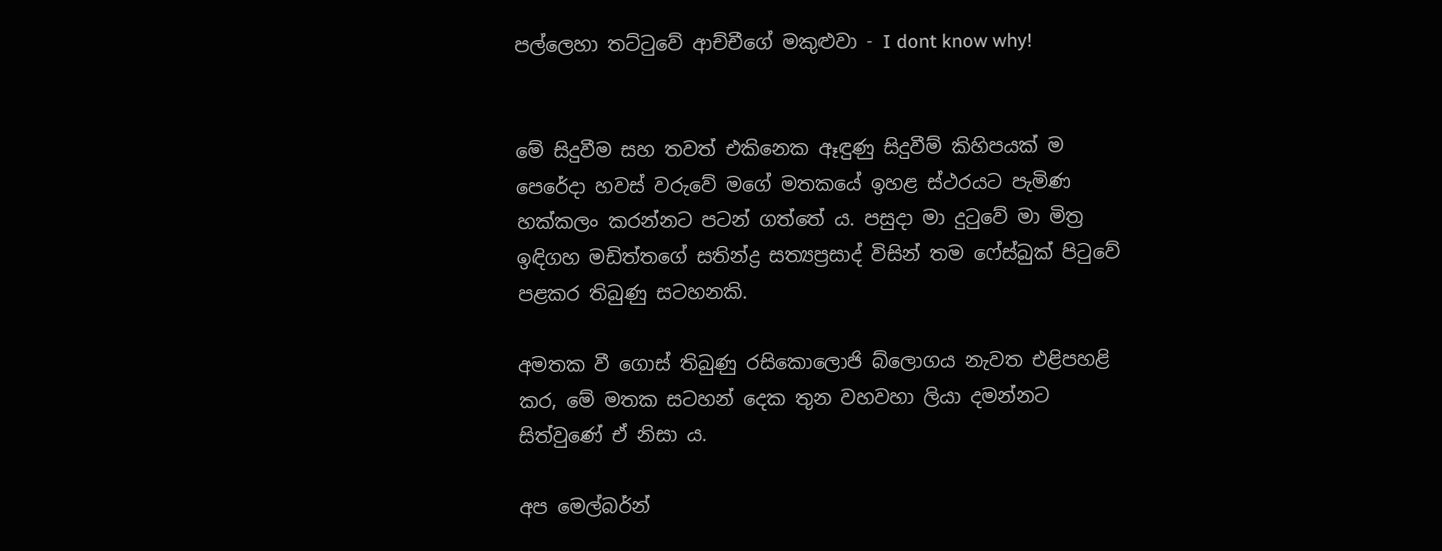පල්ලෙහා තට්ටුවේ ආච්චීගේ මකුළුවා - I dont know why!


මේ සිදුවීම සහ තවත් එකිනෙක ඈඳුණු සිදුවීම් කිහිපයක් ම පෙරේදා හවස් වරුවේ මගේ මතකයේ ඉහළ ස්ථරයට පැමිණ හක්කලං කරන්නට පටන් ගත්තේ ය. පසුදා මා දුටුවේ මා මිත්‍ර ඉඳිගහ මඩිත්තගේ සතින්ද්‍ර සත්‍යප්‍රසාද් විසින් තම ෆේස්බුක් පිටුවේ පළකර තිබුණු සටහනකි.

අමතක වී ගොස් තිබුණු රසිකොලොජි බ්ලොගය නැවත එළිපහළි කර, මේ මතක සටහන් දෙක තුන වහවහා ලියා දමන්නට සිත්වුණේ ඒ නිසා ය.

අප මෙල්බර්න්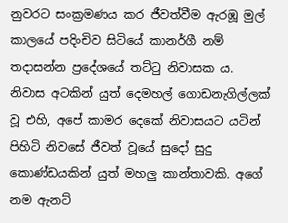නුවරට සංක්‍රමණය කර ජීවත්වීම ඇරඹූ මුල් කාලයේ පදිංචිව සිටියේ කානර්ගී නම් තදාසන්න ප්‍රදේශයේ තට්ටු නිවාසක ය. නිවාස අටකින් යුත් දෙමහල් ගොඩනැගිල්ලක් වූ එහි, අපේ කාමර දෙකේ නිවාසයට යටින් පිහිටි නිවසේ ජීවත් වූයේ සුදෝ සුදු කොණ්ඩයකින් යුත් මහලු කාන්තාවකි. අගේ නම ඇනට්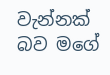වැන්නක් බව මගේ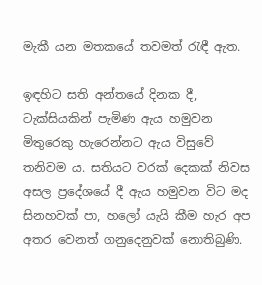මැකී යන මතකයේ තවමත් රැඳී ඇත.

ඉඳහිට සති අන්තයේ දිනක දී, ටැක්සියකින් පැමිණ ඇය හමුවන මිතුරෙකු හැරෙන්නට ඇය විසුවේ තනිවම ය. සතියට වරක් දෙකක් නිවස අසල ප්‍රදේශයේ දී ඇය හමුවන විට මද සිනහවක් පා, හලෝ යැයි කීම හැර අප අතර වෙනත් ගනුදෙනුවක් නොතිබුණි.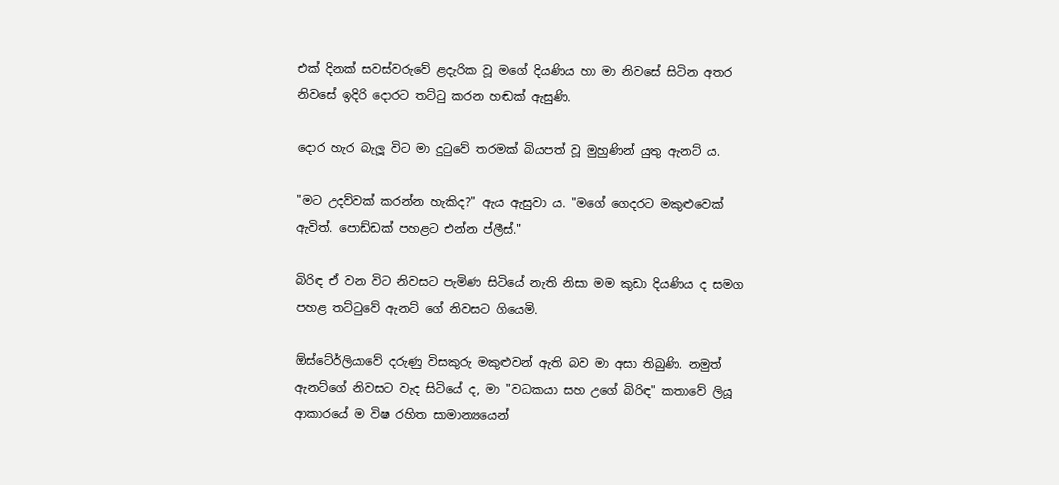එක් දිනක් සවස්වරුවේ ළදැරික වූ මගේ දියණිය හා මා නිවසේ සිටින අතර නිවසේ ඉදිරි දොරට තට්ටු කරන හඬක් ඇසුණි.

දොර හැර බැලූ විට මා දුටුවේ තරමක් බියපත් වූ මුහුණින් යුතු ඇනට් ය.

"මට උදව්වක් කරන්න හැකිද?" ඇය ඇසුවා ය. "මගේ ගෙදරට මකුළුවෙක් ඇවිත්. පොඩ්ඩක් පහළට එන්න ප්ලීස්."

බිරිඳ ඒ වන විට නිවසට පැමිණ සිටියේ නැති නිසා මම කුඩා දියණිය ද සමග පහළ තට්ටුවේ ඇනට් ගේ නිවසට ගියෙමි.

ඕස්ටේ‍ර්ලියාවේ දරුණු විසකුරු මකුළුවන් ඇති බව මා අසා තිබුණි. නමුත් ඇනට්ගේ නිවසට වැද සිටියේ ද, මා "වධකයා සහ උගේ බිරිඳ" කතාවේ ලියූ ආකාරයේ ම විෂ රහිත සාමාන්‍යයෙන්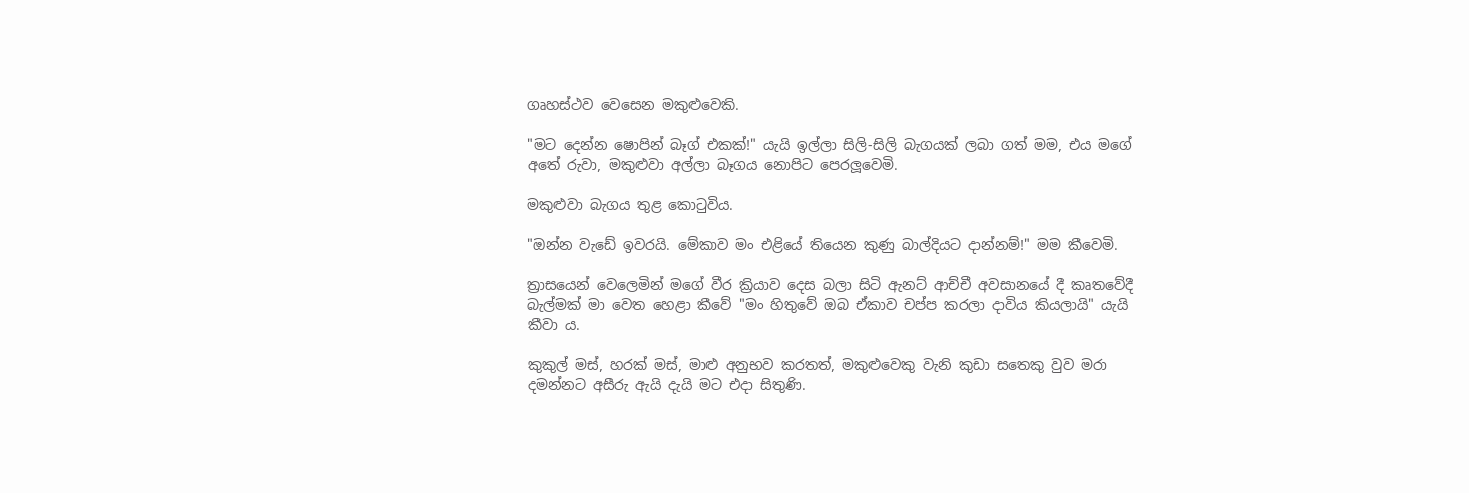ගෘහස්ථව වෙසෙන මකුළුවෙකි.

"මට දෙන්න ෂොපින් බෑග් එකක්!" යැයි ඉල්ලා සිලි-සිලි බැගයක් ලබා ගත් මම, එය මගේ අතේ රුවා, මකුළුවා අල්ලා බෑගය නොපිට පෙරලූවෙමි.

මකුළුවා බැගය තුළ කොටුවිය.

"ඔන්න වැඩේ ඉවරයි. මේකාව මං එළියේ තියෙන කුණු බාල්දියට දාන්නම්!" මම කීවෙමි.

ත්‍රාසයෙන් වෙලෙමින් මගේ වීර ක්‍රියාව දෙස බලා සිටි ඇනට් ආච්චී අවසානයේ දී කෘතවේදී බැල්මක් මා වෙත හෙළා කීවේ "මං හිතුවේ ඔබ ඒකාව චප්ප කරලා දාවිය කියලායි" යැයි කීවා ය.

කුකුල් මස්, හරක් මස්, මාළු අනුභව කරතත්, මකුළුවෙකු වැනි කුඩා සතෙකු වුව මරා දමන්නට අසීරු ඇයි දැයි මට එදා සිතුණි.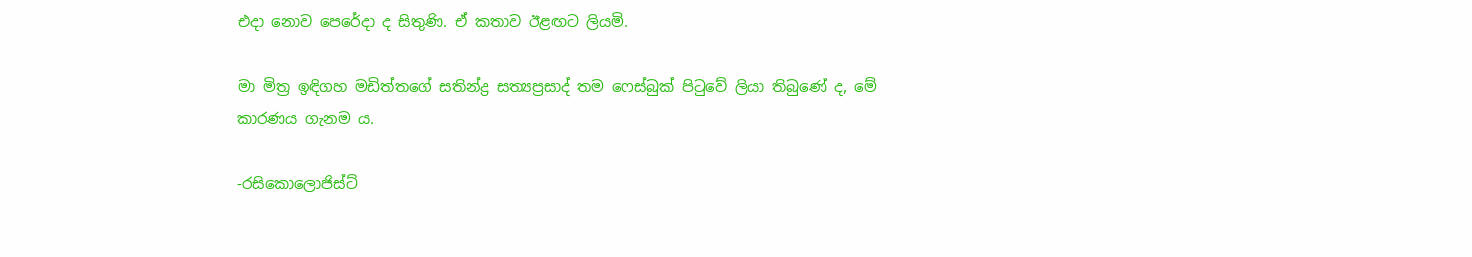එදා නොව පෙරේදා ද සිතුණි. ඒ කතාව ඊළඟට ලියමි.

මා මිත්‍ර ඉඳිගහ මඩිත්තගේ සතින්ද්‍ර සත්‍යප්‍රසාද් තම ෆෙස්බුක් පිටුවේ ලියා තිබුණේ ද, මේ කාරණය ගැනම ය.

-රසිකොලොජිස්ට්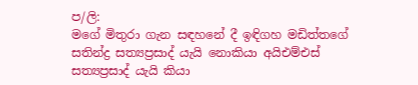ප/ලි:
මගේ මිතුරා ගැන සඳහනේ දී ඉඳිගහ මඩිත්තගේ සතින්ද්‍ර සත්‍යප්‍රසාද් යැයි නොකියා අයිඑම්එස් සත්‍යප්‍රසාද් යැයි කියා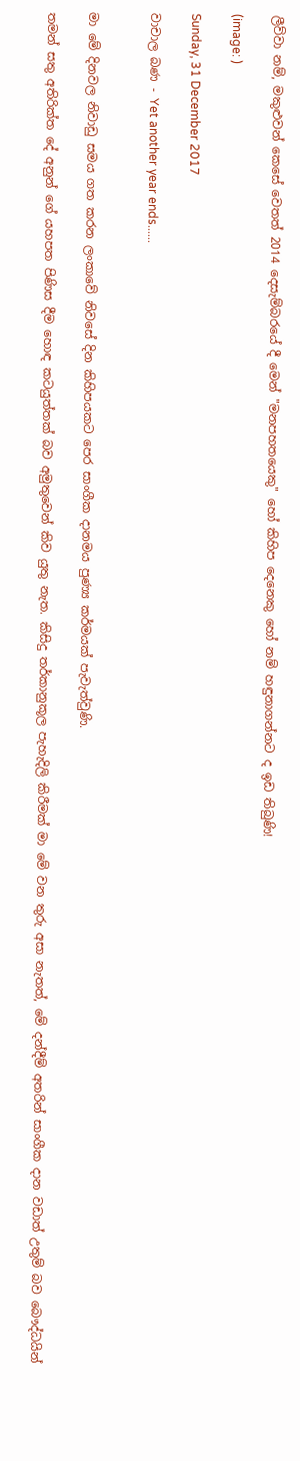ලීව්වා නම්, මකුළුවන් කෙසේ වෙතත් 2014 දෙසැම්බරයේ දී මෙන් "මනපහතයෙකු" හෝ කිහිප දෙනෙකු හෝ නම් හඳුනාගන්නට ද ඉඩ තිබුණි!

(image: )

Sunday, 31 December 2017

වාචාල බණ - Yet another year ends......


මා මේ දිනවල නිවාඩු සමය ගත කරන ලංකාවේ නිවසේ දින කිහිපයකට පෙර සාංගීක දානමය පුණ්‍ය කර්මයක් පැවැත්වුණි.

තමන් සතු අතිරික්ත දේ අනුන් ගේ යහපත පිණිස දීම හොඳ කටයුත්තක් බව අමුතුවෙන් කිව යුතු නැත. කිසිදු තර්කානුකූල පැහැදිලි කිරීමක් මා මේ වන තුරු අසා නැතත්, මේ දන්දීම් අතරින් සාංගීක දාන වඩාත් උතුම් බව බෞද්ධයින්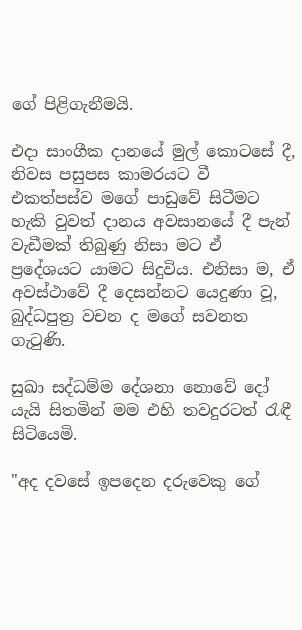ගේ පිළිගැනීමයි.

එදා සාංගීක දානයේ මුල් කොටසේ දී, නිවස පසුපස කාමරයට වී එකත්පස්ව මගේ පාඩුවේ සිටීමට හැකි වුවත් දානය අවසානයේ දී පැන් වැඩීමක් තිබුණු නිසා මට ඒ ප්‍රදේශයට යාමට සිදුවිය. එනිසා ම, ඒ අවස්ථාවේ දී දෙසන්නට යෙදුණා වූ, බුද්ධපුත්‍ර වචන ද මගේ සවනත ගැටුණි.

සුඛා සද්ධම්ම දේශනා නොවේ දෝ යැයි සිතමින් මම එහි තවදුරටත් රැඳී සිටියෙමි.

"අද දවසේ ඉපදෙන දරුවෙකු ගේ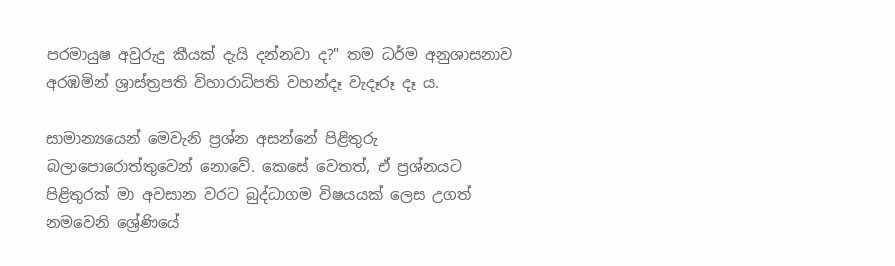පරමායුෂ අවුරුදු කීයක් දැයි දන්නවා ද?" තම ධර්ම අනුශාසනාව අරඹමින් ශ්‍රාස්ත්‍රපති විහාරාධිපති වහන්දෑ වැදෑරූ දෑ ය.

සාමාන්‍යයෙන් මෙවැනි ප්‍රශ්න අසන්නේ පිළිතුරු බලාපොරොත්තුවෙන් නොවේ. කෙසේ වෙතත්, ඒ ප්‍රශ්නයට පිළිතුරක් මා අවසාන වරට බුද්ධාගම විෂයයක් ලෙස උගත් නමවෙනි ශ්‍රේණියේ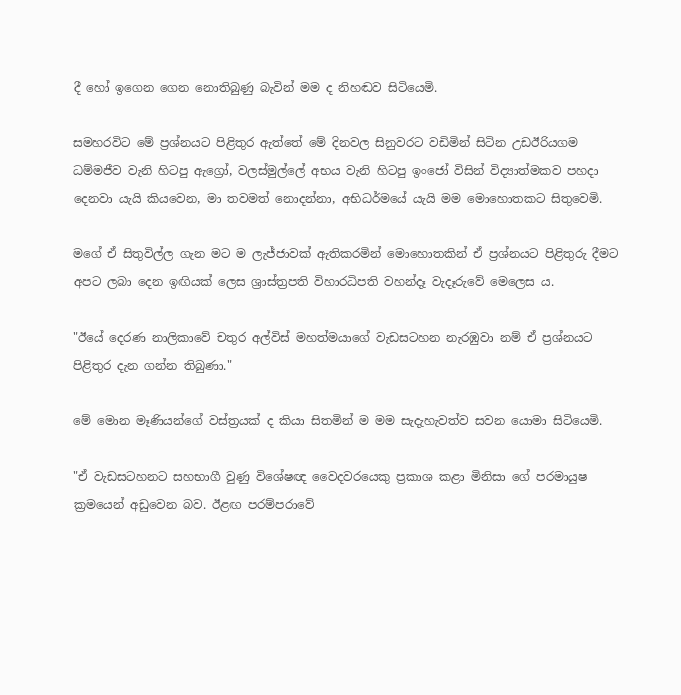දී හෝ ඉගෙන ගෙන නොතිබුණු බැවින් මම ද නිහඬව සිටියෙමි.

සමහරවිට මේ ප්‍රශ්නයට පිළිතුර ඇත්තේ මේ දිනවල සිනුවරට වඩිමින් සිටින උඩඊරියගම ධම්මජීව වැනි හිටපු ඇග්‍රෝ, වලස්මුල්ලේ අභය වැනි හිටපු ඉංජෝ විසින් විද්‍යාත්මකව පහදා දෙනවා යැයි කියවෙන, මා තවමත් නොදන්නා, අභිධර්මයේ යැයි මම මොහොතකට සිතුවෙමි.

මගේ ඒ සිතුවිල්ල ගැන මට ම ලැජ්ජාවක් ඇතිකරමින් මොහොතකින් ඒ ප්‍රශ්නයට පිළිතුරු දීමට අපට ලබා දෙන ඉඟියක් ලෙස ශ්‍රාස්ත්‍රපති විහාරධිපති වහන්දෑ වැදෑරුවේ මෙලෙස ය.

"ඊයේ දෙරණ නාලිකාවේ චතුර අල්විස් මහත්මයාගේ වැඩසටහන නැරඹුවා නම් ඒ ප්‍රශ්නයට පිළිතුර දැන ගන්න තිබුණා."

මේ මොන මෑණියන්ගේ වස්ත්‍රයක් ද කියා සිතමින් ම මම සැදැහැවත්ව සවන යොමා සිටියෙමි.

"ඒ වැඩසටහනට සහභාගී වුණු විශේෂඥ වෛදවරයෙකු ප්‍රකාශ කළා මිනිසා ගේ පරමායුෂ ක්‍රමයෙන් අඩුවෙන බව. ඊළඟ පරම්පරාවේ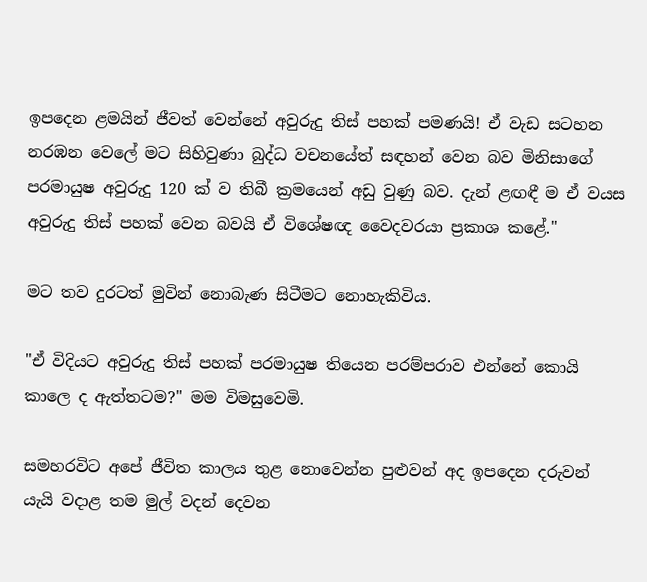ඉපදෙන ළමයින් ජීවත් වෙන්නේ අවුරුදු තිස් පහක් පමණයි! ඒ වැඩ සටහන නරඹන වෙලේ මට සිහිවුණා බුද්ධ වචනයේත් සඳහන් වෙන බව මිනිසාගේ පරමායුෂ අවුරුදු 120 ක් ව තිබී ක්‍රමයෙන් අඩු වුණු බව. දැන් ළඟඳී ම ඒ වයස අවුරුදු තිස් පහක් වෙන බවයි ඒ විශේෂඥ වෛදවරයා ප්‍රකාශ කළේ."

මට තව දුරටත් මුවින් නොබැණ සිටීමට නොහැකිවිය.

"ඒ විදියට අවුරුදු තිස් පහක් පරමායුෂ තියෙන පරම්පරාව එන්නේ කොයි කාලෙ ද ඇත්තටම?" මම විමසුවෙමි.

සමහරවිට අපේ ජීවිත කාලය තුළ නොවෙන්න පුළුවන් අද ඉපදෙන දරුවන් යැයි වදාළ තම මුල් වදන් දෙවන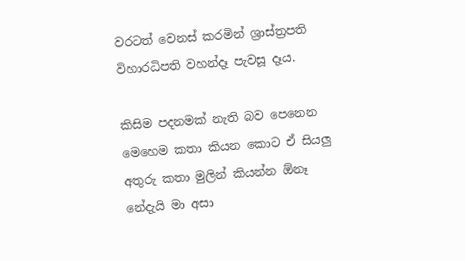වරටත් වෙනස් කරමින් ශ්‍රාස්ත්‍රපති විහාරධිපති වහන්දෑ පැවසූ දෑය.

කිසිම පදනමක් නැති බව පෙනෙන මෙහෙම කතා කියන කොට ඒ සියලු අතුරු කතා මුලින් කියන්න ඕනෑ නේදැයි මා අසා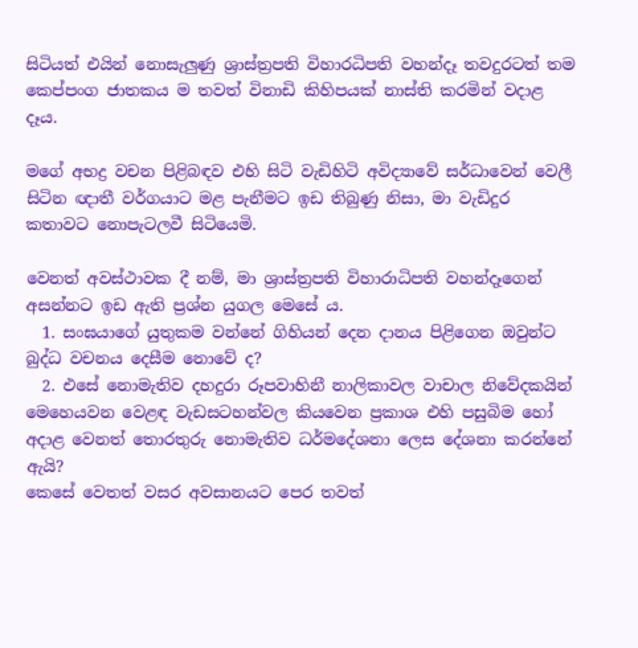සිටියත් එයින් නොසැලුණු ශ්‍රාස්ත්‍රපති විහාරධිපති වහන්දෑ තවදුරටත් තම කෙප්පංග ජාතකය ම තවත් විනාඩි කිහිපයක් නාස්ති කරමින් වදාළ දෑය.

මගේ අභද්‍ර වචන පිළිබඳව එහි සිටි වැඩිහිටි අවිද්‍යාවේ සර්ධාවෙන් වෙලී සිටින ඥාතී වර්ගයාට මළ පැනීමට ඉඩ තිබුණු නිසා, මා වැඩිදුර කතාවට නොපැටලවී සිටියෙමි.

වෙනත් අවස්ථාවක දී නම්, මා ශ්‍රාස්ත්‍රපති විහාරාධිපති වහන්දෑගෙන් අසන්නට ඉඩ ඇති ප්‍රශ්න යුගල මෙසේ ය.
  1. සංඝයාගේ යුතුකම වන්නේ ගිහියන් දෙන දානය පිළිගෙන ඔවුන්ට බුද්ධ වචනය දෙසීම නොවේ ද?
  2. එසේ නොමැතිව දහදුරා රූපවාහිනී නාලිකාවල වාචාල නිවේදකයින් මෙහෙයවන වෙළඳ වැඩසටහන්වල කියවෙන ප්‍රකාශ එහි පසුබිම හෝ අදාළ වෙනත් තොරතුරු නොමැතිව ධර්මදේශනා ලෙස දේශනා කරන්නේ ඇයි?
කෙසේ වෙතත් වසර අවසානයට පෙර තවත්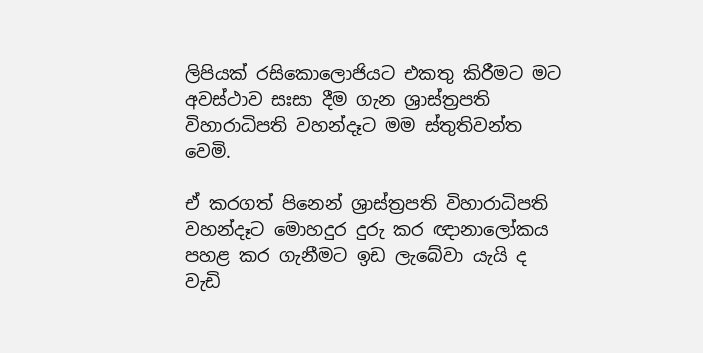ලිපියක් රසිකොලොජියට එකතු කිරීමට මට අවස්ථාව සඃසා දීම ගැන ශ්‍රාස්ත්‍රපති විහාරාධිපති වහන්දෑට මම ස්තුතිවන්ත වෙමි.

ඒ කරගත් පිනෙන් ශ්‍රාස්ත්‍රපති විහාරාධිපති වහන්දෑට මොහදුර දුරු කර ඥානාලෝකය පහළ කර ගැනීමට ඉඩ ලැබේවා යැයි ද වැඩි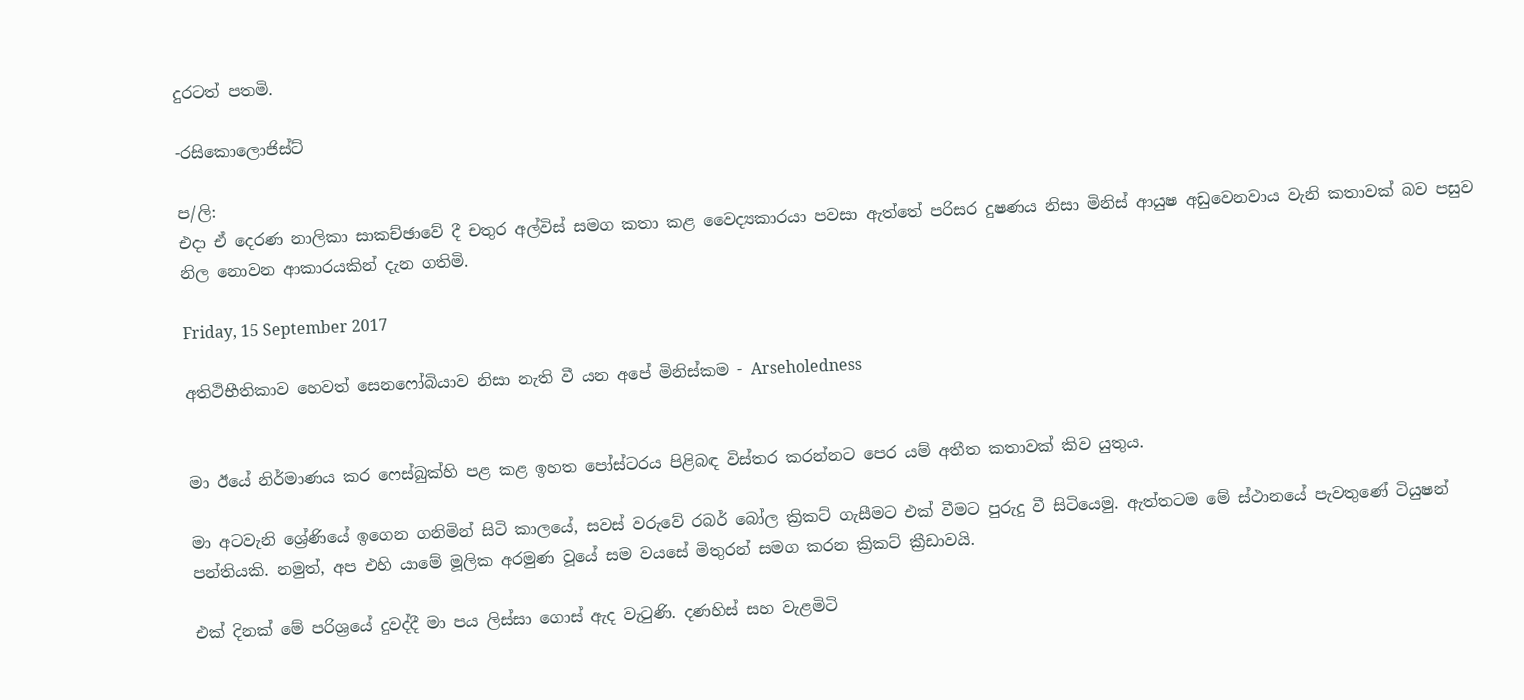දුරටත් පතමි.

-රසිකොලොජිස්ට්

ප/ලි:
එදා ඒ දෙරණ නාලිකා සාකච්ඡාවේ දී චතුර අල්විස් සමග කතා කළ වෛද්‍යකාරයා පවසා ඇත්තේ පරිසර දුෂණය නිසා මිනිස් ආයුෂ අඩුවෙනවාය වැනි කතාවක් බව පසුව නිල නොවන ආකාරයකින් දැන ගතිමි.

Friday, 15 September 2017

අතිථිභීතිකාව හෙවත් සෙනෆෝබියාව නිසා නැති වී යන අපේ මිනිස්කම - Arseholedness


මා ඊයේ නිර්මාණය කර ෆෙස්බුක්හි පළ කළ ඉහත පෝස්ටරය පිළිබඳ විස්තර කරන්නට පෙර යම් අතීත කතාවක් කිව යුතුය.

මා අටවැනි ශ්‍රේණියේ ඉගෙන ගනිමින් සිටි කාලයේ, සවස් වරුවේ රබර් බෝල ක්‍රිකට් ගැසීමට එක් වීමට පුරුදු වී සිටියෙමු. ඇත්තටම මේ ස්ථානයේ පැවතුණේ ටියුෂන් පන්තියකි. නමුත්, අප එහි යාමේ මූලික අරමුණ වූයේ සම වයසේ මිතුරන් සමග කරන ක්‍රිකට් ක්‍රීඩාවයි.

එක් දිනක් මේ පරිශ්‍රයේ දුවද්දී මා පය ලිස්සා ගොස් ඇද වැටුණි. දණහිස් සහ වැළමිටි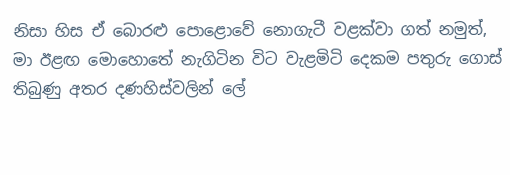නිසා හිස ඒ බොරළු පොළොවේ නොගැටී වළක්වා ගත් නමුත්, මා ඊළඟ මොහොතේ නැගිටින විට වැළමිටි දෙකම පතුරු ගොස් තිබුණු අතර දණහිස්වලින් ලේ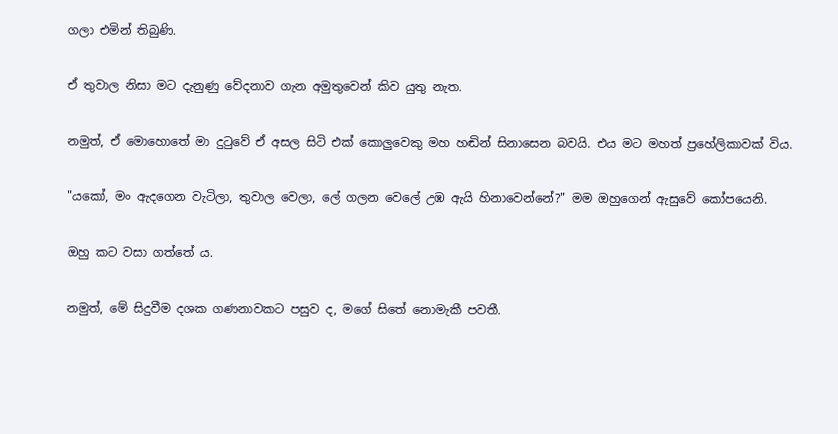ගලා එමින් තිබුණි.

ඒ තුවාල නිසා මට දැනුණු වේදනාව ගැන අමුතුවෙන් කිව යුතු නැත.

නමුත්, ඒ මොහොතේ මා දුටුවේ ඒ අසල සිටි එක් කොලුවෙකු මහ හඬින් සිනාසෙන බවයි. එය මට මහත් ප්‍රහේලිකාවක් විය.

"යකෝ, මං ඇදගෙන වැටිලා, තුවාල වෙලා, ලේ ගලන වෙලේ උඹ ඇයි හිනාවෙන්නේ?" මම ඔහුගෙන් ඇසුවේ කෝපයෙනි.

ඔහු කට වසා ගත්තේ ය.

නමුත්, මේ සිදුවීම දශක ගණනාවකට පසුව ද, මගේ සිතේ නොමැකී පවතී.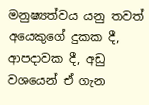මනුෂ්‍යත්වය යනු තවත් අයෙකුගේ දුකක දී, ආපදාවක දී, අඩු වශයෙන් ඒ ගැන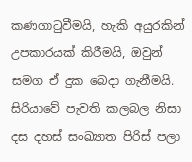කණගාටුවීමයි, හැකි අයුරකින් උපකාරයක් කිරීමයි, ඔවුන් සමග ඒ දුක බෙදා ගැනීමයි.
සිරියාවේ පැවති කලබල නිසා දස දහස් සංඛ්‍යාත පිරිස් පලා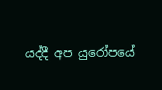යද්දී අප යුරෝපයේ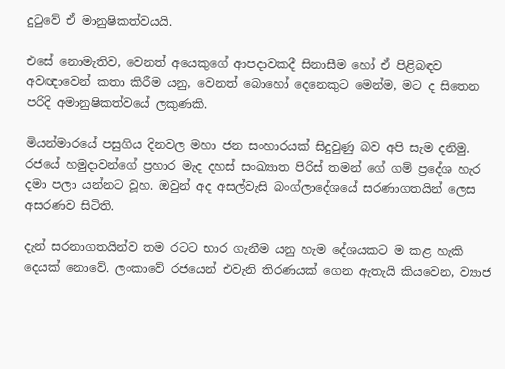දුටුවේ ඒ මානුෂිකත්වයයි.

එසේ නොමැතිව, වෙනත් අයෙකුගේ ආපදාවකදී සිනාසීම හෝ ඒ පිළිබඳව අවඥාවෙන් කතා කිරීම යනු, වෙනත් බොහෝ දෙනෙකුට මෙන්ම, මට ද සිතෙන පරිදි අමානුෂිකත්වයේ ලකුණකි.

මියන්මාරයේ පසුගිය දිනවල මහා ජන සංහාරයක් සිදුවුණු බව අපි සැම දනිමු. රජයේ හමුදාවන්ගේ ප්‍රහාර මැද දහස් සංඛ්‍යාත පිරිස් තමන් ගේ ගම් ප්‍රදේශ හැර දමා පලා යන්නට වූහ. ඔවුන් අද අසල්වැසි බංග්ලාදේශයේ සරණාගතයින් ලෙස අසරණව සිටිති.

දැන් සරනාගතයින්ව තම රටට භාර ගැනීම යනු හැම දේශයකට ම කළ හැකි දෙයක් නොවේ. ලංකාවේ රජයෙන් එවැනි තිරණයක් ගෙන ඇතැයි කියවෙන, ව්‍යාජ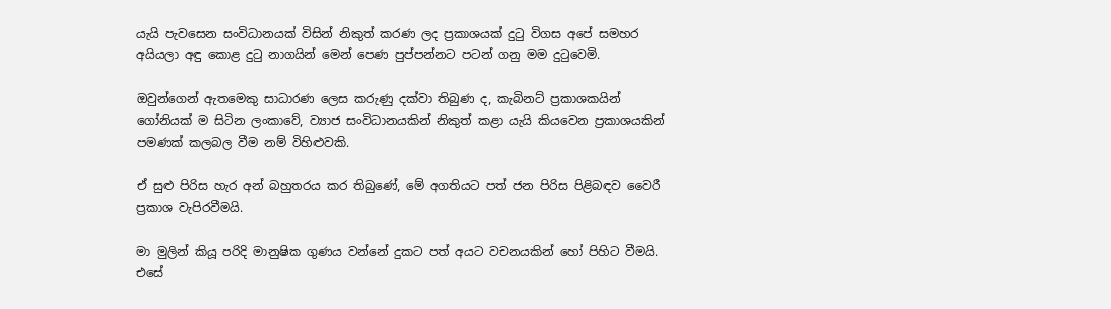යැයි පැවසෙන සංවිධානයක් විසින් නිකුත් කරණ ලද ප්‍රකාශයක් දුටු විගස අපේ සමහර අයියලා අඳු කොළ දුටු නාගයින් මෙන් පෙණ පුප්පන්නට පටන් ගනු මම දුටුවෙමි.

ඔවුන්ගෙන් ඇතමෙකු සාධාරණ ලෙස කරුණු දක්වා තිබුණ ද, කැබිනට් ප්‍රකාශකයින් ගෝනියක් ම සිටින ලංකාවේ, ව්‍යාජ සංවිධානයකින් නිකුත් කළා යැයි කියවෙන ප්‍රකාශයකින් පමණක් කලබල වීම නම් විහිළුවකි.

ඒ සුළු පිරිස හැර අන් බහුතරය කර තිබුණේ, මේ අගතියට පත් ජන පිරිස පිළිබඳව වෛරී ප්‍රකාශ වැපිරවීමයි.

මා මුලින් කියූ පරිදි මානුෂික ගුණය වන්නේ දුකට පත් අයට වචනයකින් හෝ පිහිට වීමයි. එසේ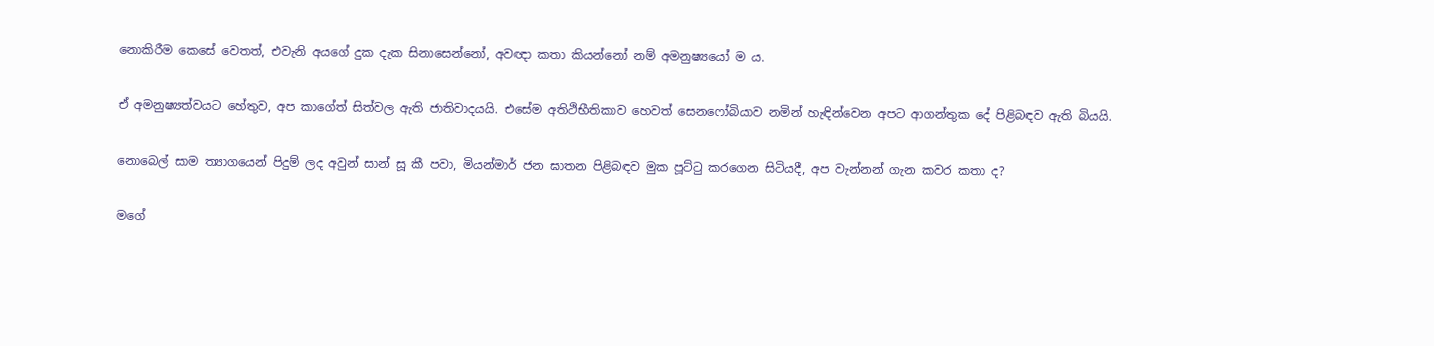නොකිරීම කෙසේ වෙතත්, එවැනි අයගේ දුක දැක සිනාසෙන්නෝ, අවඥා කතා කියන්නෝ නම් අමනුෂ්‍යයෝ ම ය.

ඒ අමනුෂ්‍යත්වයට හේතුව, අප කාගේත් සිත්වල ඇති ජාතිවාදයයි. එසේම අතිථිභීතිකාව හෙවත් සෙනෆෝබියාව නමින් හැඳින්වෙන අපට ආගන්තුක දේ පිළිබඳව ඇති බියයි.

නොබෙල් සාම ත්‍යාගයෙන් පිදුම් ලද අවුන් සාන් සූ කී පවා, මියන්මාර් ජන ඝාතන පිළිබඳව මුක පූට්ටු කරගෙන සිටියදී, අප වැන්නන් ගැන කවර කතා ද?

මගේ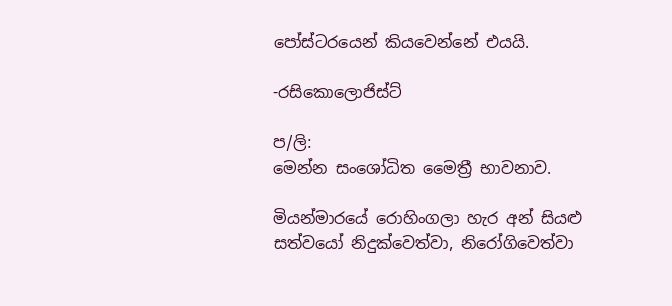පෝස්ටරයෙන් කියවෙන්නේ එයයි.

-රසිකොලොජිස්ට්

ප/ලි:
මෙන්න සංශෝධිත මෛත්‍රී භාවනාව.

මියන්මාරයේ රොහිංගලා හැර අන් සියළු සත්වයෝ නිදුක්වෙත්වා, නිරෝගිවෙත්වා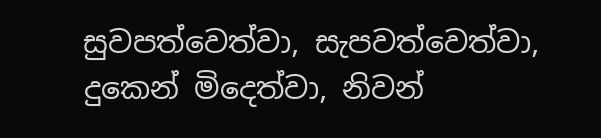සුවපත්වෙත්වා, සැපවත්වෙත්වා, දුකෙන් මිදෙත්වා, නිවන්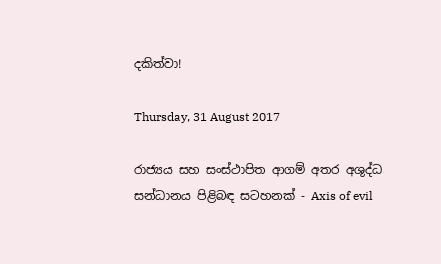දකිත්වා!

Thursday, 31 August 2017

රාජ්‍යය සහ සංස්ථාපිත ආගම් අතර අශුද්ධ සන්ධානය පිළිබඳ සටහනක් - Axis of evil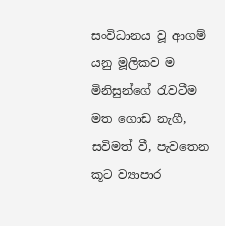සංවිධානය වූ ආගම් යනු මූලිකව ම මිනිසුන්ගේ රැවටීම මත ගොඩ නැගී, සවිමත් වී, පැවතෙන කූට ව්‍යාපාර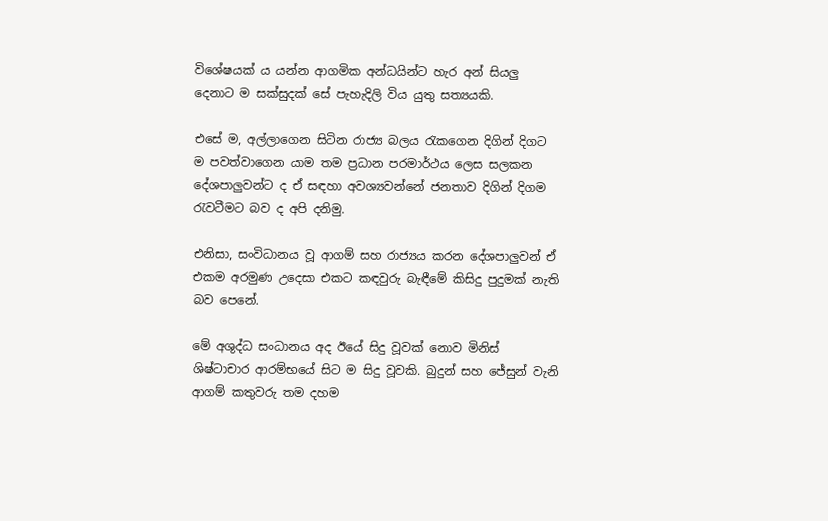විශේෂයක් ය යන්න ආගමික අන්ධයින්ට හැර අන් සියලු දෙනාට ම සක්සුදක් සේ පැහැදිලි විය යුතු සත්‍යයකි.

එසේ ම, අල්ලාගෙන සිටින රාජ්‍ය බලය රැකගෙන දිගින් දිගට ම පවත්වාගෙන යාම තම ප්‍රධාන පරමාර්ථය ලෙස සලකන දේශපාලුවන්ට ද ඒ සඳහා අවශ්‍යවන්නේ ජනතාව දිගින් දිගම රැවටීමට බව ද අපි දනිමු.

එනිසා, සංවිධානය වූ ආගම් සහ රාජ්‍යය කරන දේශපාලුවන් ඒ එකම අරමුණ උදෙසා එකට කඳවුරු බැඳීමේ කිසිදු පුදුමක් නැති බව පෙනේ.

මේ අශුද්ධ සංධානය අද ඊයේ සිදු වූවක් නොව මිනිස් ශිෂ්ටාචාර ආරම්භයේ සිට ම සිදු වූවකි. බුදුන් සහ ජේසුන් වැනි ආගම් කතුවරු තම දහම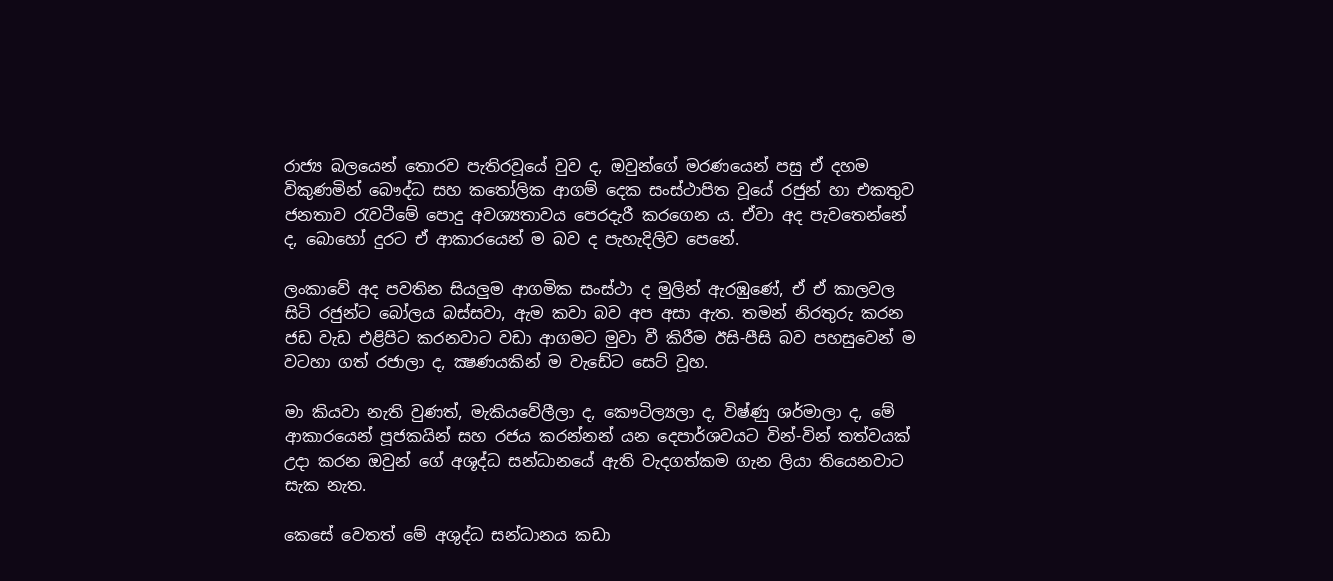රාජ්‍ය බලයෙන් තොරව පැතිරවූයේ වුව ද, ඔවුන්ගේ මරණයෙන් පසු ඒ දහම විකුණමින් බෞද්ධ සහ කතෝලික ආගම් දෙක සංස්ථාපිත වූයේ රජුන් හා එකතුව ජනතාව රැවටීමේ පොදු අවශ්‍යතාවය පෙරදැරී කරගෙන ය. ඒවා අද පැවතෙන්නේ ද, බොහෝ දුරට ඒ ආකාරයෙන් ම බව ද පැහැදිලිව පෙනේ.

ලංකාවේ අද පවතින සියලුම ආගමික සංස්ථා ද මුලින් ඇරඹුණේ, ඒ ඒ කාලවල සිටි රජුන්ට බෝලය බස්සවා, ඇම කවා බව අප අසා ඇත. තමන් නිරතුරු කරන ජඩ වැඩ එළිපිට කරනවාට වඩා ආගමට මුවා වී කිරීම ඊසි-පීසි බව පහසුවෙන් ම වටහා ගත් රජාලා ද, ක්‍ෂණයකින් ම වැඩේට සෙට් වූහ.

මා කියවා නැති වුණත්, මැකියවේලීලා ද, කෞටිල්‍යලා ද, විෂ්ණු ශර්මාලා ද, මේ ආකාරයෙන් පූජකයින් සහ රජය කරන්නන් යන දෙපාර්ශවයට වින්-වින් තත්වයක් උදා කරන ඔවුන් ගේ අශූද්ධ සන්ධානයේ ඇති වැදගත්කම ගැන ලියා තියෙනවාට සැක නැත.

කෙසේ වෙතත් මේ අශුද්ධ සන්ධානය කඩා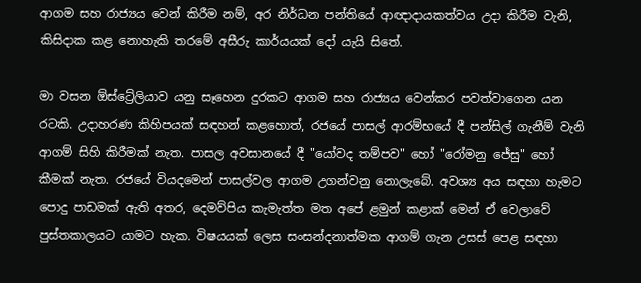ආගම සහ රාජ්‍යය වෙන් කිරීම නම්, අර නිර්ධන පන්තියේ ආඥාදායකත්වය උදා කිරීම වැනි, කිසිදාක කළ නොහැකි තරමේ අසීරු කාර්යයක් දෝ යැයි සිතේ.

මා වසන ඕස්ට්‍රේලියාව යනු සෑහෙන දුරකට ආගම සහ රාජ්‍යය වෙන්කර පවත්වාගෙන යන රටකි. උදාහරණ කිහිපයක් සඳහන් කළහොත්, රජයේ පාසල් ආරම්භයේ දී පන්සිල් ගැනීම් වැනි ආගම් සිහි කිරීමක් නැත. පාසල අවසානයේ දී "යෝවද තම්පව" හෝ "රෝමනු ජේසු" හෝ කීමක් නැත. රජයේ වියදමෙන් පාසල්වල ආගම උගන්වනු නොලැබේ. අවශ්‍ය අය සඳහා හැමට පොදු පාඩමක් ඇති අතර, දෙමව්පිය කැමැත්ත මත අපේ ළමුන් කළාක් මෙන් ඒ වෙලාවේ පුස්තකාලයට යාමට හැක. විෂයයක් ලෙස සංසන්දනාත්මක ආගම් ගැන උසස් පෙළ සඳහා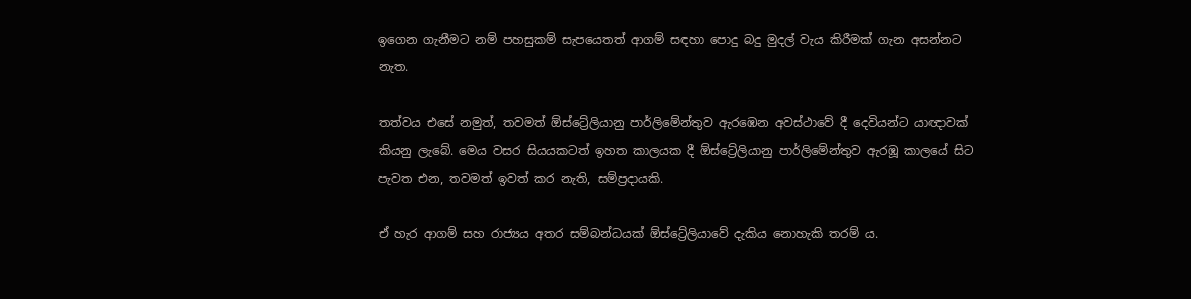ඉගෙන ගැනීමට නම් පහසුකම් සැපයෙතත් ආගම් සඳහා පොදු බදු මුදල් වැය කිරීමක් ගැන අසන්නට නැත.

තත්වය එසේ නමුත්, තවමත් ඕස්ට්‍රේලියානු පාර්ලිමේන්තුව ඇරඹෙන අවස්ථාවේ දී දෙවියන්ට යාඥාවක් කියනු ලැබේ. මෙය වසර සියයකටත් ඉහත කාලයක දී ඕස්ට්‍රේලියානු පාර්ලිමේන්තුව ඇරඹූ කාලයේ සිට පැවත එන, තවමත් ඉවත් කර නැති, සම්ප්‍රදායකි.

ඒ හැර ආගම් සහ රාජ්‍යය අතර සම්බන්ධයක් ඕස්ට්‍රේලියාවේ දැකිය නොහැකි තරම් ය.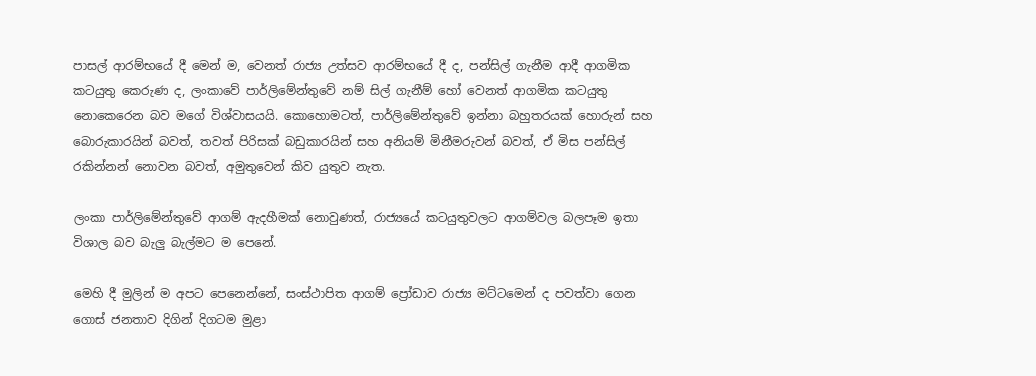පාසල් ආරම්භයේ දී මෙන් ම, වෙනත් රාජ්‍ය උත්සව ආරම්භයේ දී ද, පන්සිල් ගැනීම ආදී ආගමික කටයුතු කෙරුණ ද, ලංකාවේ පාර්ලිමේන්තුවේ නම් සිල් ගැනීම් හෝ වෙනත් ආගමික කටයුතු නොකෙරෙන බව මගේ විශ්වාසයයි. කොහොමටත්, පාර්ලිමේන්තුවේ ඉන්නා බහුතරයක් හොරුන් සහ බොරුකාරයින් බවත්, තවත් පිරිසක් බඩුකාරයින් සහ අනියම් මිනීමරුවන් බවත්, ඒ මිස පන්සිල් රකින්නන් නොවන බවත්, අමුතුවෙන් කිව යුතුව නැත.

ලංකා පාර්ලිමේන්තුවේ ආගම් ඇදහීමක් නොවුණත්, රාජ්‍යයේ කටයුතුවලට ආගම්වල බලපෑම ඉතා විශාල බව බැලු බැල්මට ම පෙනේ.

මෙහි දී මුලින් ම අපට පෙනෙන්නේ, සංස්ථාපිත ආගම් ප්‍රෝඩාව රාජ්‍ය මට්ටමෙන් ද පවත්වා ගෙන ගොස් ජනතාව දිගින් දිගටම මුළා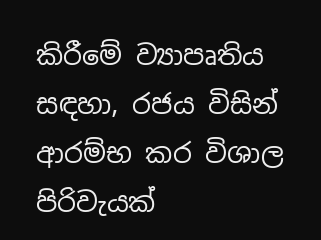කිරීමේ ව්‍යාපෘතිය සඳහා, රජය විසින් ආරම්භ කර විශාල පිරිවැයක්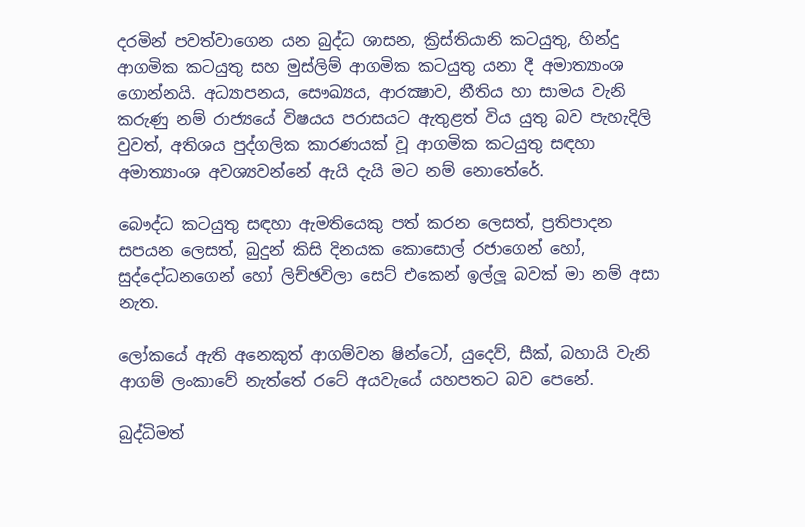දරමින් පවත්වාගෙන යන බුද්ධ ශාසන, ක්‍රිස්තියානි කටයුතු, හින්දු ආගමික කටයුතු සහ මුස්ලිම් ආගමික කටයුතු යනා දී අමාත්‍යාංශ ගොන්නයි. අධ්‍යාපනය, සෞඛ්‍යය, ආරක්‍ෂාව, නීතිය හා සාමය වැනි කරුණු නම් රාජ්‍යයේ විෂයය පරාසයට ඇතුළත් විය යුතු බව පැහැදිලි වුවත්, අතිශය පුද්ගලික කාරණයක් වූ ආගමික කටයුතු සඳහා අමාත්‍යාංශ අවශ්‍යවන්නේ ඇයි දැයි මට නම් නොතේරේ.

බෞද්ධ කටයුතු සඳහා ඇමතියෙකු පත් කරන ලෙසත්, ප්‍රතිපාදන සපයන ලෙසත්, බුදුන් කිසි දිනයක කොසොල් රජාගෙන් හෝ, සුද්දෝධනගෙන් හෝ ලිච්ඡවිලා සෙට් එකෙන් ඉල්ලූ බවක් මා නම් අසා නැත.

ලෝකයේ ඇති අනෙකුත් ආගම්වන ෂින්ටෝ, යුදෙව්, සීක්, බහායි වැනි ආගම් ලංකාවේ නැත්තේ රටේ අයවැයේ යහපතට බව පෙනේ.

බුද්ධිමත්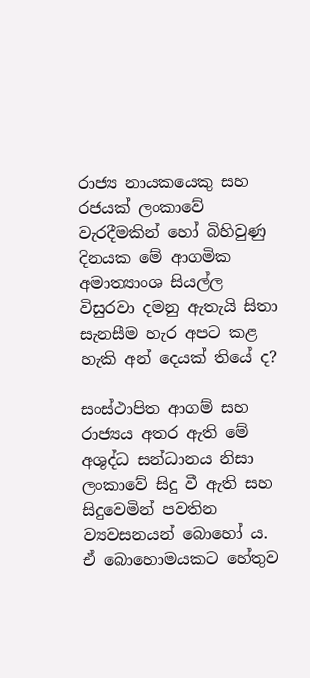රාජ්‍ය නායකයෙකු සහ රජයක් ලංකාවේ වැරදීමකින් හෝ බිහිවුණු දිනයක මේ ආගමික අමාත්‍යාංශ සියල්ල විසුරවා දමනු ඇතැයි සිතා සැනසීම හැර අපට කළ හැකි අන් දෙයක් තියේ ද?

සංස්ථාපිත ආගම් සහ රාජ්‍යය අතර ඇති මේ අශුද්ධ සන්ධානය නිසා ලංකාවේ සිදු වී ඇති සහ සිදුවෙමින් පවතින ව්‍යවසනයන් බොහෝ ය. ඒ බොහොමයකට හේතුව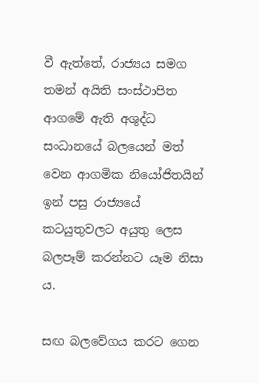වී ඇත්තේ, රාජ්‍යය සමග තමන් අයිති සංස්ථාපිත ආගමේ ඇති අශුද්ධ සංධානයේ බලයෙන් මත් වෙන ආගමික නියෝජිතයින් ඉන් පසු රාජ්‍යයේ කටයුතුවලට අයුතු ලෙස බලපෑම් කරන්නට යෑම නිසා ය.

සඟ බලවේගය කරට ගෙන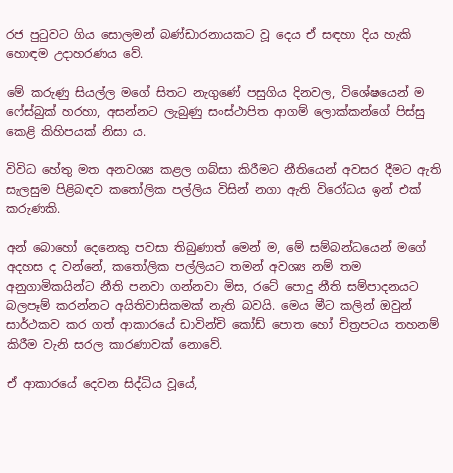රජ පුටුවට ගිය සොලමන් බණ්ඩාරනායකට වූ දෙය ඒ සඳහා දිය හැකි හොඳම උදාහරණය වේ.

මේ කරුණු සියල්ල මගේ සිතට නැගුණේ පසුගිය දිනවල, විශේෂයෙන් ම ෆේස්බුක් හරහා, අසන්නට ලැබුණු සංස්ථාපිත ආගම් ලොක්කන්ගේ පිස්සු කෙළි කිහිපයක් නිසා ය.

විවිධ හේතු මත අනවශ්‍ය කළල ගබ්සා කිරීමට නීතියෙන් අවසර දීමට ඇති සැලසුම පිළිබඳව කතෝලික පල්ලිය විසින් නගා ඇති විරෝධය ඉන් එක් කරුණකි.

අන් බොහෝ දෙනෙකු පවසා තිබුණාත් මෙන් ම, මේ සම්බන්ධයෙන් මගේ අදහස ද වන්නේ, කතෝලික පල්ලියට තමන් අවශ්‍ය නම් තම අනුගාමිකයින්ට නීති පනවා ගන්නවා මිස, රටේ පොදු නීති සම්පාදනයට බලපෑම් කරන්නට අයිතිවාසිකමක් නැති බවයි. මෙය මීට කලින් ඔවුන් සාර්ථකව කර ගත් ආකාරයේ ඩාවින්චි කෝඩ් පොත හෝ චිත්‍රපටය තහනම් කිරීම වැනි සරල කාරණාවක් නොවේ.

ඒ ආකාරයේ දෙවන සිද්ධිය වූයේ,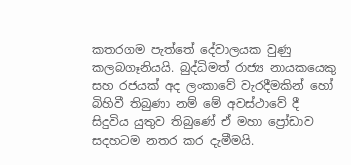කතරගම පැත්තේ දේවාලයක වුණු කලබගෑනියයි. බුද්ධිමත් රාජ්‍ය නායකයෙකු සහ රජයක් අද ලංකාවේ වැරදීමකින් හෝ බිහිවී තිබුණා නම් මේ අවස්ථාවේ දී සිදුවිය යුතුව තිබුණේ ඒ මහා ප්‍රෝඩාව සදහටම නතර කර දැමීමයි.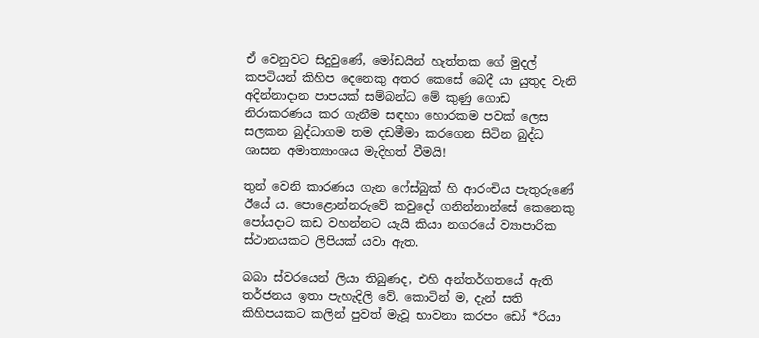ඒ වෙනුවට සිදුවුණේ, මෝඩයින් හැත්තක ගේ මුදල් කපටියන් කිහිප දෙනෙකු අතර කෙසේ බෙදී යා යුතුද වැනි අදින්නාදාන පාපයක් සම්බන්ධ මේ කුණු ගොඩ නිරාකරණය කර ගැනීම සඳහා හොරකම පවක් ලෙස සලකන බුද්ධාගම තම දඩමීමා කරගෙන සිටින බුද්ධ ශාසන අමාත්‍යාංශය මැදිහත් වීමයි!

තුන් වෙනි කාරණය ගැන ෆේස්බුක් හි ආරංචිය පැතුරුණේ ඊයේ ය. පොළොන්නරුවේ කවුදෝ ගනින්නාන්සේ කෙනෙකු පෝයදාට කඩ වහන්නට යැයි කියා නගරයේ ව්‍යාපාරික ස්ථානයකට ලිපියක් යවා ඇත.

බබා ස්වරයෙන් ලියා තිබුණද, එහි අන්තර්ගතයේ ඇති තර්ජනය ඉතා පැහැදිලි වේ. කොටින් ම, දැන් සති කිහිපයකට කලින් පුවත් මැවූ භාවනා කරපං ඩෝ *රියා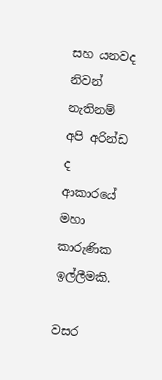සහ යනවද නිවන් නැතිනම් අපි අරින්ඩ ද ආකාරයේ මහා කාරුණික ඉල්ලීමකි.

වසර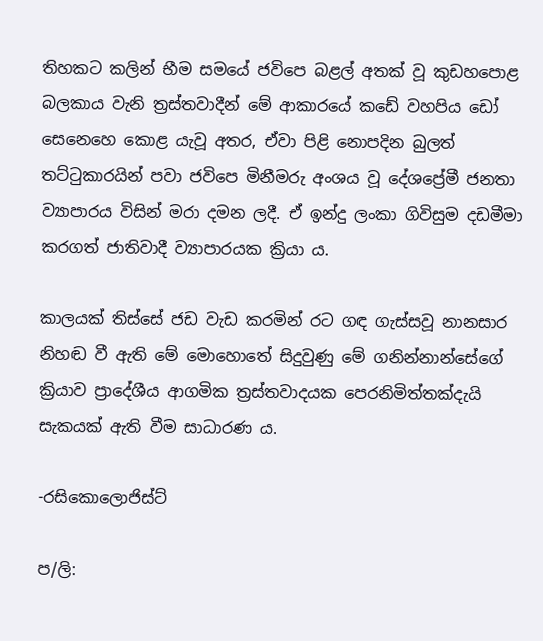තිහකට කලින් භීම සමයේ ජවිපෙ බළල් අතක් වූ කුඩහපොළ බලකාය වැනි ත්‍රස්තවාදීන් මේ ආකාරයේ කඩේ වහපිය ඩෝ සෙනෙහෙ කොළ යැවූ අතර, ඒවා පිළි නොපදින බුලත් තට්ටුකාරයින් පවා ජවිපෙ මිනීමරු අංශය වූ දේශප්‍රේමී ජනතා ව්‍යාපාරය විසින් මරා දමන ලදී. ඒ ඉන්දු ලංකා ගිවිසුම දඩමීමා කරගත් ජාතිවාදී ව්‍යාපාරයක ක්‍රියා ය.

කාලයක් තිස්සේ ජඩ වැඩ කරමින් රට ගඳ ගැස්සවූ නානසාර නිහඬ වී ඇති මේ මොහොතේ සිදුවුණු මේ ගනින්නාන්සේගේ ක්‍රියාව ප්‍රාදේශීය ආගමික ත්‍රස්තවාදයක පෙරනිමිත්තක්දැයි සැකයක් ඇති වීම සාධාරණ ය.

-රසිකොලොජිස්ට්

ප/ලි: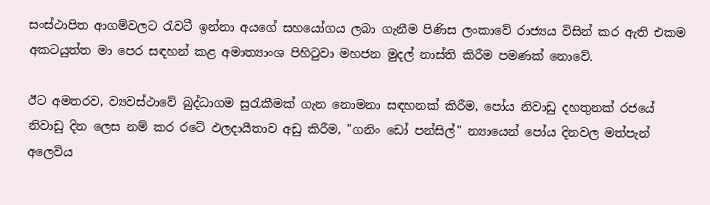සංස්ථාපිත ආගම්වලට රැවටී ඉන්නා අයගේ සහයෝගය ලබා ගැනීම පිණිස ලංකාවේ රාජ්‍යය විසින් කර ඇති එකම අකටයුත්ත මා පෙර සඳහන් කළ අමාත්‍යාංශ පිහිටුවා මහජන මුදල් නාස්ති කිරීම පමණක් නොවේ.

ඊට අමතරව, ව්‍යවස්ථාවේ බුද්ධාගම සුරැකීමක් ගැන නොමනා සඳහනක් කිරීම, පෝය නිවාඩු දහතුනක් රජයේ නිවාඩු දින ලෙස නම් කර රටේ ඵලදායීතාව අඩු කිරීම, "ගනිං ඩෝ පන්සිල්" න්‍යායෙන් පෝය දිනවල මත්පැන් අලෙවිය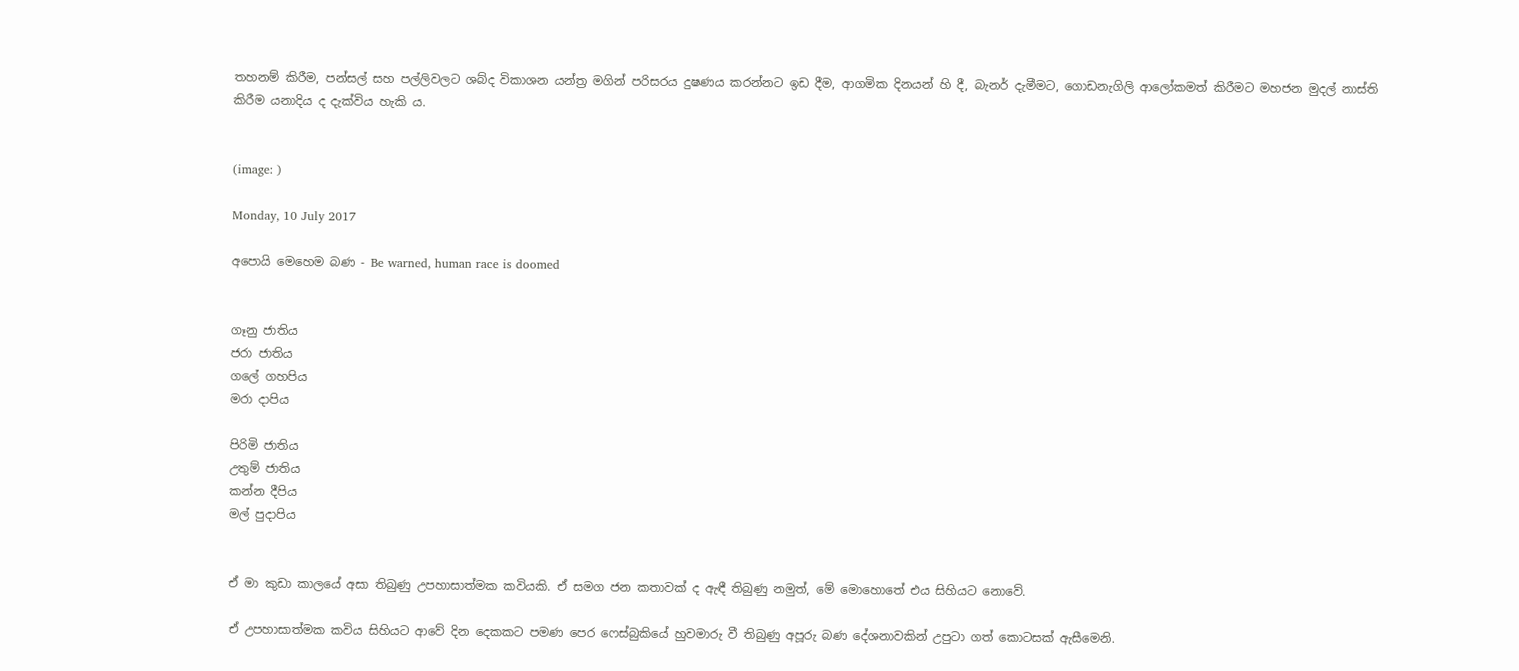තහනම් කිරීම, පන්සල් සහ පල්ලිවලට ශබ්ද විකාශන යන්ත්‍ර මගින් පරිසරය දුෂණය කරන්නට ඉඩ දීම, ආගමික දිනයන් හි දී, බැනර් දැමීමට, ගොඩනැගිලි ආලෝකමත් කිරීමට මහජන මුදල් නාස්ති කිරීම යනාදිය ද දැක්විය හැකි ය.


(image: )

Monday, 10 July 2017

අපොයි මෙහෙම බණ - Be warned, human race is doomed


ගෑනු ජාතිය
ජරා ජාතිය
ගලේ ගහපිය
මරා දාපිය

පිරිමි ජාතිය
උතුම් ජාතිය
කන්න දීපිය
මල් පුදාපිය


ඒ මා කුඩා කාලයේ අසා තිබුණු උපහාසාත්මක කවියකි. ඒ සමග ජන කතාවක් ද ඇඳී තිබුණු නමුත්, මේ මොහොතේ එය සිහියට නොවේ.

ඒ උපහාසාත්මක කවිය සිහියට ආවේ දින දෙකකට පමණ පෙර ෆෙස්බුකියේ හුවමාරු වී තිබුණු අපූරු බණ දේශනාවකින් උපුටා ගත් කොටසක් ඇසීමෙනි.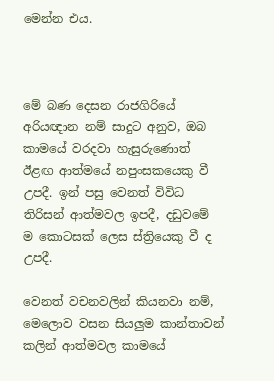මෙන්න එය.



මේ බණ දෙසන රාජගිරියේ අරියඥාන නම් සාදුට අනුව, ඔබ කාමයේ වරදවා හැසුරුණොත් ඊළඟ ආත්මයේ නපුංසකයෙකු වී උපදී. ඉන් පසු වෙනත් විවිධ තිරිසන් ආත්මවල ඉපදී, දඩුවමේ ම කොටසක් ලෙස ස්ත්‍රියෙකු වී ද උපදී.

වෙනත් වචනවලින් කියනවා නම්, මෙලොව වසන සියලුම කාන්තාවන් කලින් ආත්මවල කාමයේ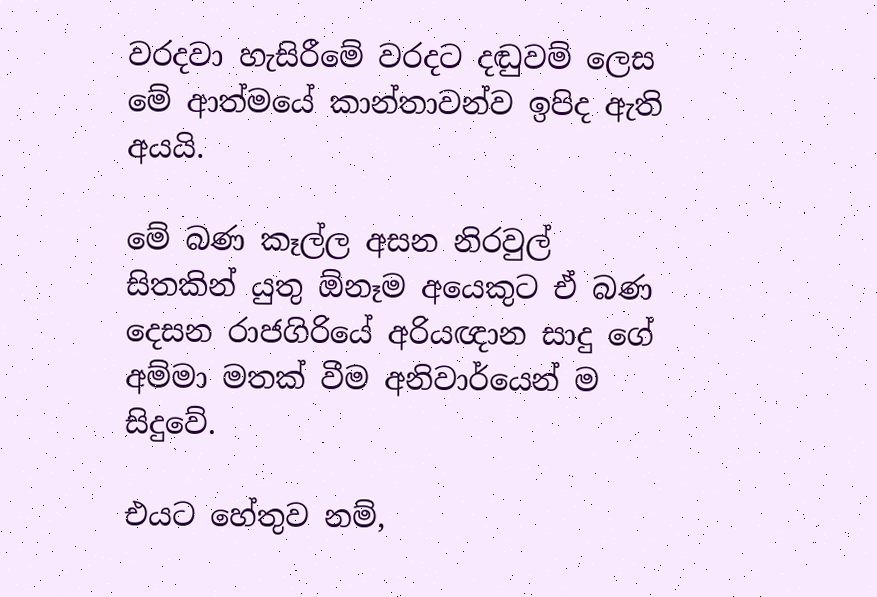වරදවා හැසිරීමේ වරදට දඬුවම් ලෙස මේ ආත්මයේ කාන්තාවන්ව ඉපිද ඇති අයයි.

මේ බණ කෑල්ල අසන නිරවුල් සිතකින් යුතු ඕනෑම අයෙකුට ඒ බණ දෙසන රාජගිරියේ අරියඥාන සාදු ගේ අම්මා මතක් වීම අනිවාර්යෙන් ම සිදුවේ.

එයට හේතුව නම්,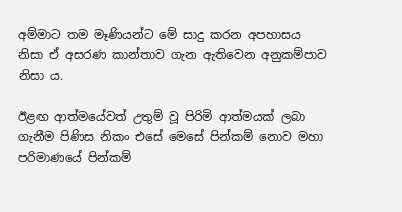අම්මාට තම මෑණියන්ට මේ සාදු කරන අපහාසය නිසා ඒ අසරණ කාන්තාව ගැන ඇතිවෙන අනුකම්පාව නිසා ය.

ඊළඟ ආත්මයේවත් උතුම් වූ පිරිමි ආත්මයක් ලබා ගැනීම පිණිස නිකං එසේ මෙසේ පින්කම් නොව මහා පරිමාණයේ පින්කම්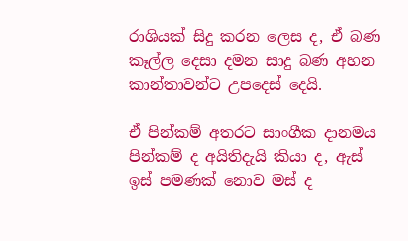රාශියක් සිදු කරන ලෙස ද, ඒ බණ කෑල්ල දෙසා දමන සාදු බණ අහන කාන්තාවන්ට උපදෙස් දෙයි.

ඒ පින්කම් අතරට සාංගීක දානමය පින්කම් ද අයිතිදැයි කියා ද, ඇස් ඉස් පමණක් නොව මස් ද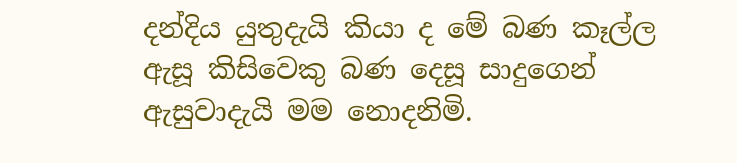දන්දිය යුතුදැයි කියා ද මේ බණ කෑල්ල ඇසූ කිසිවෙකු බණ දෙසූ සාදුගෙන් ඇසුවාදැයි මම නොදනිමි.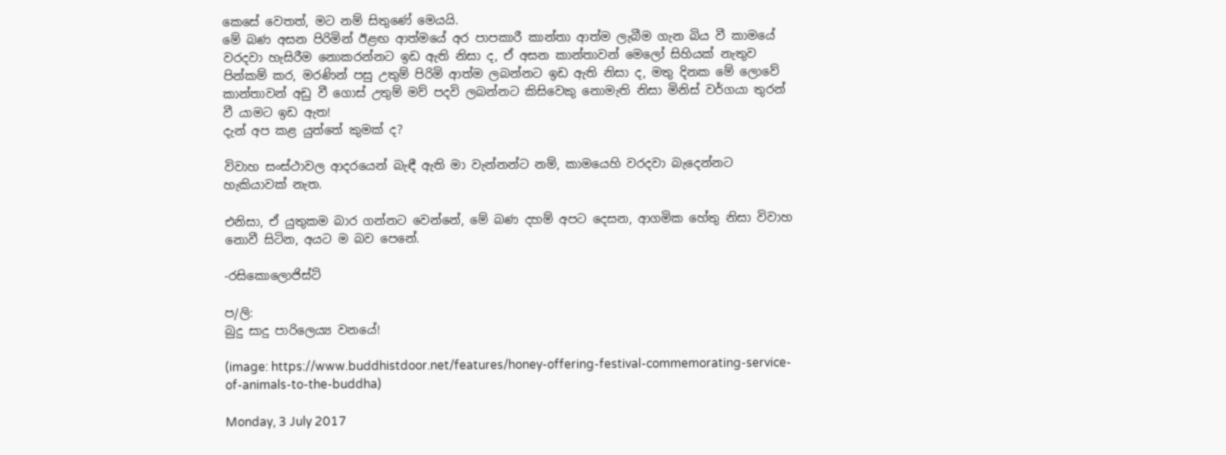කෙසේ වෙතත්, මට නම් සිතුණේ මෙයයි.
මේ බණ අසන පිරිමින් ඊළඟ ආත්මයේ අර පාපකාරී කාන්තා ආත්ම ලැබීම ගැන බිය වී කාමයේ වරදවා හැසිරීම නොකරන්නට ඉඩ ඇති නිසා ද, ඒ අසන කාන්තාවන් මෙලෝ සිහියක් නැතුව පින්කම් කර, මරණින් පසු උතුම් පිරිමි ආත්ම ලබන්නට ඉඩ ඇති නිසා ද, මතු දිනක මේ ලොවේ කාන්තාවන් අඩු වී ගොස් උතුම් මව් පදවි ලබන්නට කිසිවෙකු නොමැති නිසා මිනිස් වර්ගයා තුරන් වී යාමට ඉඩ ඇත!
දැන් අප කළ යුත්තේ කුමක් ද?

විවාහ සංස්ථාවල ආදරයෙන් බැඳී ඇති මා වැන්නන්ට නම්, කාමයෙහි වරදවා බැදෙන්නට හැකියාවක් නැත.

එනිසා, ඒ යුතුකම බාර ගන්නට වෙන්නේ, මේ බණ දහම් අපට දෙසන, ආගමික හේතු නිසා විවාහ නොවී සිටින, අයට ම බව පෙනේ.

-රසිකොලොජිස්ට්

ප/ලි:
බුදු සාදු පාරිලෙය්‍ය වනයේ!

(image: https://www.buddhistdoor.net/features/honey-offering-festival-commemorating-service-of-animals-to-the-buddha)

Monday, 3 July 2017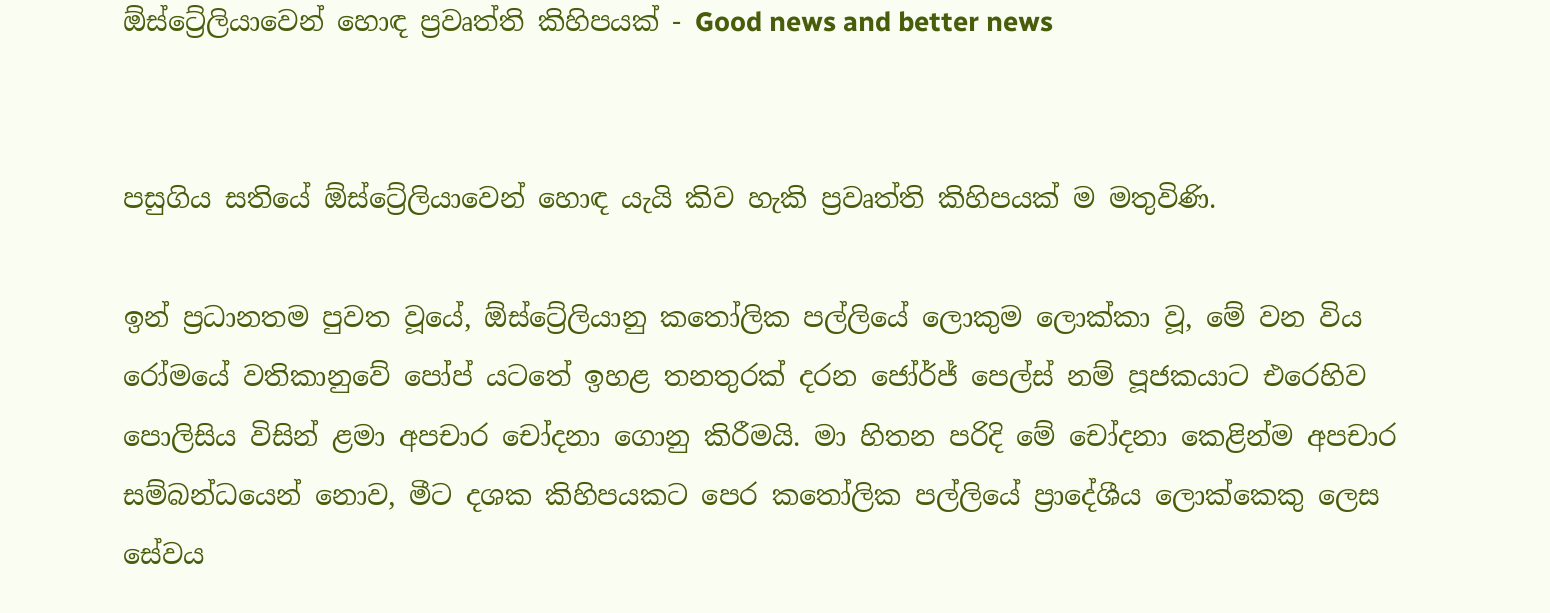ඕස්ට්‍රේලියාවෙන් හොඳ ප්‍රවෘත්ති කිහිපයක් - Good news and better news


පසුගිය සතියේ ඕස්ට්‍රේලියාවෙන් හොඳ යැයි කිව හැකි ප්‍රවෘත්ති කිහිපයක් ම මතුවිණි.

ඉන් ප්‍රධානතම පුවත වූයේ, ඕස්ට්‍රේලියානු කතෝලික පල්ලියේ ලොකුම ලොක්කා වූ, මේ වන විය රෝමයේ වතිකානුවේ පෝප් යටතේ ඉහළ තනතුරක් දරන ජෝර්ජ් පෙල්ස් නම් පූජකයාට එරෙහිව පොලිසිය විසින් ළමා අපචාර චෝදනා ගොනු කිරීමයි. මා හිතන පරිදි මේ චෝදනා කෙළින්ම අපචාර සම්බන්ධයෙන් නොව, මීට දශක කිහිපයකට පෙර කතෝලික පල්ලියේ ප්‍රාදේශීය ලොක්කෙකු ලෙස සේවය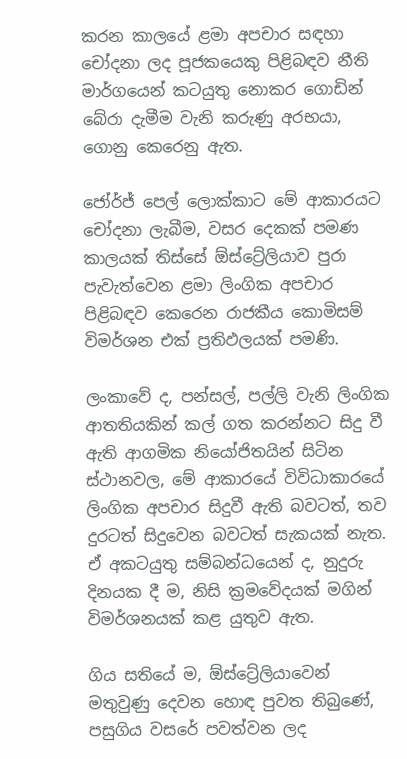කරන කාලයේ ළමා අපචාර සඳහා චෝදනා ලද පූජකයෙකු පිළිබඳව නීති මාර්ගයෙන් කටයුතු නොකර ගොඩින් බේරා දැමීම වැනි කරුණු අරභයා, ගොනු කෙරෙනු ඇත.

ජෝර්ජ් පෙල් ලොක්කාට මේ ආකාරයට චෝදනා ලැබීම, වසර දෙකක් පමණ කාලයක් තිස්සේ ඕස්ට්‍රේලියාව පුරා පැවැත්වෙන ළමා ලිංගික අපචාර පිළිබඳව කෙරෙන රාජකීය කොමිසම් විමර්ශන එක් ප්‍රතිඵලයක් පමණි.

ලංකාවේ ද, පන්සල්, පල්ලි වැනි ලිංගික ආතතියකින් කල් ගත කරන්නට සිදු වී ඇති ආගමික නියෝජිතයින් සිටින ස්ථානවල, මේ ආකාරයේ විවිධාකාරයේ ලිංගික අපචාර සිදුවී ඇති බවටත්, තව දුරටත් සිදුවෙන බවටත් සැකයක් නැත. ඒ අකටයුතු සම්බන්ධයෙන් ද, නුදුරු දිනයක දී ම, නිසි ක්‍රමවේදයක් මගින් විමර්ශනයක් කළ යුතුව ඇත.

ගිය සතියේ ම, ඕස්ට්‍රේලියාවෙන් මතුවුණු දෙවන හොඳ පුවත තිබුණේ, පසුගිය වසරේ පවත්වන ලද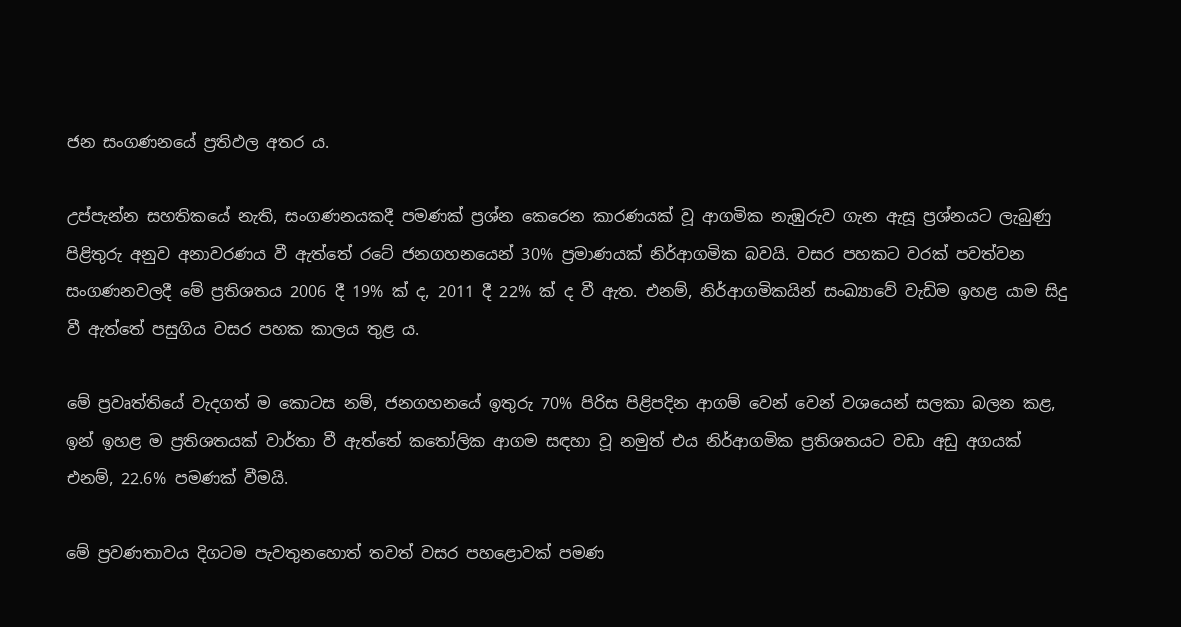ජන සංගණනයේ ප්‍රතිඵල අතර ය.

උප්පැන්න සහතිකයේ නැති, සංගණනයකදී පමණක් ප්‍රශ්න කෙරෙන කාරණයක් වූ ආගමික නැඹුරුව ගැන ඇසූ ප්‍රශ්නයට ලැබුණු පිළිතුරු අනුව අනාවරණය වී ඇත්තේ රටේ ජනගහනයෙන් 30% ප්‍රමාණයක් නිර්ආගමික බවයි. වසර පහකට වරක් පවත්වන සංගණනවලදී මේ ප්‍රතිශතය 2006 දී 19% ක් ද, 2011 දී 22% ක් ද වී ඇත. එනම්, නිර්ආගමිකයින් සංඛ්‍යාවේ වැඩිම ඉහළ යාම සිදු වී ඇත්තේ පසුගිය වසර පහක කාලය තුළ ය.

මේ ප්‍රවෘත්තියේ වැදගත් ම කොටස නම්, ජනගහනයේ ඉතුරු 70% පිරිස පිළිපදින ආගම් වෙන් වෙන් වශයෙන් සලකා බලන කළ, ඉන් ඉහළ ම ප්‍රතිශතයක් වාර්තා වී ඇත්තේ කතෝලික ආගම සඳහා වූ නමුත් එය නිර්ආගමික ප්‍රතිශතයට වඩා අඩු අගයක් එනම්, 22.6% පමණක් වීමයි.

මේ ප්‍රවණතාවය දිගටම පැවතුනහොත් තවත් වසර පහළොවක් පමණ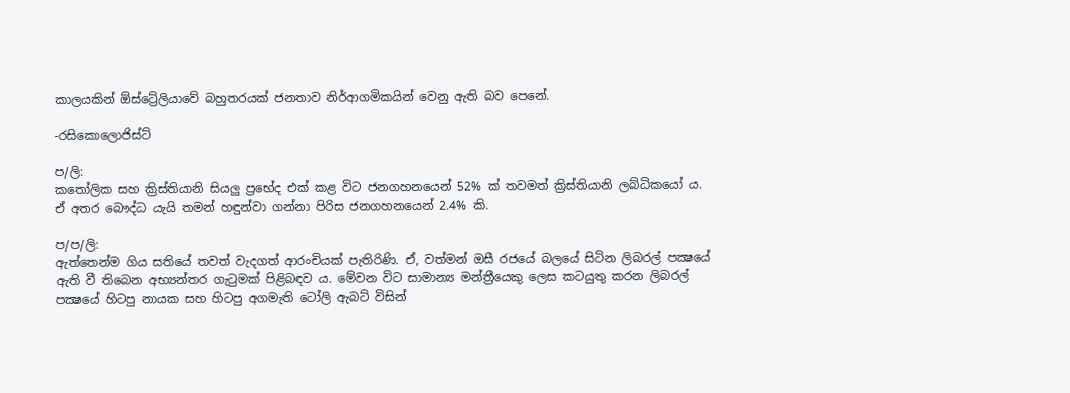කාලයකින් ඕස්ට්‍රේලියාවේ බහුතරයක් ජනතාව නිර්ආගමිකයින් වෙනු ඇති බව පෙනේ.

-රසිකොලොජිස්ට්

ප/ලි:
කතෝලික සහ ක්‍රිස්තියානි සියලු ප්‍රභේද එක් කළ විට ජනගහනයෙන් 52% ක් තවමත් ක්‍රිස්තියානි ලබ්ධිකයෝ ය. ඒ අතර බෞද්ධ යැයි තමන් හඳුන්වා ගන්නා පිරිස ජනගහනයෙන් 2.4% කි.

ප/ප/ලි:
ඇත්තෙන්ම ගිය සතියේ තවත් වැදගත් ආරංචියක් පැතිරිණි. ඒ, වත්මන් ඔසී රජයේ බලයේ සිටින ලිබරල් පක්‍ෂයේ ඇති වී තිබෙන අභ්‍යන්තර ගැටුමක් පිළිබඳව ය. මේවන විට සාමාන්‍ය මන්ත්‍රීයෙකු ලෙස කටයුතු කරන ලිබරල් පක්‍ෂයේ හිටපු නායක සහ හිටපු අගමැති ටෝලි ඇබට් විසින්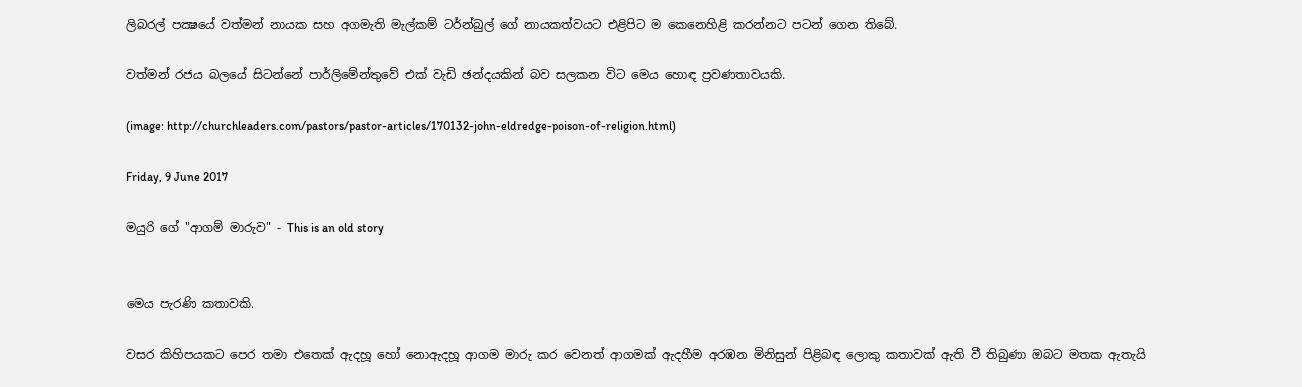ලිබරල් පක්‍ෂයේ වත්මන් නායක සහ අගමැති මැල්කම් ටර්න්බුල් ගේ නායකත්වයට එළිපිට ම කෙනෙහිළි කරන්නට පටන් ගෙන තිබේ.

වත්මන් රජය බලයේ සිටන්නේ පාර්ලිමේන්තුවේ එක් වැඩි ඡන්දයකින් බව සලකන විට මෙය හොඳ ප්‍රවණතාවයකි.

(image: http://churchleaders.com/pastors/pastor-articles/170132-john-eldredge-poison-of-religion.html)

Friday, 9 June 2017

මයුරි ගේ "ආගම් මාරුව" - This is an old story


මෙය පැරණි කතාවකි.

වසර කිහිපයකට පෙර තමා එතෙක් ඇදහූ හෝ නොඇදහූ ආගම මාරු කර වෙනත් ආගමක් ඇදහීම අරඹන මිනිසුන් පිළිබඳ ලොකු කතාවක් ඇති වී තිබුණා ඔබට මතක ඇතැයි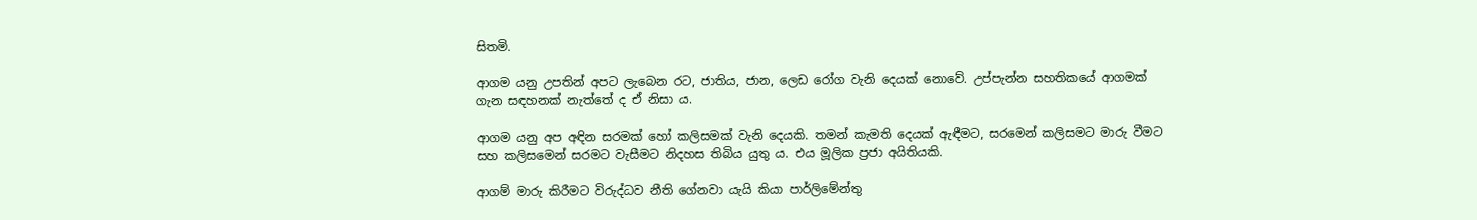සිතමි.

ආගම යනු උපතින් අපට ලැබෙන රට, ජාතිය, ජාන, ලෙඩ රෝග වැනි දෙයක් නොවේ. උප්පැන්න සහතිකයේ ආගමක් ගැන සඳහනක් නැත්තේ ද ඒ නිසා ය.

ආගම යනු අප අඳින සරමක් හෝ කලිසමක් වැනි දෙයකි. තමන් කැමති දෙයක් ඇඳීමට, සරමෙන් කලිසමට මාරු වීමට සහ කලිසමෙන් සරමට වැසීමට නිදහස තිබිය යුතු ය. එය මූලික ප්‍රජා අයිතියකි.

ආගම් මාරු කිරීමට විරුද්ධව නීති ගේනවා යැයි කියා පාර්ලිමේන්තු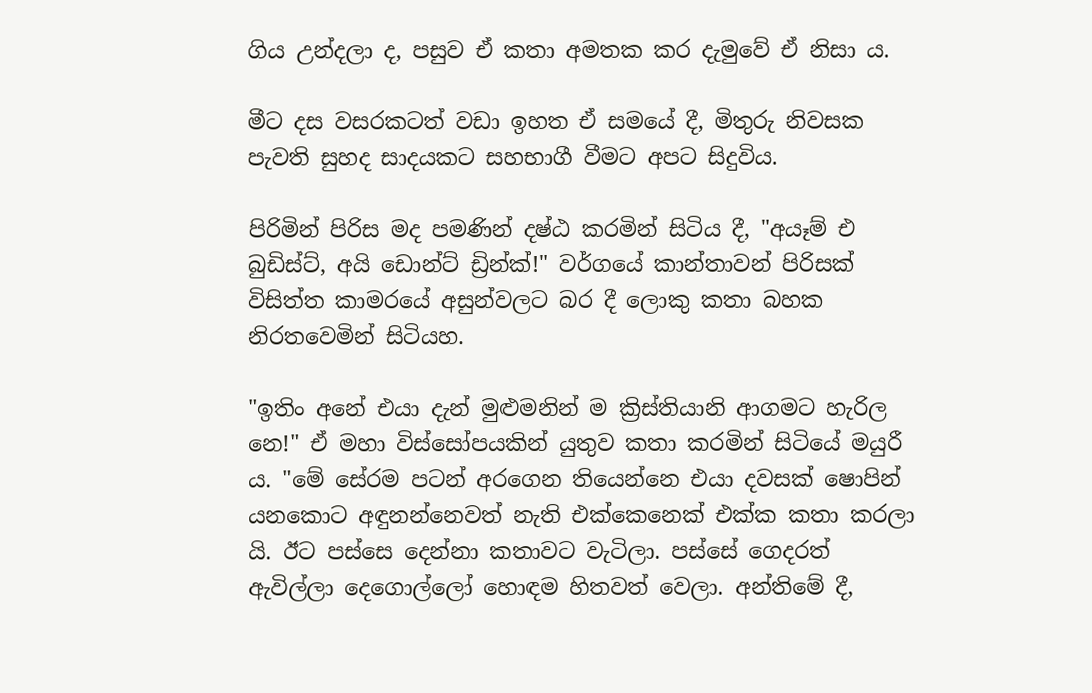ගිය උන්දලා ද, පසුව ඒ කතා අමතක කර දැමුවේ ඒ නිසා ය.

මීට දස වසරකටත් වඩා ඉහත ඒ සමයේ දී, මිතුරු නිවසක පැවති සුහද සාදයකට සහභාගී වීමට අපට සිදුවිය.

පිරිමින් පිරිස මද පමණින් දෂ්ඨ කරමින් සිටිය දී, "අයෑම් එ බුඩිස්ට්, අයි ඩොන්ට් ඩ්‍රින්ක්!" වර්ගයේ කාන්තාවන් පිරිසක් විසිත්ත කාමරයේ අසුන්වලට බර දී ලොකු කතා බහක නිරතවෙමින් සිටියහ.

"ඉතිං අනේ එයා දැන් මුළුමනින් ම ක්‍රිස්තියානි ආගමට හැරිල නෙ!" ඒ මහා විස්සෝපයකින් යුතුව කතා කරමින් සිටියේ මයුරී ය. "මේ සේරම පටන් අරගෙන තියෙන්නෙ එයා දවසක් ෂොපින් යනකොට අඳුනන්නෙවත් නැති එක්කෙනෙක් එක්ක කතා කරලා යි. ඊට පස්සෙ දෙන්නා කතාවට වැටිලා. පස්සේ ගෙදරත් ඇවිල්ලා දෙගොල්ලෝ හොඳම හිතවත් වෙලා. අන්තිමේ දී,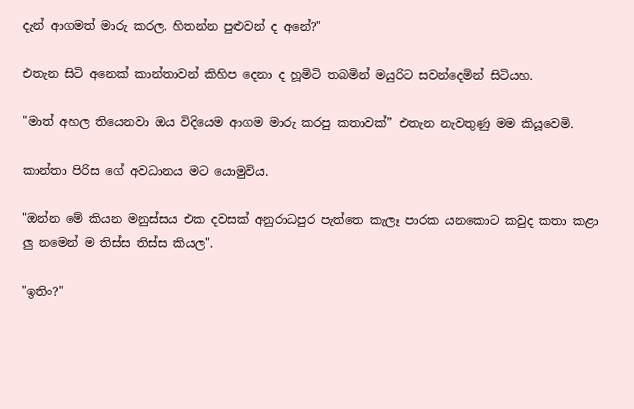දැන් ආගමත් මාරු කරල. හිතන්න පුළුවන් ද අනේ?"

එතැන සිටි අනෙක් කාන්තාවන් කිහිප දෙනා ද හූමිටි තබමින් මයුරිට සවන්දෙමින් සිටියහ.

"මාත් අහල තියෙනවා ඔය විදියෙම ආගම මාරු කරපු කතාවක්” එතැන නැවතුණු මම කියූවෙමි.

කාන්තා පිරිස ගේ අවධානය මට යොමුවිය.

"ඔන්න මේ කියන මනුස්සය එක දවසක් අනුරාධපුර පැත්තෙ කැලෑ පාරක යනකොට කවුද කතා කළා ලු නමෙන් ම තිස්ස තිස්ස කියල".

"ඉතිං?"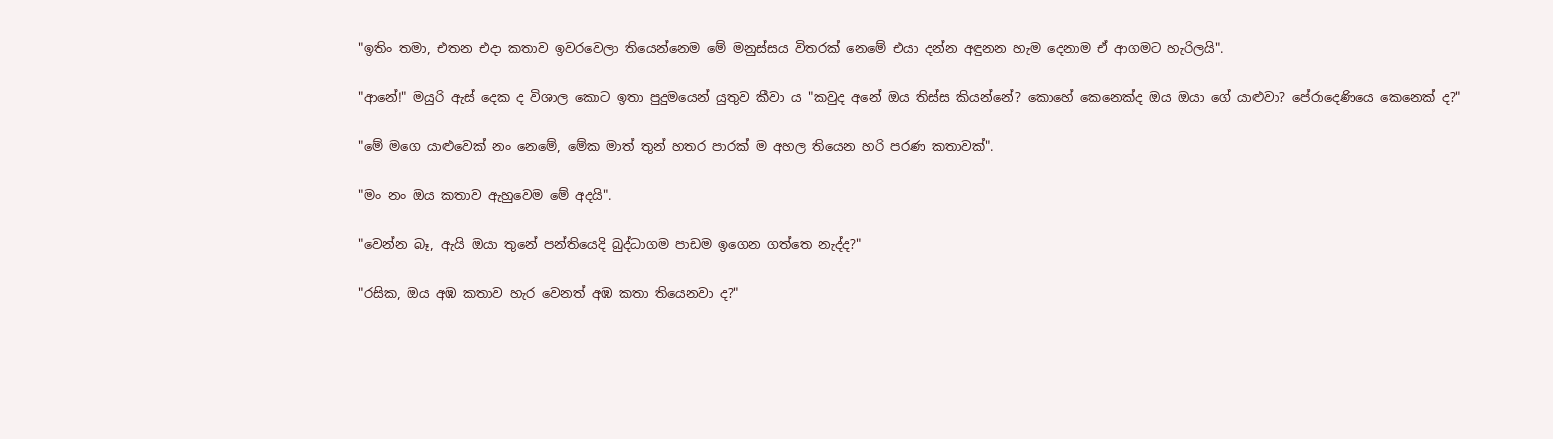"ඉතිං තමා, එතන එදා කතාව ඉවරවෙලා තියෙන්නෙම මේ මනුස්සය විතරක් නෙමේ එයා දන්න අඳුනන හැම දෙනාම ඒ ආගමට හැරිලයි".

"ආනේ!" මයුරි ඇස් දෙක ද විශාල කොට ඉතා පුදුමයෙන් යුතුව කීවා ය "කවුද අනේ ඔය තිස්ස කියන්නේ? කොහේ කෙනෙක්ද ඔය ඔයා ගේ යාළුවා? පේරාදෙණියෙ කෙනෙක් ද?"

"මේ මගෙ යාළුවෙක් නං නෙමේ, මේක මාත් තුන් හතර පාරක් ම අහල තියෙන හරි පරණ කතාවක්".

"මං නං ඔය කතාව ඇහුවෙම මේ අදයි".

"වෙන්න බෑ, ඇයි ඔයා තුනේ පන්තියෙදි බුද්ධාගම පාඩම ඉගෙන ගත්තෙ නැද්ද?"

"රසික, ඔය අඹ කතාව හැර වෙනත් අඹ කතා තියෙනවා ද?"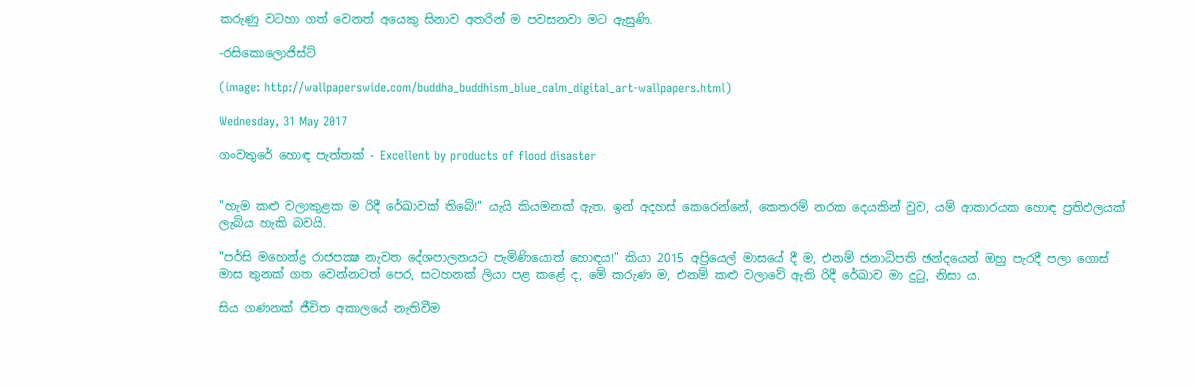කරුණු වටහා ගත් වෙනත් අයෙකු සිනාව අතරින් ම පවසනවා මට ඇසුණි.

-රසිකොලොජිස්ට්

(image: http://wallpaperswide.com/buddha_buddhism_blue_calm_digital_art-wallpapers.html)

Wednesday, 31 May 2017

ගංවතුරේ හොඳ පැත්තක් - Excellent by products of flood disaster


"හැම කළු වලාකුළක ම රිදී රේඛාවක් තිබේ!" යැයි කියමනක් ඇත. ඉන් අදහස් කෙරෙන්නේ, කෙතරම් නරක දෙයකින් වුව, යම් ආකාරයක හොඳ ප්‍රතිඵලයක් ලැබිය හැකි බවයි.

"පර්සි මහෙන්ද්‍ර රාජපක්‍ෂ නැවත දේශපාලනයට පැමිණියොත් හොඳය!" කියා 2015 අප්‍රියෙල් මාසයේ දී ම, එනම් ජනාධිපති ඡන්දයෙන් ඔහු පැරදී පලා ගොස් මාස තුනක් ගත වෙන්නටත් පෙර, සටහනක් ලියා පළ කළේ ද, මේ කරුණ ම, එනම් කළු වලාවේ ඇති රිදී රේඛාව මා දුටු, නිසා ය.

සිය ගණනක් ජීවිත අකාලයේ නැතිවීම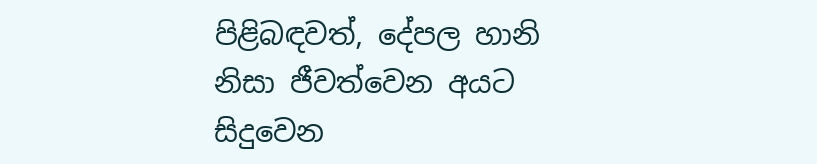පිළිබඳවත්, දේපල හානි නිසා ජීවත්වෙන අයට සිදුවෙන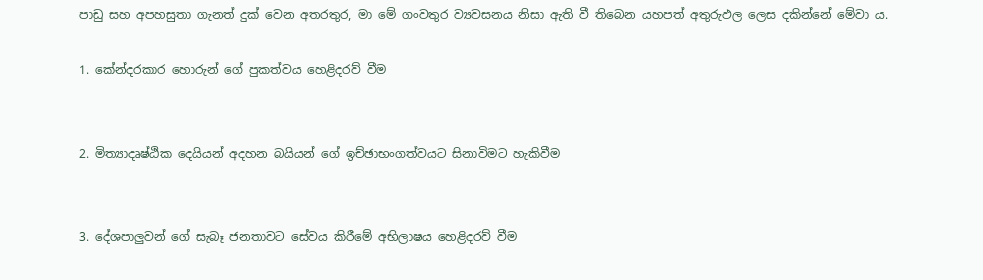පාඩු සහ අපහසුතා ගැනත් දුක් වෙන අතරතුර, මා මේ ගංවතුර ව්‍යවසනය නිසා ඇති වී තිබෙන යහපත් අතුරුඵල ලෙස දකින්නේ මේවා ය.

1. කේන්දරකාර හොරුන් ගේ පුකත්වය හෙළිදරව් වීම


2. මිත්‍යාදෘෂ්ඨික දෙයියන් අදහන බයියන් ගේ ඉච්ඡාභංගත්වයට සිනාවිමට හැකිවීම


3. දේශපාලුවන් ගේ සැබෑ ජනතාවට සේවය කිරීමේ අභිලාෂය හෙළිදරව් වීම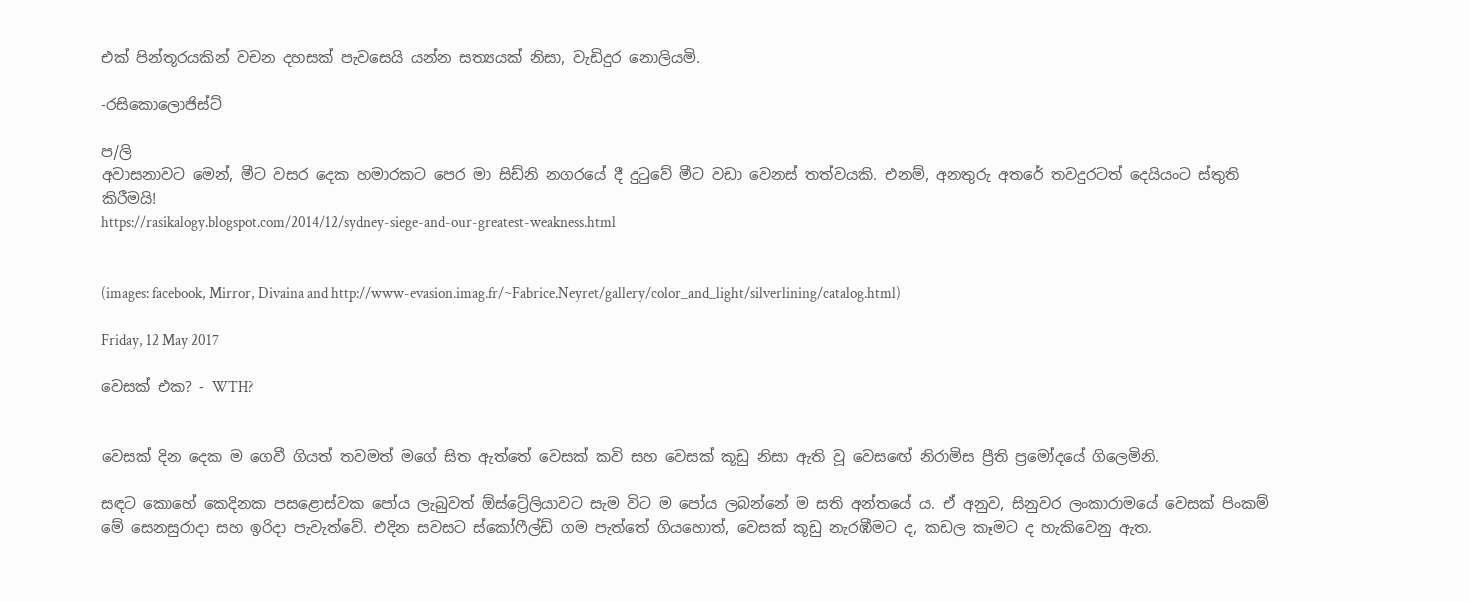එක් පින්තූරයකින් වචන දහසක් පැවසෙයි යන්න සත්‍යයක් නිසා, වැඩිදුර නොලියමි.

-රසිකොලොජිස්ට්

ප/ලි
අවාසනාවට මෙන්, මීට වසර දෙක හමාරකට පෙර මා සිඩ්නි නගරයේ දී දුටුවේ මීට වඩා වෙනස් තත්වයකි. එනම්, අනතුරු අතරේ තවදුරටත් දෙයියංට ස්තුති කිරීමයි!
https://rasikalogy.blogspot.com/2014/12/sydney-siege-and-our-greatest-weakness.html


(images: facebook, Mirror, Divaina and http://www-evasion.imag.fr/~Fabrice.Neyret/gallery/color_and_light/silverlining/catalog.html)

Friday, 12 May 2017

වෙසක් එක? - WTH?


වෙසක් දින දෙක ම ගෙවී ගියත් තවමත් මගේ සිත ඇත්තේ වෙසක් කවි සහ වෙසක් කූඩු නිසා ඇති වූ වෙසඟේ නිරාමිස ප්‍රීති ප්‍රමෝදයේ ගිලෙමිනි.

සඳට කොහේ කෙදිනක පසළොස්වක පෝය ලැබුවත් ඕස්ට්‍රේලියාවට සැම විට ම පෝය ලබන්නේ ම සති අන්තයේ ය. ඒ අනුව, සිනුවර ලංකාරාමයේ වෙසක් පිංකම් මේ සෙනසුරාදා සහ ඉරිදා පැවැත්වේ. එදින සවසට ස්කෝෆීල්ඩ් ගම පැත්තේ ගියහොත්, වෙසක් කූඩු නැරඹීමට ද, කඩල කෑමට ද හැකිවෙනු ඇත.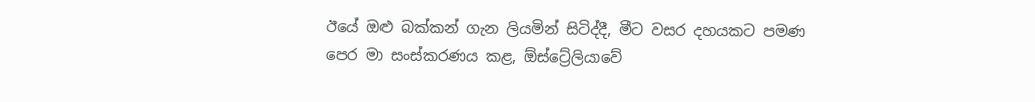ඊයේ ඔළු බක්කන් ගැන ලියමින් සිටිද්දී, මීට වසර දහයකට පමණ පෙර මා සංස්කරණය කළ, ඕස්ට්‍රේලියාවේ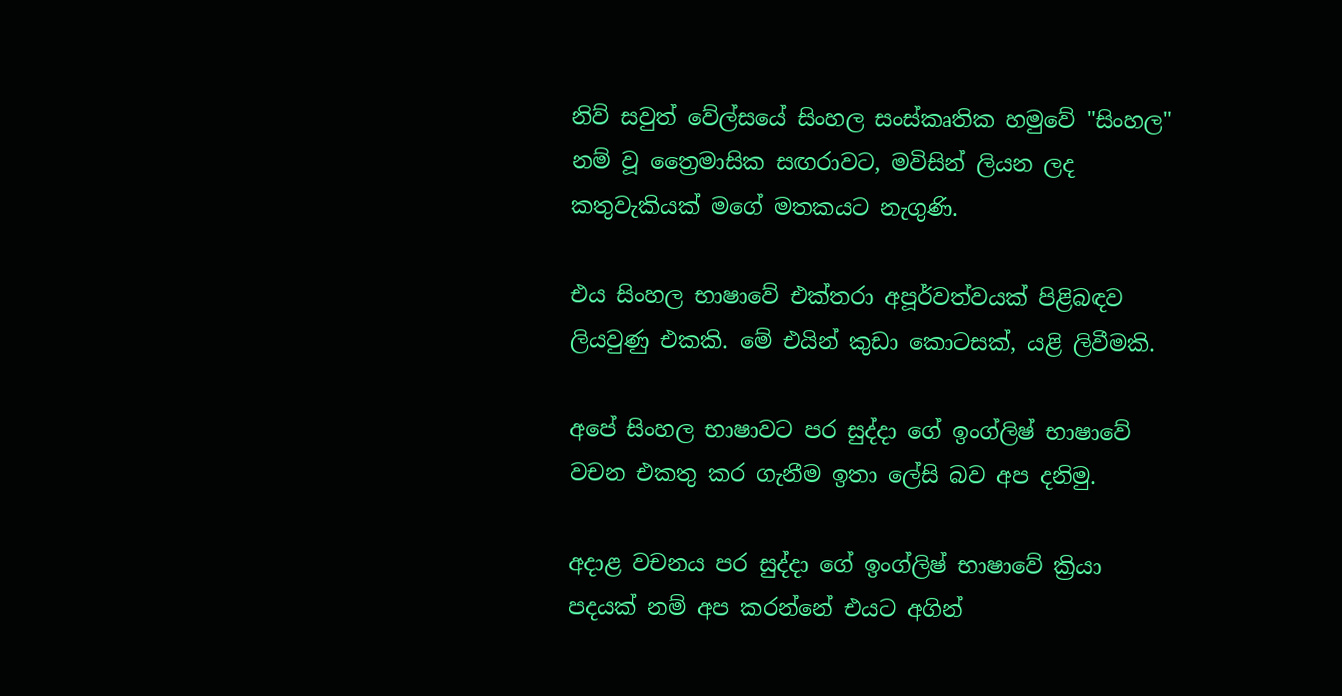නිව් සවුත් වේල්සයේ සිංහල සංස්කෘතික හමුවේ "සිංහල" නම් වූ ත්‍රෛමාසික සඟරාවට, මවිසින් ලියන ලද කතුවැකියක් මගේ මතකයට නැගුණි.

එය සිංහල භාෂාවේ එක්තරා අපූර්වත්වයක් පිළිබඳව ලියවුණු එකකි. මේ එයින් කුඩා කොටසක්, යළි ලිවීමකි.

අපේ සිංහල භාෂාවට පර සුද්දා ගේ ඉංග්ලිෂ් භාෂාවේ වචන එකතු කර ගැනීම ඉතා ලේසි බව අප දනිමු.

අදාළ වචනය පර සුද්දා ගේ ඉංග්ලිෂ් භාෂාවේ ක්‍රියා පදයක් නම් අප කරන්නේ එයට අගින්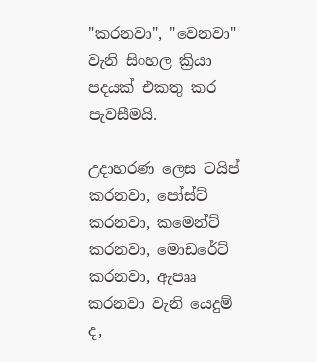"කරනවා", "වෙනවා" වැනි සිංහල ක්‍රියා පදයක් එකතු කර පැවසීමයි.

උදාහරණ ලෙස ටයිප් කරනවා, පෝස්ට් කරනවා, කමෙන්ට් කරනවා, මොඩරේට් කරනවා, ඇපෲ කරනවා වැනි යෙදුම් ද,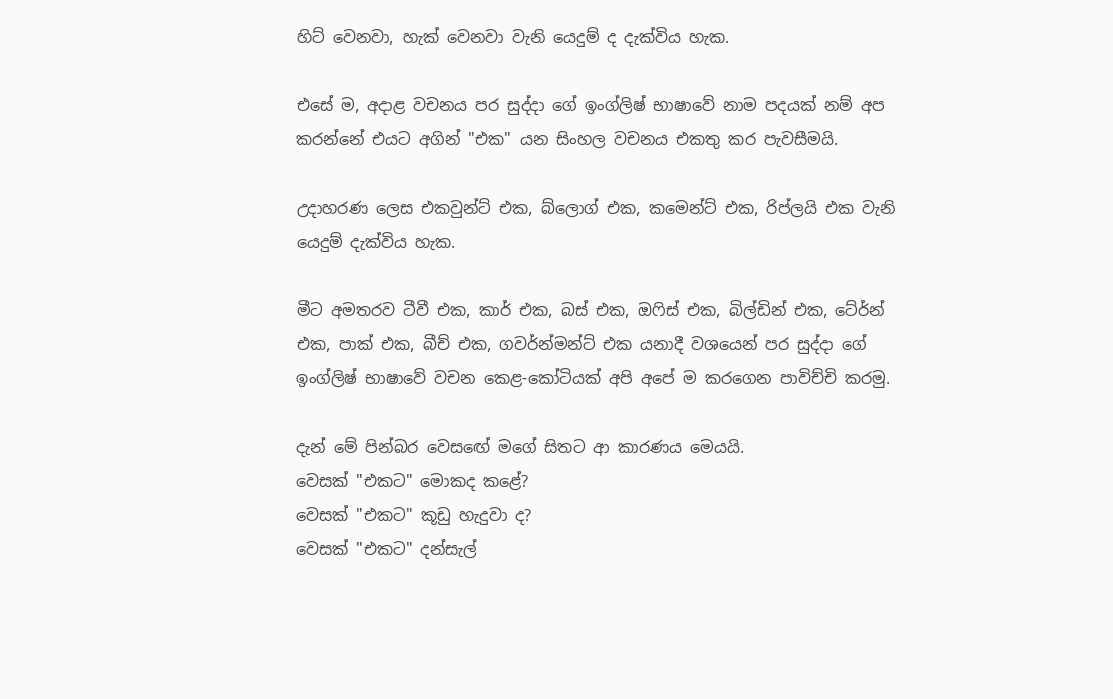හිට් වෙනවා, හැක් වෙනවා වැනි යෙදුම් ද දැක්විය හැක.

එසේ ම, අදාළ වචනය පර සුද්දා ගේ ඉංග්ලිෂ් භාෂාවේ නාම පදයක් නම් අප කරන්නේ එයට අගින් "එක" යන සිංහල වචනය එකතු කර පැවසීමයි.

උදාහරණ ලෙස එකවුන්ට් එක, බ්ලොග් එක, කමෙන්ට් එක, රිප්ලයි එක වැනි යෙදුම් දැක්විය හැක.

මීට අමතරව ටීවී එක, කාර් එක, බස් එක, ඔෆිස් එක, බිල්ඩින් එක, ටේ‍ර්න් එක, පාක් එක, බීච් එක, ගවර්න්මන්ට් එක යනාදී වශයෙන් පර සුද්දා ගේ ඉංග්ලිෂ් භාෂාවේ වචන කෙළ-කෝටියක් අපි අපේ ම කරගෙන පාවිච්චි කරමු.

දැන් මේ පින්බර වෙසඟේ මගේ සිතට ආ කාරණය මෙයයි.
වෙසක් "එකට" මොකද කළේ?
වෙසක් "එකට" කූඩු හැදුවා ද?
වෙසක් "එකට" දන්සැල්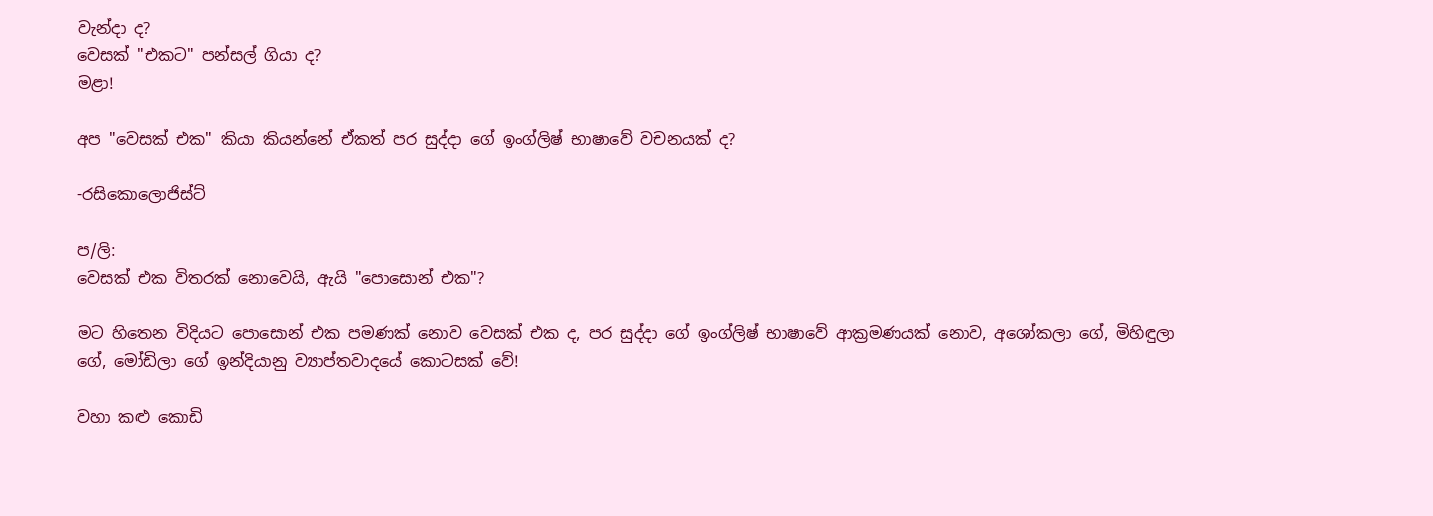වැන්දා ද?
වෙසක් "එකට" පන්සල් ගියා ද?
මළා!

අප "වෙසක් එක" කියා කියන්නේ ඒකත් පර සුද්දා ගේ ඉංග්ලිෂ් භාෂාවේ වචනයක් ද?

-රසිකොලොජිස්ට්

ප/ලි:
වෙසක් එක විතරක් නොවෙයි, ඇයි "පොසොන් එක"?

මට හිතෙන විදියට පොසොන් එක පමණක් නොව වෙසක් එක ද, පර සුද්දා ගේ ඉංග්ලිෂ් භාෂාවේ ආක්‍රමණයක් නොව, අශෝකලා ගේ, මිහිඳුලා ගේ, මෝඩිලා ගේ ඉන්දියානු ව්‍යාප්තවාදයේ කොටසක් වේ!

වහා කළු කොඩි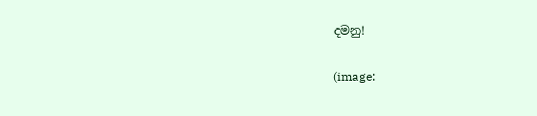දමනු!

(image: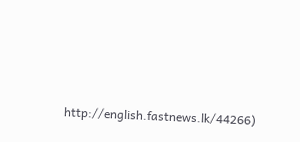http://english.fastnews.lk/44266)